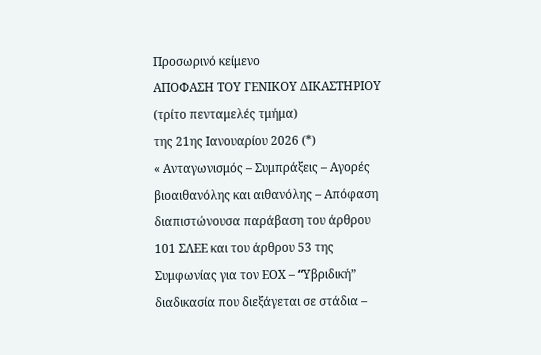Προσωρινό κείμενο
ΑΠΟΦΑΣΗ ΤΟΥ ΓΕΝΙΚΟΥ ΔΙΚΑΣΤΗΡΙΟΥ (τρίτο πενταμελές τμήμα)
της 21ης Ιανουαρίου 2026 (*)
« Ανταγωνισμός – Συμπράξεις – Αγορές βιοαιθανόλης και αιθανόλης – Απόφαση διαπιστώνουσα παράβαση του άρθρου 101 ΣΛΕΕ και του άρθρου 53 της Συμφωνίας για τον ΕΟΧ – “Yβριδική” διαδικασία που διεξάγεται σε στάδια –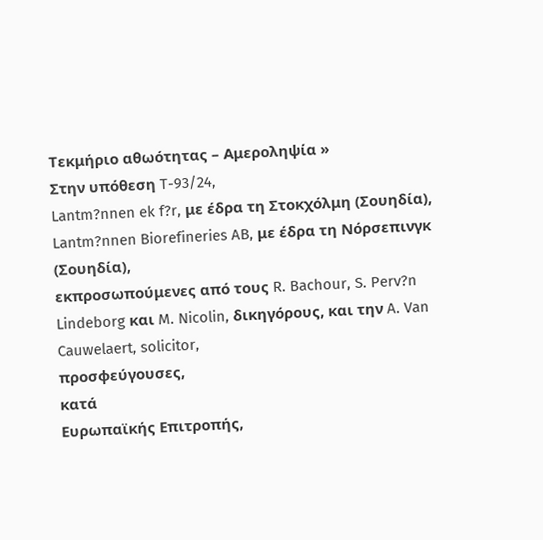Τεκμήριο αθωότητας – Αμεροληψία »
Στην υπόθεση T-93/24,
Lantm?nnen ek f?r, με έδρα τη Στοκχόλμη (Σουηδία),
Lantm?nnen Biorefineries AB, με έδρα τη Νόρσεπινγκ (Σουηδία),
εκπροσωπούμενες από τους R. Bachour, S. Perv?n Lindeborg και M. Nicolin, δικηγόρους, και την A. Van Cauwelaert, solicitor,
προσφεύγουσες,
κατά
Ευρωπαϊκής Επιτροπής,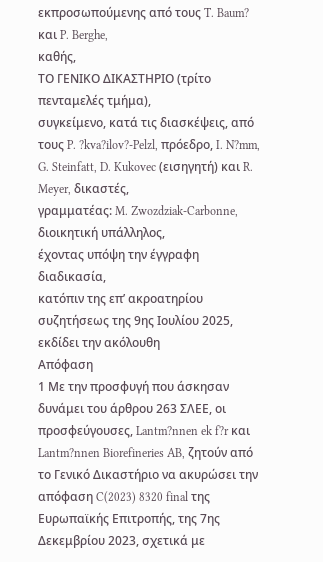εκπροσωπούμενης από τους T. Baum? και P. Berghe,
καθής,
ΤΟ ΓΕΝΙΚΟ ΔΙΚΑΣΤΗΡΙΟ (τρίτο πενταμελές τμήμα),
συγκείμενο, κατά τις διασκέψεις, από τους P. ?kva?ilov?-Pelzl, πρόεδρο, I. N?mm, G. Steinfatt, D. Kukovec (εισηγητή) και R. Meyer, δικαστές,
γραμματέας: M. Zwozdziak-Carbonne, διοικητική υπάλληλος,
έχοντας υπόψη την έγγραφη διαδικασία,
κατόπιν της επ’ ακροατηρίου συζητήσεως της 9ης Ιουλίου 2025,
εκδίδει την ακόλουθη
Απόφαση
1 Με την προσφυγή που άσκησαν δυνάμει του άρθρου 263 ΣΛΕΕ, οι προσφεύγουσες, Lantm?nnen ek f?r και Lantm?nnen Biorefineries AB, ζητούν από το Γενικό Δικαστήριο να ακυρώσει την απόφαση C(2023) 8320 final της Ευρωπαϊκής Επιτροπής, της 7ης Δεκεμβρίου 2023, σχετικά με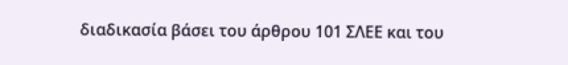διαδικασία βάσει του άρθρου 101 ΣΛΕΕ και του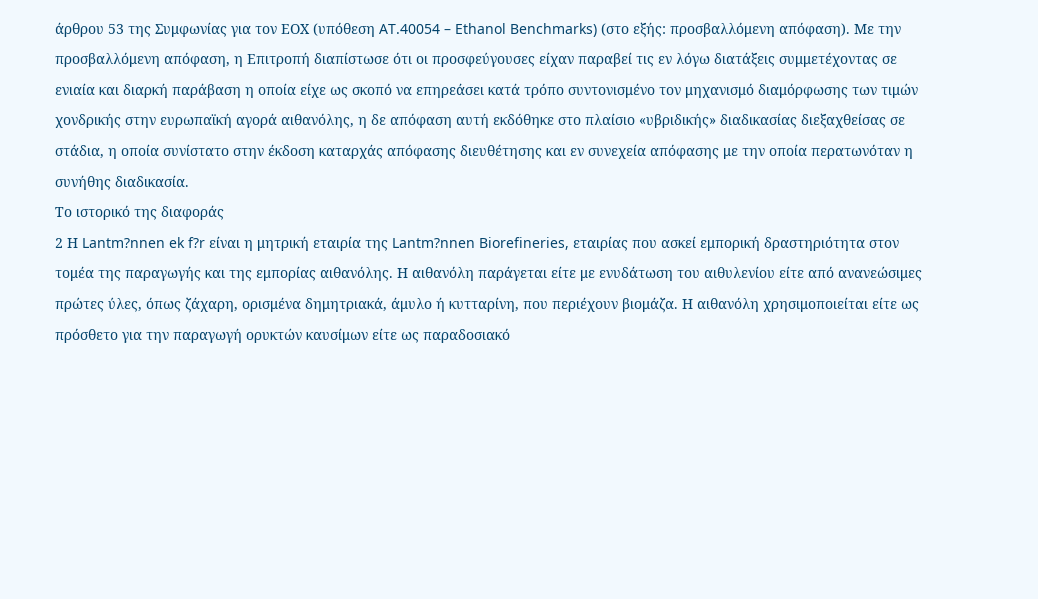άρθρου 53 της Συμφωνίας για τον ΕΟΧ (υπόθεση AT.40054 – Ethanol Benchmarks) (στο εξής: προσβαλλόμενη απόφαση). Με την προσβαλλόμενη απόφαση, η Επιτροπή διαπίστωσε ότι οι προσφεύγουσες είχαν παραβεί τις εν λόγω διατάξεις συμμετέχοντας σε ενιαία και διαρκή παράβαση η οποία είχε ως σκοπό να επηρεάσει κατά τρόπο συντονισμένο τον μηχανισμό διαμόρφωσης των τιμών χονδρικής στην ευρωπαϊκή αγορά αιθανόλης, η δε απόφαση αυτή εκδόθηκε στο πλαίσιο «υβριδικής» διαδικασίας διεξαχθείσας σε στάδια, η οποία συνίστατο στην έκδοση καταρχάς απόφασης διευθέτησης και εν συνεχεία απόφασης με την οποία περατωνόταν η συνήθης διαδικασία.
Το ιστορικό της διαφοράς
2 Η Lantm?nnen ek f?r είναι η μητρική εταιρία της Lantm?nnen Biorefineries, εταιρίας που ασκεί εμπορική δραστηριότητα στον τομέα της παραγωγής και της εμπορίας αιθανόλης. Η αιθανόλη παράγεται είτε με ενυδάτωση του αιθυλενίου είτε από ανανεώσιμες πρώτες ύλες, όπως ζάχαρη, ορισμένα δημητριακά, άμυλο ή κυτταρίνη, που περιέχουν βιομάζα. Η αιθανόλη χρησιμοποιείται είτε ως πρόσθετο για την παραγωγή ορυκτών καυσίμων είτε ως παραδοσιακό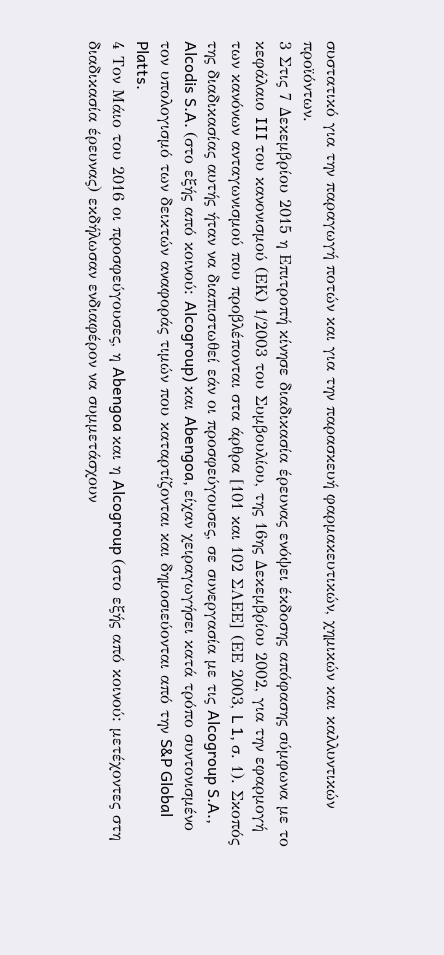συστατικό για την παραγωγή ποτών και για την παρασκευή φαρμακευτικών, χημικών και καλλυντικών προϊόντων.
3 Στις 7 Δεκεμβρίου 2015 η Επιτροπή κίνησε διαδικασία έρευνας ενόψει έκδοσης απόφασης σύμφωνα με το κεφάλαιο III του κανονισμού (ΕΚ) 1/2003 του Συμβουλίου, της 16ης Δεκεμβρίου 2002, για την εφαρμογή των κανόνων ανταγωνισμού που προβλέπονται στα άρθρα [101 και 102 ΣΛΕΕ] (ΕΕ 2003, L 1, σ. 1). Σκοπός της διαδικασίας αυτής ήταν να διαπιστωθεί εάν οι προσφεύγουσες, σε συνεργασία με τις Alcogroup S.A., Alcodis S.A. (στο εξής από κοινού: Alcogroup) και Abengoa, είχαν χειραγωγήσει κατά τρόπο συντονισμένο τον υπολογισμό των δεικτών αναφοράς τιμών που καταρτίζονται και δημοσιεύονται από την S&P Global Platts.
4 Τον Μάιο του 2016 οι προσφεύγουσες, η Abengoa και η Alcogroup (στο εξής από κοινού: μετέχοντες στη διαδικασία έρευνας) εκδήλωσαν ενδιαφέρον να συμμετάσχουν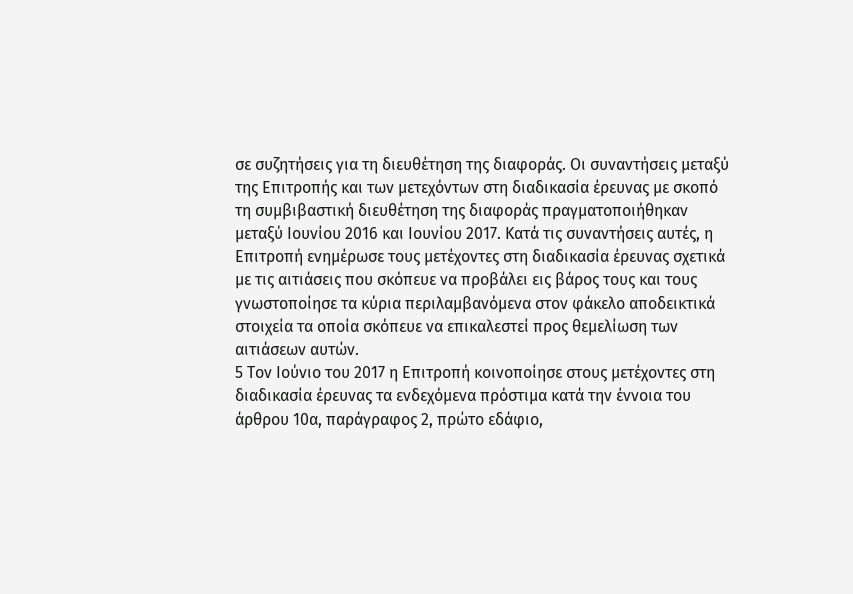σε συζητήσεις για τη διευθέτηση της διαφοράς. Οι συναντήσεις μεταξύ της Επιτροπής και των μετεχόντων στη διαδικασία έρευνας με σκοπό τη συμβιβαστική διευθέτηση της διαφοράς πραγματοποιήθηκαν μεταξύ Ιουνίου 2016 και Ιουνίου 2017. Κατά τις συναντήσεις αυτές, η Επιτροπή ενημέρωσε τους μετέχοντες στη διαδικασία έρευνας σχετικά με τις αιτιάσεις που σκόπευε να προβάλει εις βάρος τους και τους γνωστοποίησε τα κύρια περιλαμβανόμενα στον φάκελο αποδεικτικά στοιχεία τα οποία σκόπευε να επικαλεστεί προς θεμελίωση των αιτιάσεων αυτών.
5 Τον Ιούνιο του 2017 η Επιτροπή κοινοποίησε στους μετέχοντες στη διαδικασία έρευνας τα ενδεχόμενα πρόστιμα κατά την έννοια του άρθρου 10α, παράγραφος 2, πρώτο εδάφιο,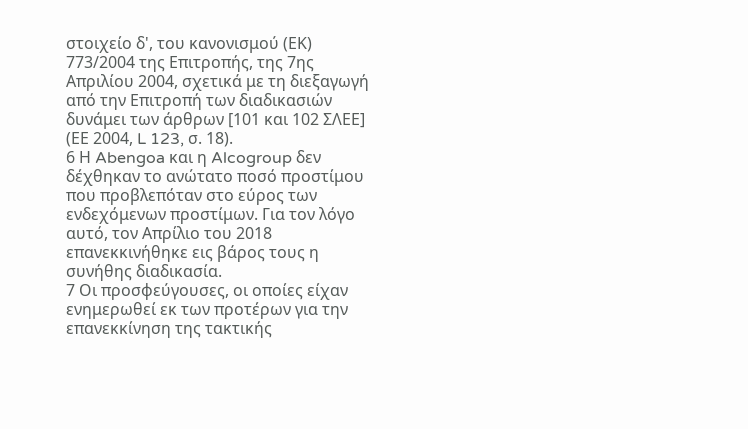στοιχείο δ', του κανονισμού (ΕΚ) 773/2004 της Επιτροπής, της 7ης Απριλίου 2004, σχετικά με τη διεξαγωγή από την Επιτροπή των διαδικασιών δυνάμει των άρθρων [101 και 102 ΣΛΕΕ] (ΕΕ 2004, L 123, σ. 18).
6 Η Abengoa και η Alcogroup δεν δέχθηκαν το ανώτατο ποσό προστίμου που προβλεπόταν στο εύρος των ενδεχόμενων προστίμων. Για τον λόγο αυτό, τον Απρίλιο του 2018 επανεκκινήθηκε εις βάρος τους η συνήθης διαδικασία.
7 Οι προσφεύγουσες, οι οποίες είχαν ενημερωθεί εκ των προτέρων για την επανεκκίνηση της τακτικής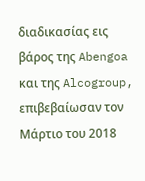διαδικασίας εις βάρος της Abengoa και της Alcogroup, επιβεβαίωσαν τον Μάρτιο του 2018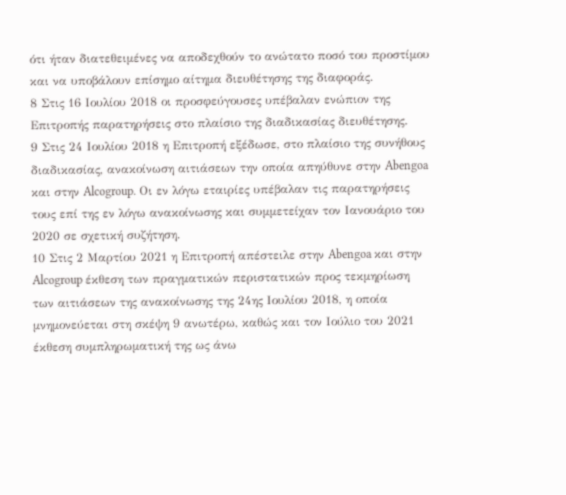ότι ήταν διατεθειμένες να αποδεχθούν το ανώτατο ποσό του προστίμου και να υποβάλουν επίσημο αίτημα διευθέτησης της διαφοράς.
8 Στις 16 Ιουλίου 2018 οι προσφεύγουσες υπέβαλαν ενώπιον της Επιτροπής παρατηρήσεις στο πλαίσιο της διαδικασίας διευθέτησης.
9 Στις 24 Ιουλίου 2018 η Επιτροπή εξέδωσε, στο πλαίσιο της συνήθους διαδικασίας, ανακοίνωση αιτιάσεων την οποία απηύθυνε στην Abengoa και στην Alcogroup. Οι εν λόγω εταιρίες υπέβαλαν τις παρατηρήσεις τους επί της εν λόγω ανακοίνωσης και συμμετείχαν τον Ιανουάριο του 2020 σε σχετική συζήτηση.
10 Στις 2 Μαρτίου 2021 η Επιτροπή απέστειλε στην Abengoa και στην Alcogroup έκθεση των πραγματικών περιστατικών προς τεκμηρίωση των αιτιάσεων της ανακοίνωσης της 24ης Ιουλίου 2018, η οποία μνημονεύεται στη σκέψη 9 ανωτέρω, καθώς και τον Ιούλιο του 2021 έκθεση συμπληρωματική της ως άνω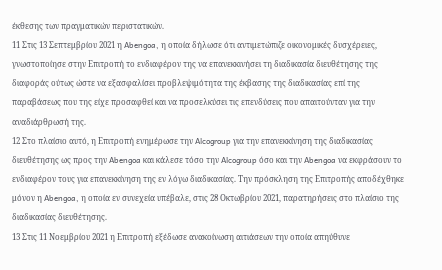έκθεσης των πραγματικών περιστατικών.
11 Στις 13 Σεπτεμβρίου 2021 η Abengoa, η οποία δήλωσε ότι αντιμετώπιζε οικονομικές δυσχέρειες, γνωστοποίησε στην Επιτροπή το ενδιαφέρον της να επανεκκινήσει τη διαδικασία διευθέτησης της διαφοράς ούτως ώστε να εξασφαλίσει προβλεψιμότητα της έκβασης της διαδικασίας επί της παραβάσεως που της είχε προσαφθεί και να προσελκύσει τις επενδύσεις που απαιτούνταν για την αναδιάρθρωσή της.
12 Στο πλαίσιο αυτό, η Επιτροπή ενημέρωσε την Alcogroup για την επανεκκίνηση της διαδικασίας διευθέτησης ως προς την Abengoa και κάλεσε τόσο την Alcogroup όσο και την Abengoa να εκφράσουν το ενδιαφέρον τους για επανεκκίνηση της εν λόγω διαδικασίας. Την πρόσκληση της Επιτροπής αποδέχθηκε μόνον η Abengoa, η οποία εν συνεχεία υπέβαλε, στις 28 Οκτωβρίου 2021, παρατηρήσεις στο πλαίσιο της διαδικασίας διευθέτησης.
13 Στις 11 Νοεμβρίου 2021 η Επιτροπή εξέδωσε ανακοίνωση αιτιάσεων την οποία απηύθυνε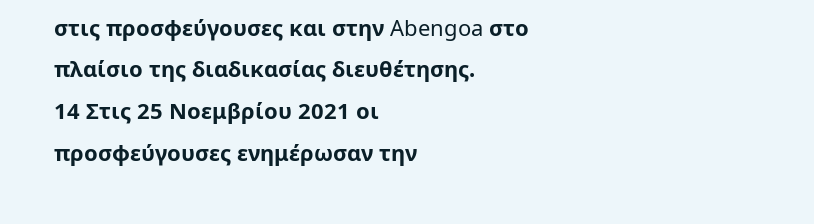στις προσφεύγουσες και στην Abengoa στο πλαίσιο της διαδικασίας διευθέτησης.
14 Στις 25 Νοεμβρίου 2021 οι προσφεύγουσες ενημέρωσαν την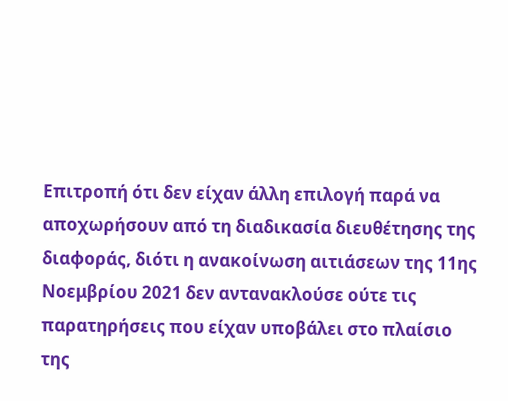Επιτροπή ότι δεν είχαν άλλη επιλογή παρά να αποχωρήσουν από τη διαδικασία διευθέτησης της διαφοράς, διότι η ανακοίνωση αιτιάσεων της 11ης Νοεμβρίου 2021 δεν αντανακλούσε ούτε τις παρατηρήσεις που είχαν υποβάλει στο πλαίσιο της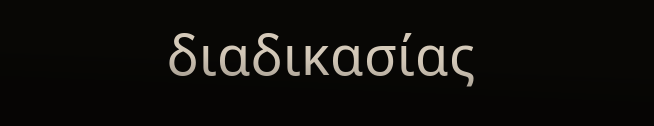διαδικασίας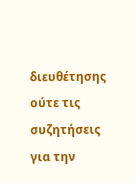διευθέτησης ούτε τις συζητήσεις για την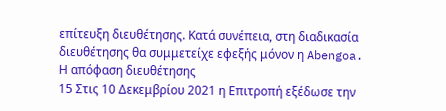επίτευξη διευθέτησης. Κατά συνέπεια, στη διαδικασία διευθέτησης θα συμμετείχε εφεξής μόνον η Abengoa.
Η απόφαση διευθέτησης
15 Στις 10 Δεκεμβρίου 2021 η Επιτροπή εξέδωσε την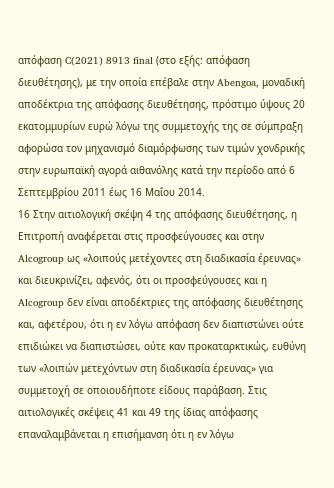απόφαση C(2021) 8913 final (στο εξής: απόφαση διευθέτησης), με την οποία επέβαλε στην Abengoa, μοναδική αποδέκτρια της απόφασης διευθέτησης, πρόστιμο ύψους 20 εκατομμυρίων ευρώ λόγω της συμμετοχής της σε σύμπραξη αφορώσα τον μηχανισμό διαμόρφωσης των τιμών χονδρικής στην ευρωπαϊκή αγορά αιθανόλης κατά την περίοδο από 6 Σεπτεμβρίου 2011 έως 16 Μαΐου 2014.
16 Στην αιτιολογική σκέψη 4 της απόφασης διευθέτησης, η Επιτροπή αναφέρεται στις προσφεύγουσες και στην Alcogroup ως «λοιπούς μετέχοντες στη διαδικασία έρευνας» και διευκρινίζει, αφενός, ότι οι προσφεύγουσες και η Alcogroup δεν είναι αποδέκτριες της απόφασης διευθέτησης και, αφετέρου, ότι η εν λόγω απόφαση δεν διαπιστώνει ούτε επιδιώκει να διαπιστώσει, ούτε καν προκαταρκτικώς, ευθύνη των «λοιπών μετεχόντων στη διαδικασία έρευνας» για συμμετοχή σε οποιουδήποτε είδους παράβαση. Στις αιτιολογικές σκέψεις 41 και 49 της ίδιας απόφασης επαναλαμβάνεται η επισήμανση ότι η εν λόγω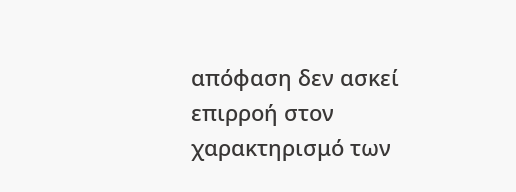απόφαση δεν ασκεί επιρροή στον χαρακτηρισμό των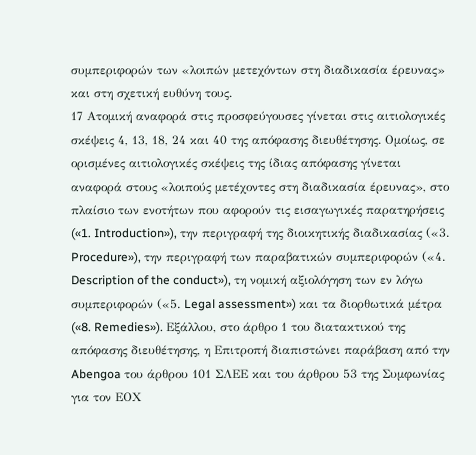συμπεριφορών των «λοιπών μετεχόντων στη διαδικασία έρευνας» και στη σχετική ευθύνη τους.
17 Ατομική αναφορά στις προσφεύγουσες γίνεται στις αιτιολογικές σκέψεις 4, 13, 18, 24 και 40 της απόφασης διευθέτησης. Ομοίως, σε ορισμένες αιτιολογικές σκέψεις της ίδιας απόφασης γίνεται αναφορά στους «λοιπούς μετέχοντες στη διαδικασία έρευνας», στο πλαίσιο των ενοτήτων που αφορούν τις εισαγωγικές παρατηρήσεις («1. Introduction»), την περιγραφή της διοικητικής διαδικασίας («3. Procedure»), την περιγραφή των παραβατικών συμπεριφορών («4. Description of the conduct»), τη νομική αξιολόγηση των εν λόγω συμπεριφορών («5. Legal assessment») και τα διορθωτικά μέτρα («8. Remedies»). Εξάλλου, στο άρθρο 1 του διατακτικού της απόφασης διευθέτησης, η Επιτροπή διαπιστώνει παράβαση από την Abengoa του άρθρου 101 ΣΛΕΕ και του άρθρου 53 της Συμφωνίας για τον ΕΟΧ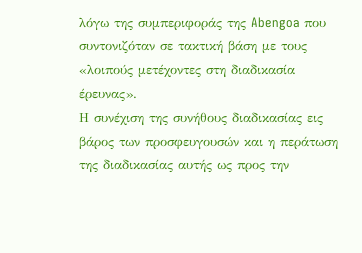λόγω της συμπεριφοράς της Abengoa που συντονιζόταν σε τακτική βάση με τους «λοιπούς μετέχοντες στη διαδικασία έρευνας».
Η συνέχιση της συνήθους διαδικασίας εις βάρος των προσφευγουσών και η περάτωση της διαδικασίας αυτής ως προς την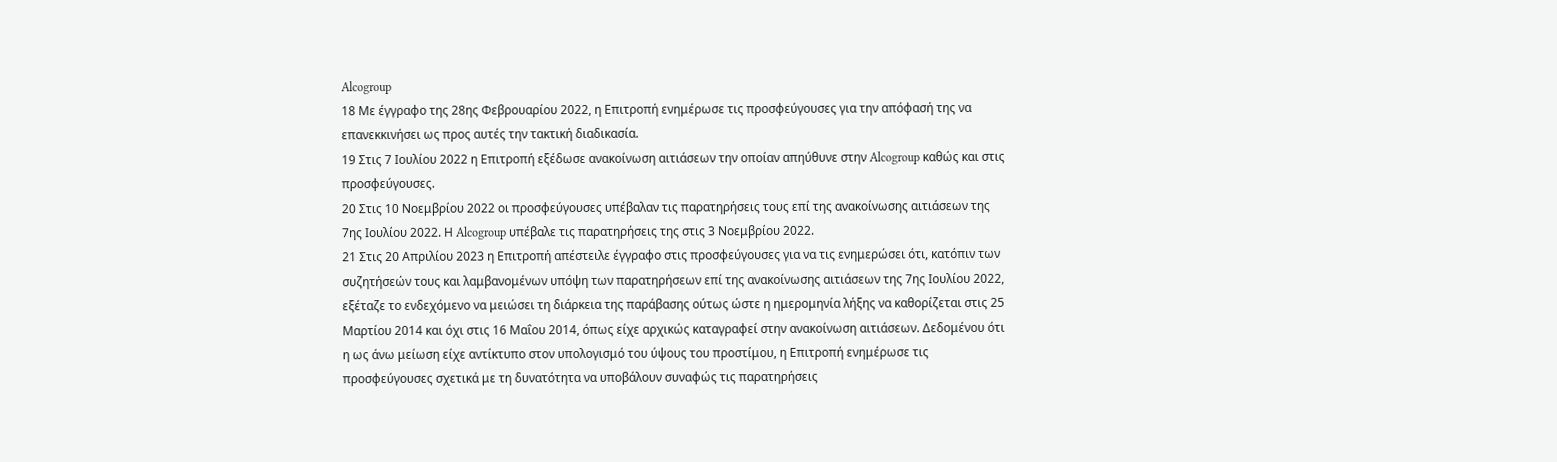Alcogroup
18 Με έγγραφο της 28ης Φεβρουαρίου 2022, η Επιτροπή ενημέρωσε τις προσφεύγουσες για την απόφασή της να επανεκκινήσει ως προς αυτές την τακτική διαδικασία.
19 Στις 7 Ιουλίου 2022 η Επιτροπή εξέδωσε ανακοίνωση αιτιάσεων την οποίαν απηύθυνε στην Alcogroup καθώς και στις προσφεύγουσες.
20 Στις 10 Νοεμβρίου 2022 οι προσφεύγουσες υπέβαλαν τις παρατηρήσεις τους επί της ανακοίνωσης αιτιάσεων της 7ης Ιουλίου 2022. Η Alcogroup υπέβαλε τις παρατηρήσεις της στις 3 Νοεμβρίου 2022.
21 Στις 20 Απριλίου 2023 η Επιτροπή απέστειλε έγγραφο στις προσφεύγουσες για να τις ενημερώσει ότι, κατόπιν των συζητήσεών τους και λαμβανομένων υπόψη των παρατηρήσεων επί της ανακοίνωσης αιτιάσεων της 7ης Ιουλίου 2022, εξέταζε το ενδεχόμενο να μειώσει τη διάρκεια της παράβασης ούτως ώστε η ημερομηνία λήξης να καθορίζεται στις 25 Μαρτίου 2014 και όχι στις 16 Μαΐου 2014, όπως είχε αρχικώς καταγραφεί στην ανακοίνωση αιτιάσεων. Δεδομένου ότι η ως άνω μείωση είχε αντίκτυπο στον υπολογισμό του ύψους του προστίμου, η Επιτροπή ενημέρωσε τις προσφεύγουσες σχετικά με τη δυνατότητα να υποβάλουν συναφώς τις παρατηρήσεις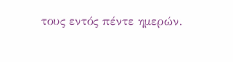τους εντός πέντε ημερών.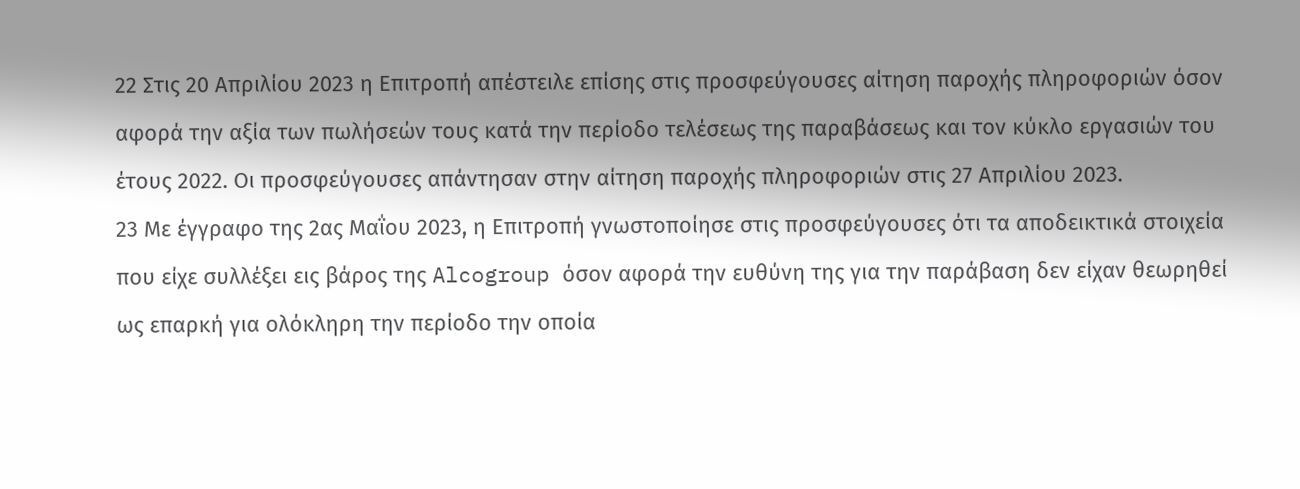22 Στις 20 Απριλίου 2023 η Επιτροπή απέστειλε επίσης στις προσφεύγουσες αίτηση παροχής πληροφοριών όσον αφορά την αξία των πωλήσεών τους κατά την περίοδο τελέσεως της παραβάσεως και τον κύκλο εργασιών του έτους 2022. Οι προσφεύγουσες απάντησαν στην αίτηση παροχής πληροφοριών στις 27 Απριλίου 2023.
23 Με έγγραφο της 2ας Μαΐου 2023, η Επιτροπή γνωστοποίησε στις προσφεύγουσες ότι τα αποδεικτικά στοιχεία που είχε συλλέξει εις βάρος της Alcogroup όσον αφορά την ευθύνη της για την παράβαση δεν είχαν θεωρηθεί ως επαρκή για ολόκληρη την περίοδο την οποία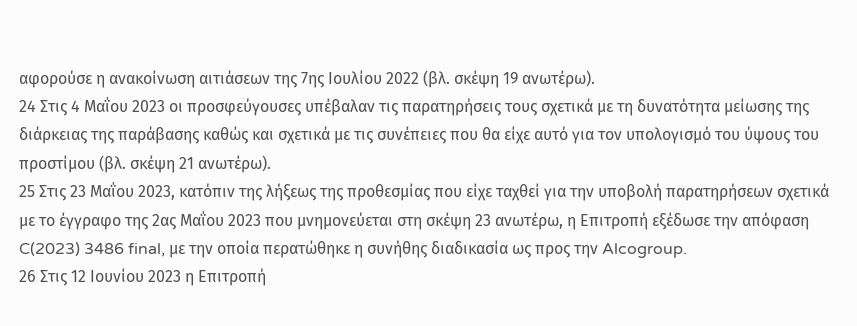αφορούσε η ανακοίνωση αιτιάσεων της 7ης Ιουλίου 2022 (βλ. σκέψη 19 ανωτέρω).
24 Στις 4 Μαΐου 2023 οι προσφεύγουσες υπέβαλαν τις παρατηρήσεις τους σχετικά με τη δυνατότητα μείωσης της διάρκειας της παράβασης καθώς και σχετικά με τις συνέπειες που θα είχε αυτό για τον υπολογισμό του ύψους του προστίμου (βλ. σκέψη 21 ανωτέρω).
25 Στις 23 Μαΐου 2023, κατόπιν της λήξεως της προθεσμίας που είχε ταχθεί για την υποβολή παρατηρήσεων σχετικά με το έγγραφο της 2ας Μαΐου 2023 που μνημονεύεται στη σκέψη 23 ανωτέρω, η Επιτροπή εξέδωσε την απόφαση C(2023) 3486 final, με την οποία περατώθηκε η συνήθης διαδικασία ως προς την Alcogroup.
26 Στις 12 Ιουνίου 2023 η Επιτροπή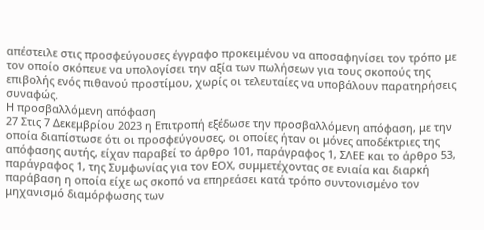απέστειλε στις προσφεύγουσες έγγραφο προκειμένου να αποσαφηνίσει τον τρόπο με τον οποίο σκόπευε να υπολογίσει την αξία των πωλήσεων για τους σκοπούς της επιβολής ενός πιθανού προστίμου, χωρίς οι τελευταίες να υποβάλουν παρατηρήσεις συναφώς.
Η προσβαλλόμενη απόφαση
27 Στις 7 Δεκεμβρίου 2023 η Επιτροπή εξέδωσε την προσβαλλόμενη απόφαση, με την οποία διαπίστωσε ότι οι προσφεύγουσες, οι οποίες ήταν οι μόνες αποδέκτριες της απόφασης αυτής, είχαν παραβεί το άρθρο 101, παράγραφος 1, ΣΛΕΕ και το άρθρο 53, παράγραφος 1, της Συμφωνίας για τον ΕΟΧ, συμμετέχοντας σε ενιαία και διαρκή παράβαση η οποία είχε ως σκοπό να επηρεάσει κατά τρόπο συντονισμένο τον μηχανισμό διαμόρφωσης των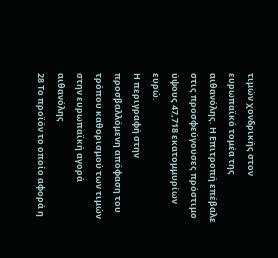τιμών χονδρικής στον ευρωπαϊκό τομέα της αιθανόλης. Η Επιτροπή επέβαλε στις προσφεύγουσες πρόστιμο ύψους 47,718 εκατομμυρίων ευρώ.
Η περιγραφή στην προσβαλλόμενη απόφαση του τρόπου καθορισμού των τιμών στην ευρωπαϊκή αγορά αιθανόλης
28 Το προϊόν το οποίο αφορά η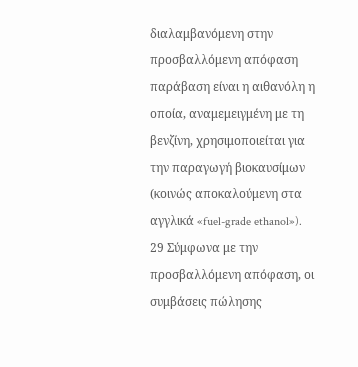διαλαμβανόμενη στην προσβαλλόμενη απόφαση παράβαση είναι η αιθανόλη η οποία, αναμεμειγμένη με τη βενζίνη, χρησιμοποιείται για την παραγωγή βιοκαυσίμων (κοινώς αποκαλούμενη στα αγγλικά «fuel-grade ethanol»).
29 Σύμφωνα με την προσβαλλόμενη απόφαση, οι συμβάσεις πώλησης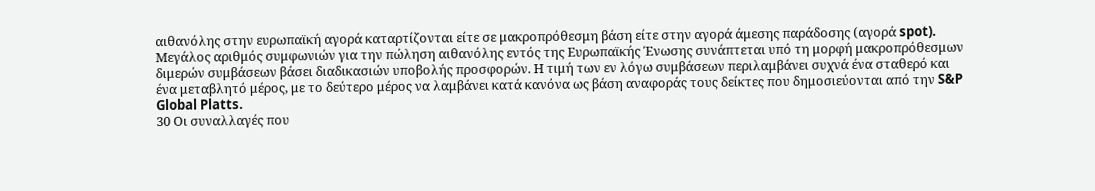αιθανόλης στην ευρωπαϊκή αγορά καταρτίζονται είτε σε μακροπρόθεσμη βάση είτε στην αγορά άμεσης παράδοσης (αγορά spot). Μεγάλος αριθμός συμφωνιών για την πώληση αιθανόλης εντός της Ευρωπαϊκής Ένωσης συνάπτεται υπό τη μορφή μακροπρόθεσμων διμερών συμβάσεων βάσει διαδικασιών υποβολής προσφορών. Η τιμή των εν λόγω συμβάσεων περιλαμβάνει συχνά ένα σταθερό και ένα μεταβλητό μέρος, με το δεύτερο μέρος να λαμβάνει κατά κανόνα ως βάση αναφοράς τους δείκτες που δημοσιεύονται από την S&P Global Platts.
30 Οι συναλλαγές που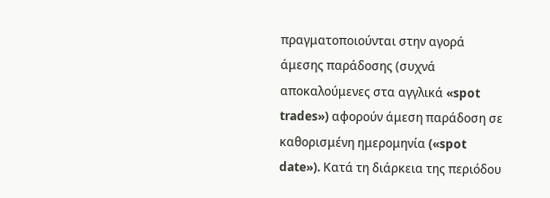πραγματοποιούνται στην αγορά άμεσης παράδοσης (συχνά αποκαλούμενες στα αγγλικά «spot trades») αφορούν άμεση παράδοση σε καθορισμένη ημερομηνία («spot date»). Κατά τη διάρκεια της περιόδου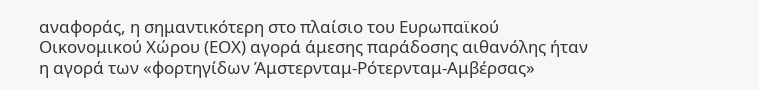αναφοράς, η σημαντικότερη στο πλαίσιο του Ευρωπαϊκού Οικονομικού Χώρου (ΕΟΧ) αγορά άμεσης παράδοσης αιθανόλης ήταν η αγορά των «φορτηγίδων Άμστερνταμ-Ρότερνταμ-Αμβέρσας»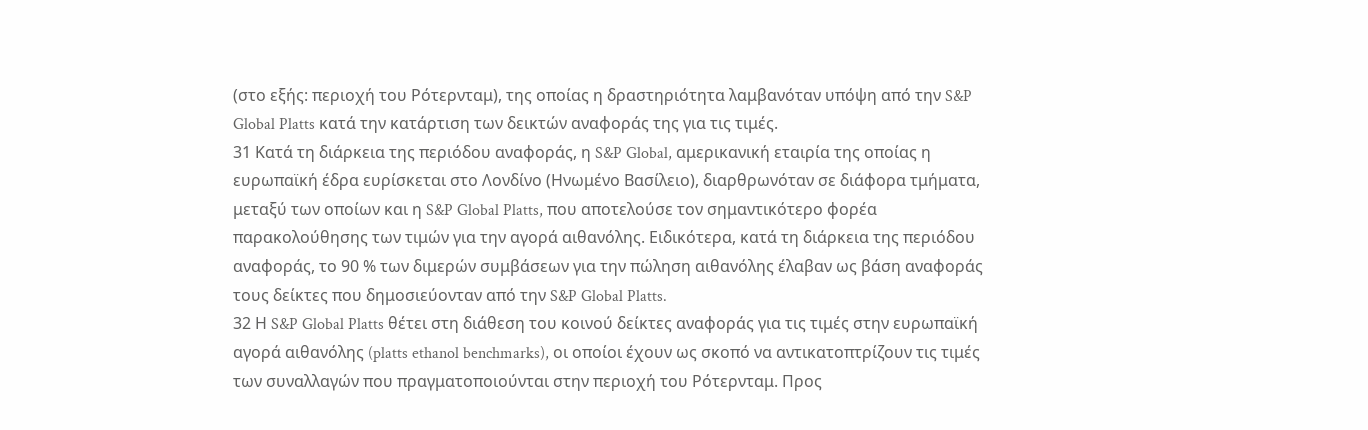(στο εξής: περιοχή του Ρότερνταμ), της οποίας η δραστηριότητα λαμβανόταν υπόψη από την S&P Global Platts κατά την κατάρτιση των δεικτών αναφοράς της για τις τιμές.
31 Κατά τη διάρκεια της περιόδου αναφοράς, η S&P Global, αμερικανική εταιρία της οποίας η ευρωπαϊκή έδρα ευρίσκεται στο Λονδίνο (Ηνωμένο Βασίλειο), διαρθρωνόταν σε διάφορα τμήματα, μεταξύ των οποίων και η S&P Global Platts, που αποτελούσε τον σημαντικότερο φορέα παρακολούθησης των τιμών για την αγορά αιθανόλης. Ειδικότερα, κατά τη διάρκεια της περιόδου αναφοράς, το 90 % των διμερών συμβάσεων για την πώληση αιθανόλης έλαβαν ως βάση αναφοράς τους δείκτες που δημοσιεύονταν από την S&P Global Platts.
32 Η S&P Global Platts θέτει στη διάθεση του κοινού δείκτες αναφοράς για τις τιμές στην ευρωπαϊκή αγορά αιθανόλης (platts ethanol benchmarks), οι οποίοι έχουν ως σκοπό να αντικατοπτρίζουν τις τιμές των συναλλαγών που πραγματοποιούνται στην περιοχή του Ρότερνταμ. Προς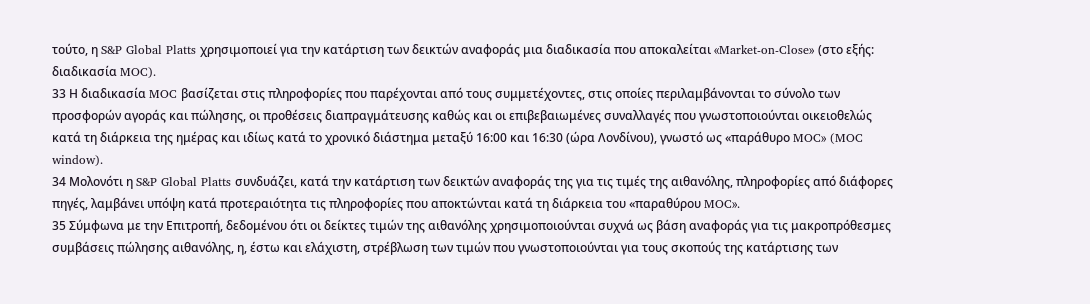τούτο, η S&P Global Platts χρησιμοποιεί για την κατάρτιση των δεικτών αναφοράς μια διαδικασία που αποκαλείται «Market-on-Close» (στο εξής: διαδικασία MOC).
33 Η διαδικασία MOC βασίζεται στις πληροφορίες που παρέχονται από τους συμμετέχοντες, στις οποίες περιλαμβάνονται το σύνολο των προσφορών αγοράς και πώλησης, οι προθέσεις διαπραγμάτευσης καθώς και οι επιβεβαιωμένες συναλλαγές που γνωστοποιούνται οικειοθελώς κατά τη διάρκεια της ημέρας και ιδίως κατά το χρονικό διάστημα μεταξύ 16:00 και 16:30 (ώρα Λονδίνου), γνωστό ως «παράθυρο MOC» (MOC window).
34 Μολονότι η S&P Global Platts συνδυάζει, κατά την κατάρτιση των δεικτών αναφοράς της για τις τιμές της αιθανόλης, πληροφορίες από διάφορες πηγές, λαμβάνει υπόψη κατά προτεραιότητα τις πληροφορίες που αποκτώνται κατά τη διάρκεια του «παραθύρου MOC».
35 Σύμφωνα με την Επιτροπή, δεδομένου ότι οι δείκτες τιμών της αιθανόλης χρησιμοποιούνται συχνά ως βάση αναφοράς για τις μακροπρόθεσμες συμβάσεις πώλησης αιθανόλης, η, έστω και ελάχιστη, στρέβλωση των τιμών που γνωστοποιούνται για τους σκοπούς της κατάρτισης των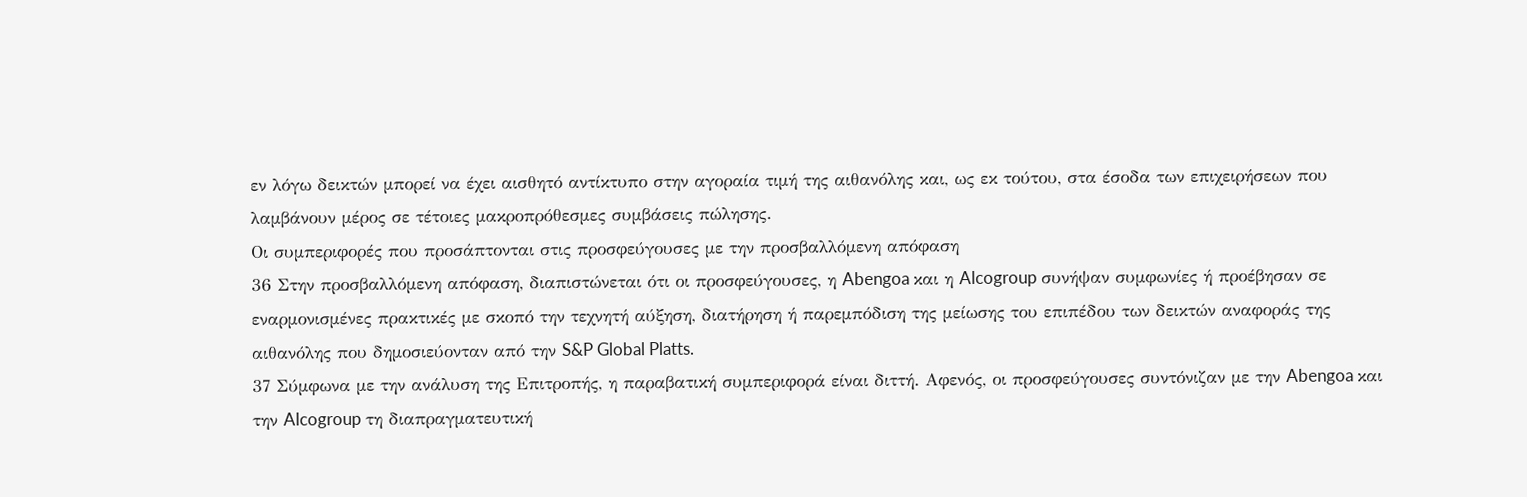εν λόγω δεικτών μπορεί να έχει αισθητό αντίκτυπο στην αγοραία τιμή της αιθανόλης και, ως εκ τούτου, στα έσοδα των επιχειρήσεων που λαμβάνουν μέρος σε τέτοιες μακροπρόθεσμες συμβάσεις πώλησης.
Οι συμπεριφορές που προσάπτονται στις προσφεύγουσες με την προσβαλλόμενη απόφαση
36 Στην προσβαλλόμενη απόφαση, διαπιστώνεται ότι οι προσφεύγουσες, η Abengoa και η Alcogroup συνήψαν συμφωνίες ή προέβησαν σε εναρμονισμένες πρακτικές με σκοπό την τεχνητή αύξηση, διατήρηση ή παρεμπόδιση της μείωσης του επιπέδου των δεικτών αναφοράς της αιθανόλης που δημοσιεύονταν από την S&P Global Platts.
37 Σύμφωνα με την ανάλυση της Επιτροπής, η παραβατική συμπεριφορά είναι διττή. Αφενός, οι προσφεύγουσες συντόνιζαν με την Abengoa και την Alcogroup τη διαπραγματευτική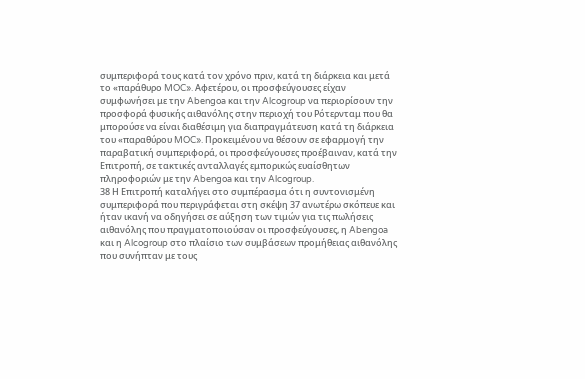συμπεριφορά τους κατά τον χρόνο πριν, κατά τη διάρκεια και μετά το «παράθυρο MOC». Αφετέρου, οι προσφεύγουσες είχαν συμφωνήσει με την Abengoa και την Alcogroup να περιορίσουν την προσφορά φυσικής αιθανόλης στην περιοχή του Ρότερνταμ που θα μπορούσε να είναι διαθέσιμη για διαπραγμάτευση κατά τη διάρκεια του «παραθύρου MOC». Προκειμένου να θέσουν σε εφαρμογή την παραβατική συμπεριφορά, οι προσφεύγουσες προέβαιναν, κατά την Επιτροπή, σε τακτικές ανταλλαγές εμπορικώς ευαίσθητων πληροφοριών με την Abengoa και την Alcogroup.
38 Η Επιτροπή καταλήγει στο συμπέρασμα ότι η συντονισμένη συμπεριφορά που περιγράφεται στη σκέψη 37 ανωτέρω σκόπευε και ήταν ικανή να οδηγήσει σε αύξηση των τιμών για τις πωλήσεις αιθανόλης που πραγματοποιούσαν οι προσφεύγουσες, η Abengoa και η Alcogroup στο πλαίσιο των συμβάσεων προμήθειας αιθανόλης που συνήπταν με τους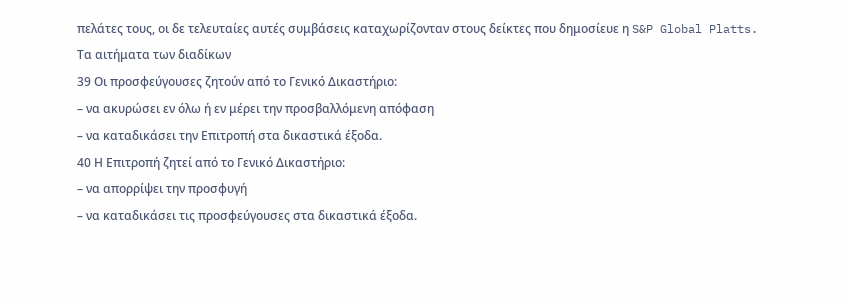πελάτες τους, οι δε τελευταίες αυτές συμβάσεις καταχωρίζονταν στους δείκτες που δημοσίευε η S&P Global Platts.
Τα αιτήματα των διαδίκων
39 Οι προσφεύγουσες ζητούν από το Γενικό Δικαστήριο:
– να ακυρώσει εν όλω ή εν μέρει την προσβαλλόμενη απόφαση
– να καταδικάσει την Επιτροπή στα δικαστικά έξοδα.
40 Η Επιτροπή ζητεί από το Γενικό Δικαστήριο:
– να απορρίψει την προσφυγή
– να καταδικάσει τις προσφεύγουσες στα δικαστικά έξοδα.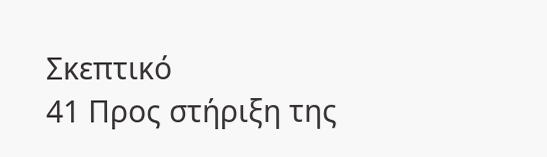Σκεπτικό
41 Προς στήριξη της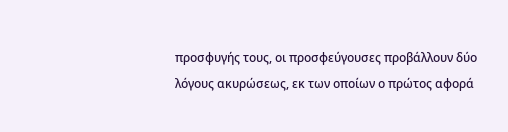προσφυγής τους, οι προσφεύγουσες προβάλλουν δύο λόγους ακυρώσεως, εκ των οποίων ο πρώτος αφορά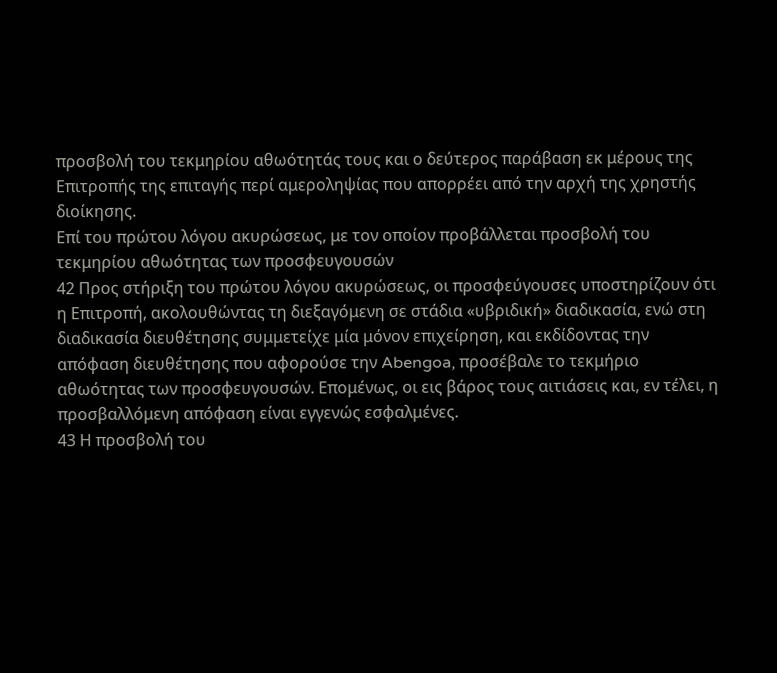προσβολή του τεκμηρίου αθωότητάς τους και ο δεύτερος παράβαση εκ μέρους της Επιτροπής της επιταγής περί αμεροληψίας που απορρέει από την αρχή της χρηστής διοίκησης.
Επί του πρώτου λόγου ακυρώσεως, με τον οποίον προβάλλεται προσβολή του τεκμηρίου αθωότητας των προσφευγουσών
42 Προς στήριξη του πρώτου λόγου ακυρώσεως, οι προσφεύγουσες υποστηρίζουν ότι η Επιτροπή, ακολουθώντας τη διεξαγόμενη σε στάδια «υβριδική» διαδικασία, ενώ στη διαδικασία διευθέτησης συμμετείχε μία μόνον επιχείρηση, και εκδίδοντας την απόφαση διευθέτησης που αφορούσε την Abengoa, προσέβαλε το τεκμήριο αθωότητας των προσφευγουσών. Επομένως, οι εις βάρος τους αιτιάσεις και, εν τέλει, η προσβαλλόμενη απόφαση είναι εγγενώς εσφαλμένες.
43 Η προσβολή του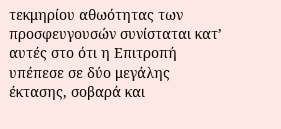τεκμηρίου αθωότητας των προσφευγουσών συνίσταται κατ’ αυτές στο ότι η Επιτροπή υπέπεσε σε δύο μεγάλης έκτασης, σοβαρά και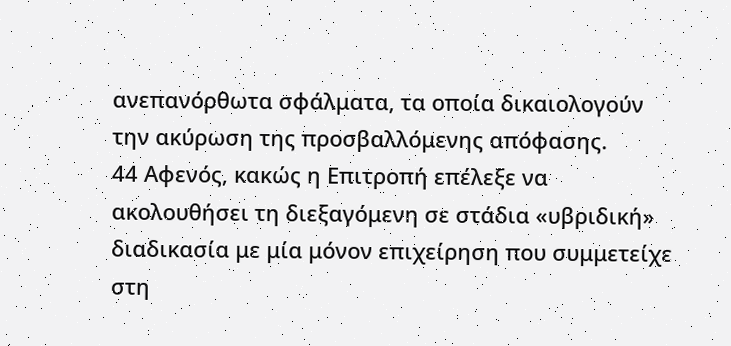ανεπανόρθωτα σφάλματα, τα οποία δικαιολογούν την ακύρωση της προσβαλλόμενης απόφασης.
44 Αφενός, κακώς η Επιτροπή επέλεξε να ακολουθήσει τη διεξαγόμενη σε στάδια «υβριδική» διαδικασία με μία μόνον επιχείρηση που συμμετείχε στη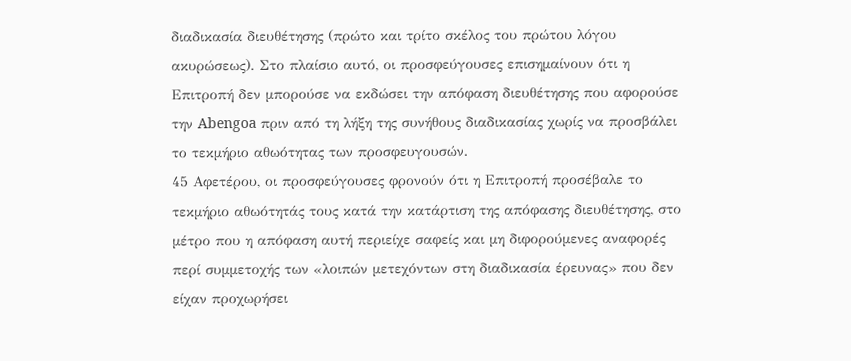διαδικασία διευθέτησης (πρώτο και τρίτο σκέλος του πρώτου λόγου ακυρώσεως). Στο πλαίσιο αυτό, οι προσφεύγουσες επισημαίνουν ότι η Επιτροπή δεν μπορούσε να εκδώσει την απόφαση διευθέτησης που αφορούσε την Abengoa πριν από τη λήξη της συνήθους διαδικασίας χωρίς να προσβάλει το τεκμήριο αθωότητας των προσφευγουσών.
45 Αφετέρου, οι προσφεύγουσες φρονούν ότι η Επιτροπή προσέβαλε το τεκμήριο αθωότητάς τους κατά την κατάρτιση της απόφασης διευθέτησης, στο μέτρο που η απόφαση αυτή περιείχε σαφείς και μη διφορούμενες αναφορές περί συμμετοχής των «λοιπών μετεχόντων στη διαδικασία έρευνας» που δεν είχαν προχωρήσει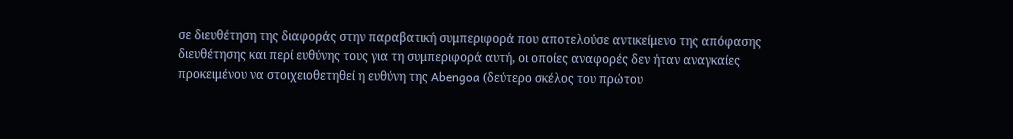σε διευθέτηση της διαφοράς στην παραβατική συμπεριφορά που αποτελούσε αντικείμενο της απόφασης διευθέτησης και περί ευθύνης τους για τη συμπεριφορά αυτή, οι οποίες αναφορές δεν ήταν αναγκαίες προκειμένου να στοιχειοθετηθεί η ευθύνη της Abengoa (δεύτερο σκέλος του πρώτου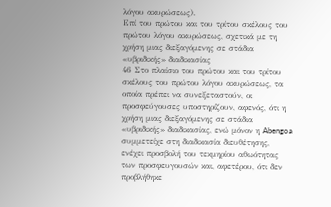λόγου ακυρώσεως).
Επί του πρώτου και του τρίτου σκέλους του πρώτου λόγου ακυρώσεως, σχετικά με τη χρήση μιας διεξαγόμενης σε στάδια «υβριδικής» διαδικασίας
46 Στο πλαίσιο του πρώτου και του τρίτου σκέλους του πρώτου λόγου ακυρώσεως, τα οποία πρέπει να συνεξεταστούν, οι προσφεύγουσες υποστηρίζουν, αφενός, ότι η χρήση μιας διεξαγόμενης σε στάδια «υβριδικής» διαδικασίας, ενώ μόνον η Abengoa συμμετείχε στη διαδικασία διευθέτησης, ενέχει προσβολή του τεκμηρίου αθωότητας των προσφευγουσών και, αφετέρου, ότι δεν προβλήθηκε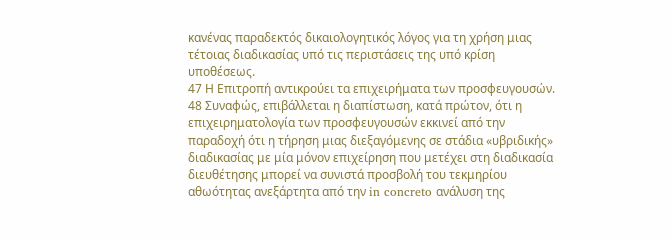κανένας παραδεκτός δικαιολογητικός λόγος για τη χρήση μιας τέτοιας διαδικασίας υπό τις περιστάσεις της υπό κρίση υποθέσεως.
47 Η Επιτροπή αντικρούει τα επιχειρήματα των προσφευγουσών.
48 Συναφώς, επιβάλλεται η διαπίστωση, κατά πρώτον, ότι η επιχειρηματολογία των προσφευγουσών εκκινεί από την παραδοχή ότι η τήρηση μιας διεξαγόμενης σε στάδια «υβριδικής» διαδικασίας με μία μόνον επιχείρηση που μετέχει στη διαδικασία διευθέτησης μπορεί να συνιστά προσβολή του τεκμηρίου αθωότητας ανεξάρτητα από την in concreto ανάλυση της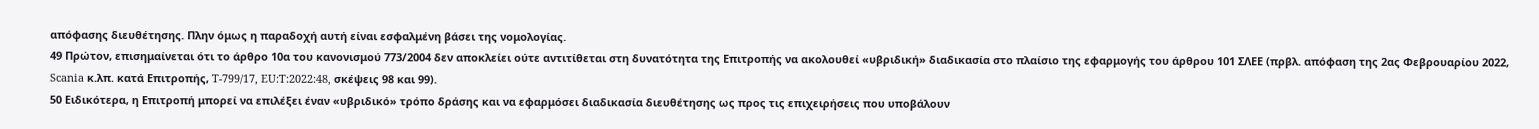απόφασης διευθέτησης. Πλην όμως η παραδοχή αυτή είναι εσφαλμένη βάσει της νομολογίας.
49 Πρώτον, επισημαίνεται ότι το άρθρο 10α του κανονισμού 773/2004 δεν αποκλείει ούτε αντιτίθεται στη δυνατότητα της Επιτροπής να ακολουθεί «υβριδική» διαδικασία στο πλαίσιο της εφαρμογής του άρθρου 101 ΣΛΕΕ (πρβλ. απόφαση της 2ας Φεβρουαρίου 2022, Scania κ.λπ. κατά Επιτροπής, T-799/17, EU:T:2022:48, σκέψεις 98 και 99).
50 Ειδικότερα, η Επιτροπή μπορεί να επιλέξει έναν «υβριδικό» τρόπο δράσης και να εφαρμόσει διαδικασία διευθέτησης ως προς τις επιχειρήσεις που υποβάλουν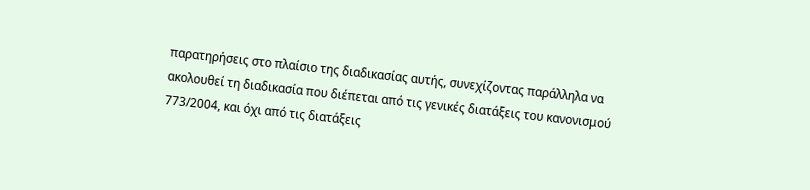παρατηρήσεις στο πλαίσιο της διαδικασίας αυτής, συνεχίζοντας παράλληλα να ακολουθεί τη διαδικασία που διέπεται από τις γενικές διατάξεις του κανονισμού 773/2004, και όχι από τις διατάξεις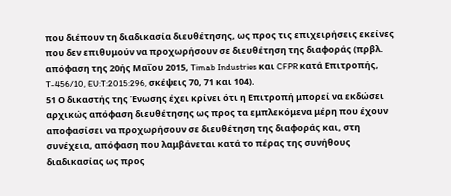που διέπουν τη διαδικασία διευθέτησης, ως προς τις επιχειρήσεις εκείνες που δεν επιθυμούν να προχωρήσουν σε διευθέτηση της διαφοράς (πρβλ. απόφαση της 20ής Μαΐου 2015, Timab Industries και CFPR κατά Επιτροπής, T-456/10, EU:T:2015:296, σκέψεις 70, 71 και 104).
51 Ο δικαστής της Ένωσης έχει κρίνει ότι η Επιτροπή μπορεί να εκδώσει αρχικώς απόφαση διευθέτησης ως προς τα εμπλεκόμενα μέρη που έχουν αποφασίσει να προχωρήσουν σε διευθέτηση της διαφοράς και, στη συνέχεια, απόφαση που λαμβάνεται κατά το πέρας της συνήθους διαδικασίας ως προς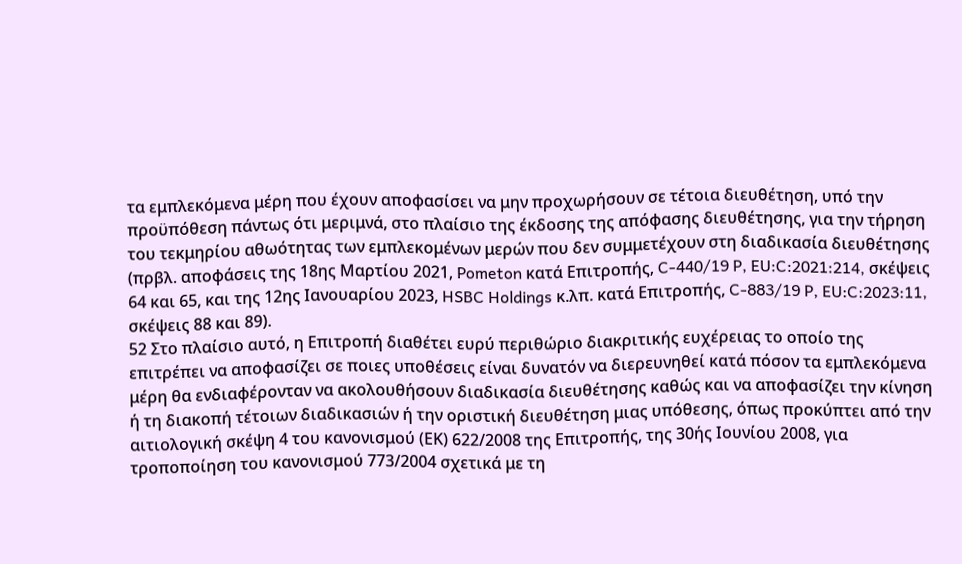τα εμπλεκόμενα μέρη που έχουν αποφασίσει να μην προχωρήσουν σε τέτοια διευθέτηση, υπό την προϋπόθεση πάντως ότι μεριμνά, στο πλαίσιο της έκδοσης της απόφασης διευθέτησης, για την τήρηση του τεκμηρίου αθωότητας των εμπλεκομένων μερών που δεν συμμετέχουν στη διαδικασία διευθέτησης (πρβλ. αποφάσεις της 18ης Μαρτίου 2021, Pometon κατά Επιτροπής, C-440/19 P, EU:C:2021:214, σκέψεις 64 και 65, και της 12ης Ιανουαρίου 2023, HSBC Holdings κ.λπ. κατά Επιτροπής, C-883/19 P, EU:C:2023:11, σκέψεις 88 και 89).
52 Στο πλαίσιο αυτό, η Επιτροπή διαθέτει ευρύ περιθώριο διακριτικής ευχέρειας το οποίο της επιτρέπει να αποφασίζει σε ποιες υποθέσεις είναι δυνατόν να διερευνηθεί κατά πόσον τα εμπλεκόμενα μέρη θα ενδιαφέρονταν να ακολουθήσουν διαδικασία διευθέτησης καθώς και να αποφασίζει την κίνηση ή τη διακοπή τέτοιων διαδικασιών ή την οριστική διευθέτηση μιας υπόθεσης, όπως προκύπτει από την αιτιολογική σκέψη 4 του κανονισμού (ΕΚ) 622/2008 της Επιτροπής, της 30ής Ιουνίου 2008, για τροποποίηση του κανονισμού 773/2004 σχετικά με τη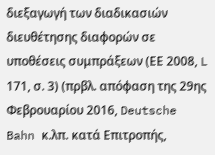διεξαγωγή των διαδικασιών διευθέτησης διαφορών σε υποθέσεις συμπράξεων (ΕΕ 2008, L 171, σ. 3) (πρβλ. απόφαση της 29ης Φεβρουαρίου 2016, Deutsche Bahn κ.λπ. κατά Επιτροπής,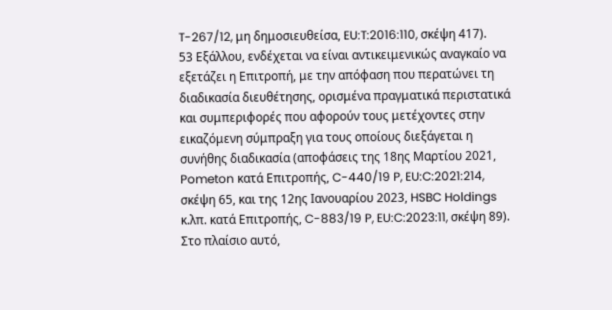T-267/12, μη δημοσιευθείσα, EU:T:2016:110, σκέψη 417).
53 Εξάλλου, ενδέχεται να είναι αντικειμενικώς αναγκαίο να εξετάζει η Επιτροπή, με την απόφαση που περατώνει τη διαδικασία διευθέτησης, ορισμένα πραγματικά περιστατικά και συμπεριφορές που αφορούν τους μετέχοντες στην εικαζόμενη σύμπραξη για τους οποίους διεξάγεται η συνήθης διαδικασία (αποφάσεις της 18ης Μαρτίου 2021, Pometon κατά Επιτροπής, C-440/19 P, EU:C:2021:214, σκέψη 65, και της 12ης Ιανουαρίου 2023, HSBC Holdings κ.λπ. κατά Επιτροπής, C-883/19 P, EU:C:2023:11, σκέψη 89). Στο πλαίσιο αυτό,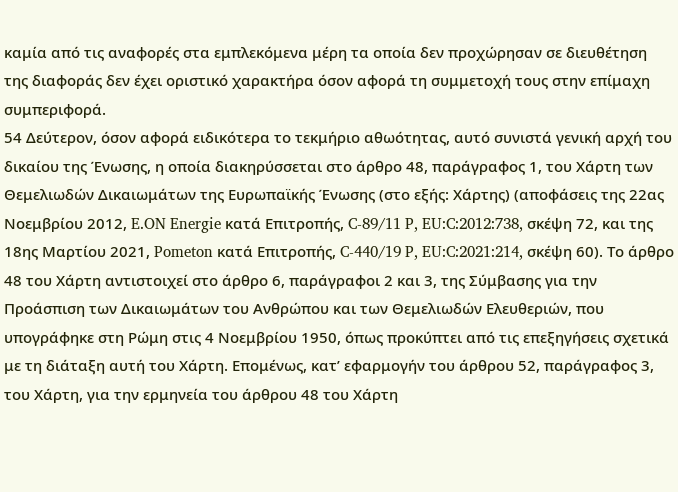καμία από τις αναφορές στα εμπλεκόμενα μέρη τα οποία δεν προχώρησαν σε διευθέτηση της διαφοράς δεν έχει οριστικό χαρακτήρα όσον αφορά τη συμμετοχή τους στην επίμαχη συμπεριφορά.
54 Δεύτερον, όσον αφορά ειδικότερα το τεκμήριο αθωότητας, αυτό συνιστά γενική αρχή του δικαίου της Ένωσης, η οποία διακηρύσσεται στο άρθρο 48, παράγραφος 1, του Χάρτη των Θεμελιωδών Δικαιωμάτων της Ευρωπαϊκής Ένωσης (στο εξής: Χάρτης) (αποφάσεις της 22ας Νοεμβρίου 2012, E.ON Energie κατά Επιτροπής, C-89/11 P, EU:C:2012:738, σκέψη 72, και της 18ης Μαρτίου 2021, Pometon κατά Επιτροπής, C-440/19 P, EU:C:2021:214, σκέψη 60). Το άρθρο 48 του Χάρτη αντιστοιχεί στο άρθρο 6, παράγραφοι 2 και 3, της Σύμβασης για την Προάσπιση των Δικαιωμάτων του Ανθρώπου και των Θεμελιωδών Ελευθεριών, που υπογράφηκε στη Ρώμη στις 4 Νοεμβρίου 1950, όπως προκύπτει από τις επεξηγήσεις σχετικά με τη διάταξη αυτή του Χάρτη. Επομένως, κατ’ εφαρμογήν του άρθρου 52, παράγραφος 3, του Χάρτη, για την ερμηνεία του άρθρου 48 του Χάρτη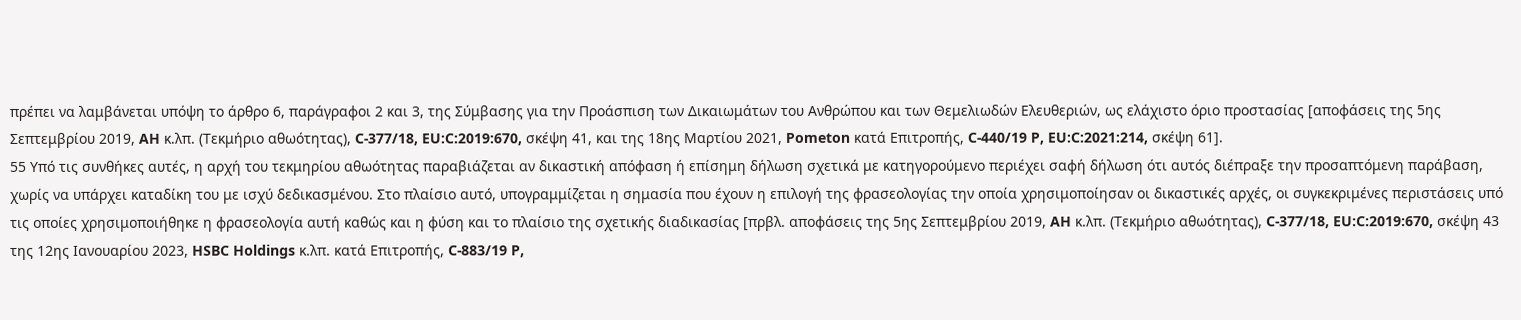πρέπει να λαμβάνεται υπόψη το άρθρο 6, παράγραφοι 2 και 3, της Σύμβασης για την Προάσπιση των Δικαιωμάτων του Ανθρώπου και των Θεμελιωδών Ελευθεριών, ως ελάχιστο όριο προστασίας [αποφάσεις της 5ης Σεπτεμβρίου 2019, AH κ.λπ. (Τεκμήριο αθωότητας), C-377/18, EU:C:2019:670, σκέψη 41, και της 18ης Μαρτίου 2021, Pometon κατά Επιτροπής, C-440/19 P, EU:C:2021:214, σκέψη 61].
55 Υπό τις συνθήκες αυτές, η αρχή του τεκμηρίου αθωότητας παραβιάζεται αν δικαστική απόφαση ή επίσημη δήλωση σχετικά με κατηγορούμενο περιέχει σαφή δήλωση ότι αυτός διέπραξε την προσαπτόμενη παράβαση, χωρίς να υπάρχει καταδίκη του με ισχύ δεδικασμένου. Στο πλαίσιο αυτό, υπογραμμίζεται η σημασία που έχουν η επιλογή της φρασεολογίας την οποία χρησιμοποίησαν οι δικαστικές αρχές, οι συγκεκριμένες περιστάσεις υπό τις οποίες χρησιμοποιήθηκε η φρασεολογία αυτή καθώς και η φύση και το πλαίσιο της σχετικής διαδικασίας [πρβλ. αποφάσεις της 5ης Σεπτεμβρίου 2019, AH κ.λπ. (Τεκμήριο αθωότητας), C-377/18, EU:C:2019:670, σκέψη 43 της 12ης Ιανουαρίου 2023, HSBC Holdings κ.λπ. κατά Επιτροπής, C-883/19 P,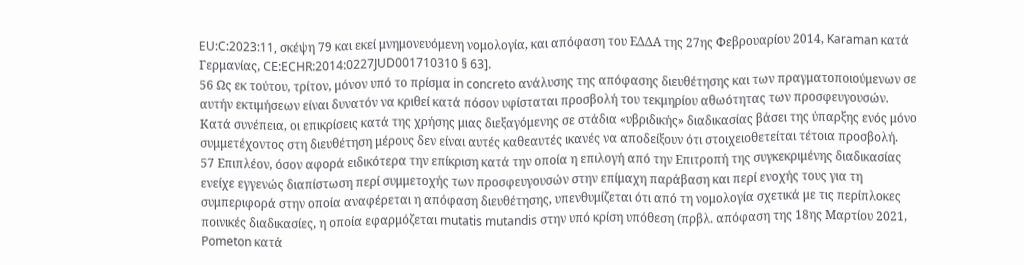EU:C:2023:11, σκέψη 79 και εκεί μνημονευόμενη νομολογία, και απόφαση του ΕΔΔΑ της 27ης Φεβρουαρίου 2014, Karaman κατά Γερμανίας, CE:ECHR:2014:0227JUD001710310 § 63].
56 Ως εκ τούτου, τρίτον, μόνον υπό το πρίσμα in concreto ανάλυσης της απόφασης διευθέτησης και των πραγματοποιούμενων σε αυτήν εκτιμήσεων είναι δυνατόν να κριθεί κατά πόσον υφίσταται προσβολή του τεκμηρίου αθωότητας των προσφευγουσών. Κατά συνέπεια, οι επικρίσεις κατά της χρήσης μιας διεξαγόμενης σε στάδια «υβριδικής» διαδικασίας βάσει της ύπαρξης ενός μόνο συμμετέχοντος στη διευθέτηση μέρους δεν είναι αυτές καθεαυτές ικανές να αποδείξουν ότι στοιχειοθετείται τέτοια προσβολή.
57 Επιπλέον, όσον αφορά ειδικότερα την επίκριση κατά την οποία η επιλογή από την Επιτροπή της συγκεκριμένης διαδικασίας ενείχε εγγενώς διαπίστωση περί συμμετοχής των προσφευγουσών στην επίμαχη παράβαση και περί ενοχής τους για τη συμπεριφορά στην οποία αναφέρεται η απόφαση διευθέτησης, υπενθυμίζεται ότι από τη νομολογία σχετικά με τις περίπλοκες ποινικές διαδικασίες, η οποία εφαρμόζεται mutatis mutandis στην υπό κρίση υπόθεση (πρβλ. απόφαση της 18ης Μαρτίου 2021, Pometon κατά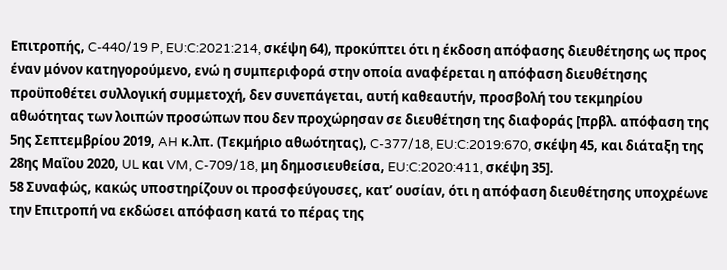Επιτροπής, C-440/19 P, EU:C:2021:214, σκέψη 64), προκύπτει ότι η έκδοση απόφασης διευθέτησης ως προς έναν μόνον κατηγορούμενο, ενώ η συμπεριφορά στην οποία αναφέρεται η απόφαση διευθέτησης προϋποθέτει συλλογική συμμετοχή, δεν συνεπάγεται, αυτή καθεαυτήν, προσβολή του τεκμηρίου αθωότητας των λοιπών προσώπων που δεν προχώρησαν σε διευθέτηση της διαφοράς [πρβλ. απόφαση της 5ης Σεπτεμβρίου 2019, AH κ.λπ. (Τεκμήριο αθωότητας), C-377/18, EU:C:2019:670, σκέψη 45, και διάταξη της 28ης Μαΐου 2020, UL και VM, C-709/18, μη δημοσιευθείσα, EU:C:2020:411, σκέψη 35].
58 Συναφώς, κακώς υποστηρίζουν οι προσφεύγουσες, κατ’ ουσίαν, ότι η απόφαση διευθέτησης υποχρέωνε την Επιτροπή να εκδώσει απόφαση κατά το πέρας της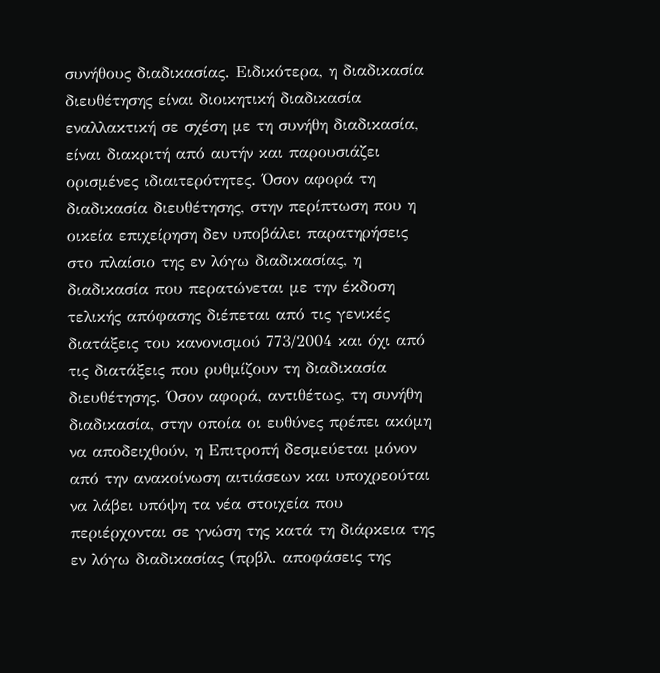συνήθους διαδικασίας. Ειδικότερα, η διαδικασία διευθέτησης είναι διοικητική διαδικασία εναλλακτική σε σχέση με τη συνήθη διαδικασία, είναι διακριτή από αυτήν και παρουσιάζει ορισμένες ιδιαιτερότητες. Όσον αφορά τη διαδικασία διευθέτησης, στην περίπτωση που η οικεία επιχείρηση δεν υποβάλει παρατηρήσεις στο πλαίσιο της εν λόγω διαδικασίας, η διαδικασία που περατώνεται με την έκδοση τελικής απόφασης διέπεται από τις γενικές διατάξεις του κανονισμού 773/2004 και όχι από τις διατάξεις που ρυθμίζουν τη διαδικασία διευθέτησης. Όσον αφορά, αντιθέτως, τη συνήθη διαδικασία, στην οποία οι ευθύνες πρέπει ακόμη να αποδειχθούν, η Επιτροπή δεσμεύεται μόνον από την ανακοίνωση αιτιάσεων και υποχρεούται να λάβει υπόψη τα νέα στοιχεία που περιέρχονται σε γνώση της κατά τη διάρκεια της εν λόγω διαδικασίας (πρβλ. αποφάσεις της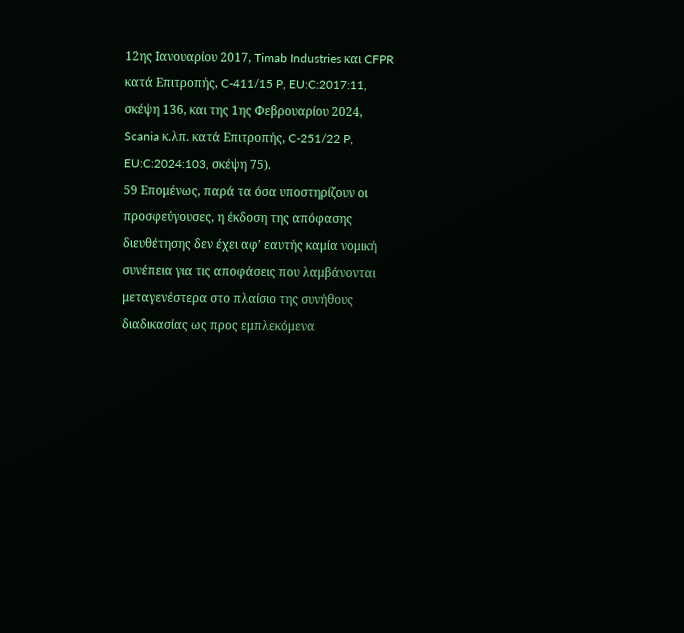12ης Ιανουαρίου 2017, Timab Industries και CFPR κατά Επιτροπής, C-411/15 P, EU:C:2017:11, σκέψη 136, και της 1ης Φεβρουαρίου 2024, Scania κ.λπ. κατά Επιτροπής, C-251/22 P, EU:C:2024:103, σκέψη 75).
59 Επομένως, παρά τα όσα υποστηρίζουν οι προσφεύγουσες, η έκδοση της απόφασης διευθέτησης δεν έχει αφ’ εαυτής καμία νομική συνέπεια για τις αποφάσεις που λαμβάνονται μεταγενέστερα στο πλαίσιο της συνήθους διαδικασίας ως προς εμπλεκόμενα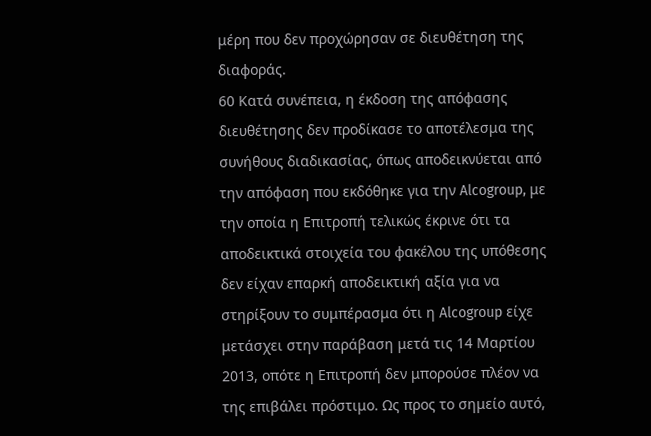μέρη που δεν προχώρησαν σε διευθέτηση της διαφοράς.
60 Κατά συνέπεια, η έκδοση της απόφασης διευθέτησης δεν προδίκασε το αποτέλεσμα της συνήθους διαδικασίας, όπως αποδεικνύεται από την απόφαση που εκδόθηκε για την Alcogroup, με την οποία η Επιτροπή τελικώς έκρινε ότι τα αποδεικτικά στοιχεία του φακέλου της υπόθεσης δεν είχαν επαρκή αποδεικτική αξία για να στηρίξουν το συμπέρασμα ότι η Alcogroup είχε μετάσχει στην παράβαση μετά τις 14 Μαρτίου 2013, οπότε η Επιτροπή δεν μπορούσε πλέον να της επιβάλει πρόστιμο. Ως προς το σημείο αυτό,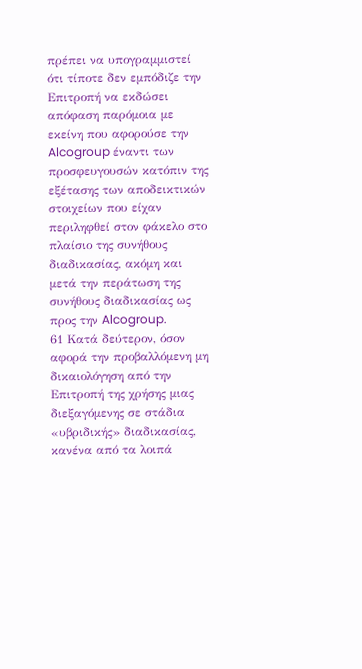πρέπει να υπογραμμιστεί ότι τίποτε δεν εμπόδιζε την Επιτροπή να εκδώσει απόφαση παρόμοια με εκείνη που αφορούσε την Alcogroup έναντι των προσφευγουσών κατόπιν της εξέτασης των αποδεικτικών στοιχείων που είχαν περιληφθεί στον φάκελο στο πλαίσιο της συνήθους διαδικασίας, ακόμη και μετά την περάτωση της συνήθους διαδικασίας ως προς την Alcogroup.
61 Κατά δεύτερον, όσον αφορά την προβαλλόμενη μη δικαιολόγηση από την Επιτροπή της χρήσης μιας διεξαγόμενης σε στάδια «υβριδικής» διαδικασίας, κανένα από τα λοιπά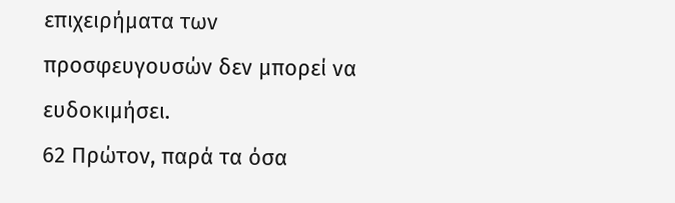επιχειρήματα των προσφευγουσών δεν μπορεί να ευδοκιμήσει.
62 Πρώτον, παρά τα όσα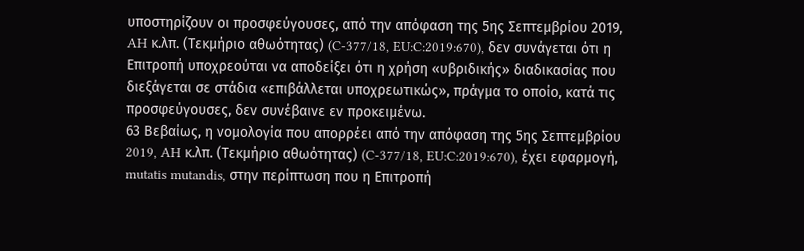υποστηρίζουν οι προσφεύγουσες, από την απόφαση της 5ης Σεπτεμβρίου 2019, AH κ.λπ. (Τεκμήριο αθωότητας) (C-377/18, EU:C:2019:670), δεν συνάγεται ότι η Επιτροπή υποχρεούται να αποδείξει ότι η χρήση «υβριδικής» διαδικασίας που διεξάγεται σε στάδια «επιβάλλεται υποχρεωτικώς», πράγμα το οποίο, κατά τις προσφεύγουσες, δεν συνέβαινε εν προκειμένω.
63 Βεβαίως, η νομολογία που απορρέει από την απόφαση της 5ης Σεπτεμβρίου 2019, AH κ.λπ. (Τεκμήριο αθωότητας) (C-377/18, EU:C:2019:670), έχει εφαρμογή, mutatis mutandis, στην περίπτωση που η Επιτροπή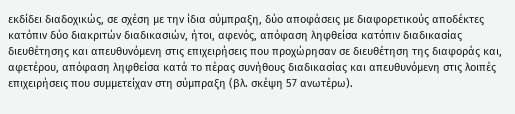εκδίδει διαδοχικώς, σε σχέση με την ίδια σύμπραξη, δύο αποφάσεις με διαφορετικούς αποδέκτες κατόπιν δύο διακριτών διαδικασιών, ήτοι, αφενός, απόφαση ληφθείσα κατόπιν διαδικασίας διευθέτησης και απευθυνόμενη στις επιχειρήσεις που προχώρησαν σε διευθέτηση της διαφοράς και, αφετέρου, απόφαση ληφθείσα κατά το πέρας συνήθους διαδικασίας και απευθυνόμενη στις λοιπές επιχειρήσεις που συμμετείχαν στη σύμπραξη (βλ. σκέψη 57 ανωτέρω).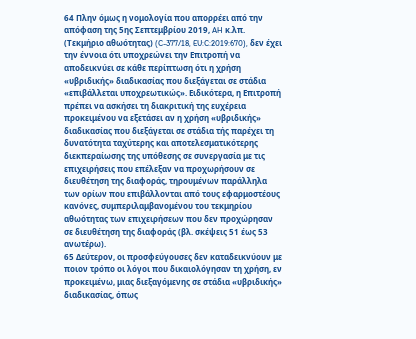64 Πλην όμως η νομολογία που απορρέει από την απόφαση της 5ης Σεπτεμβρίου 2019, AH κ.λπ. (Τεκμήριο αθωότητας) (C-377/18, EU:C:2019:670), δεν έχει την έννοια ότι υποχρεώνει την Επιτροπή να αποδεικνύει σε κάθε περίπτωση ότι η χρήση «υβριδικής» διαδικασίας που διεξάγεται σε στάδια «επιβάλλεται υποχρεωτικώς». Ειδικότερα, η Επιτροπή πρέπει να ασκήσει τη διακριτική της ευχέρεια προκειμένου να εξετάσει αν η χρήση «υβριδικής» διαδικασίας που διεξάγεται σε στάδια τής παρέχει τη δυνατότητα ταχύτερης και αποτελεσματικότερης διεκπεραίωσης της υπόθεσης σε συνεργασία με τις επιχειρήσεις που επέλεξαν να προχωρήσουν σε διευθέτηση της διαφοράς, τηρουμένων παράλληλα των ορίων που επιβάλλονται από τους εφαρμοστέους κανόνες, συμπεριλαμβανομένου του τεκμηρίου αθωότητας των επιχειρήσεων που δεν προχώρησαν σε διευθέτηση της διαφοράς (βλ. σκέψεις 51 έως 53 ανωτέρω).
65 Δεύτερον, οι προσφεύγουσες δεν καταδεικνύουν με ποιον τρόπο οι λόγοι που δικαιολόγησαν τη χρήση, εν προκειμένω, μιας διεξαγόμενης σε στάδια «υβριδικής» διαδικασίας, όπως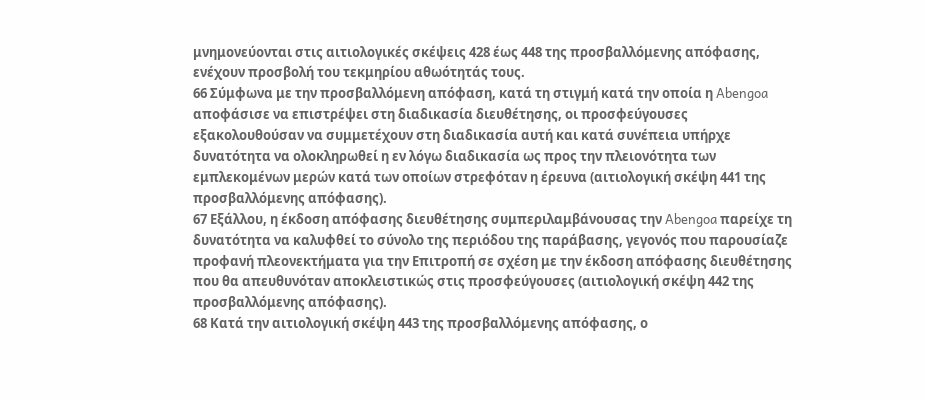μνημονεύονται στις αιτιολογικές σκέψεις 428 έως 448 της προσβαλλόμενης απόφασης, ενέχουν προσβολή του τεκμηρίου αθωότητάς τους.
66 Σύμφωνα με την προσβαλλόμενη απόφαση, κατά τη στιγμή κατά την οποία η Abengoa αποφάσισε να επιστρέψει στη διαδικασία διευθέτησης, οι προσφεύγουσες εξακολουθούσαν να συμμετέχουν στη διαδικασία αυτή και κατά συνέπεια υπήρχε δυνατότητα να ολοκληρωθεί η εν λόγω διαδικασία ως προς την πλειονότητα των εμπλεκομένων μερών κατά των οποίων στρεφόταν η έρευνα (αιτιολογική σκέψη 441 της προσβαλλόμενης απόφασης).
67 Εξάλλου, η έκδοση απόφασης διευθέτησης συμπεριλαμβάνουσας την Abengoa παρείχε τη δυνατότητα να καλυφθεί το σύνολο της περιόδου της παράβασης, γεγονός που παρουσίαζε προφανή πλεονεκτήματα για την Επιτροπή σε σχέση με την έκδοση απόφασης διευθέτησης που θα απευθυνόταν αποκλειστικώς στις προσφεύγουσες (αιτιολογική σκέψη 442 της προσβαλλόμενης απόφασης).
68 Κατά την αιτιολογική σκέψη 443 της προσβαλλόμενης απόφασης, ο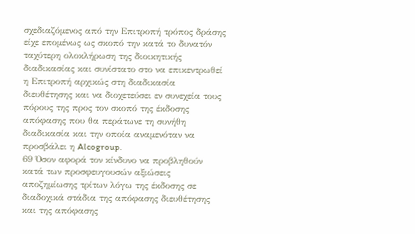σχεδιαζόμενος από την Επιτροπή τρόπος δράσης είχε επομένως ως σκοπό την κατά το δυνατόν ταχύτερη ολοκλήρωση της διοικητικής διαδικασίας και συνίστατο στο να επικεντρωθεί η Επιτροπή αρχικώς στη διαδικασία διευθέτησης και να διοχετεύσει εν συνεχεία τους πόρους της προς τον σκοπό της έκδοσης απόφασης που θα περάτωνε τη συνήθη διαδικασία και την οποία αναμενόταν να προσβάλει η Alcogroup.
69 Όσον αφορά τον κίνδυνο να προβληθούν κατά των προσφευγουσών αξιώσεις αποζημίωσης τρίτων λόγω της έκδοσης σε διαδοχικά στάδια της απόφασης διευθέτησης και της απόφασης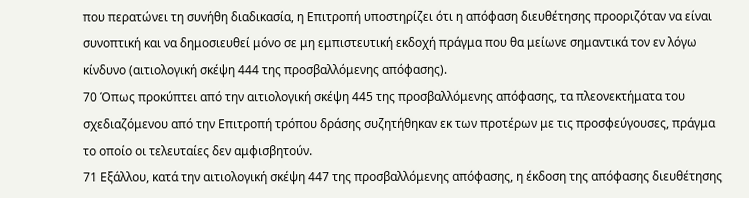που περατώνει τη συνήθη διαδικασία, η Επιτροπή υποστηρίζει ότι η απόφαση διευθέτησης προοριζόταν να είναι συνοπτική και να δημοσιευθεί μόνο σε μη εμπιστευτική εκδοχή πράγμα που θα μείωνε σημαντικά τον εν λόγω κίνδυνο (αιτιολογική σκέψη 444 της προσβαλλόμενης απόφασης).
70 Όπως προκύπτει από την αιτιολογική σκέψη 445 της προσβαλλόμενης απόφασης, τα πλεονεκτήματα του σχεδιαζόμενου από την Επιτροπή τρόπου δράσης συζητήθηκαν εκ των προτέρων με τις προσφεύγουσες, πράγμα το οποίο οι τελευταίες δεν αμφισβητούν.
71 Εξάλλου, κατά την αιτιολογική σκέψη 447 της προσβαλλόμενης απόφασης, η έκδοση της απόφασης διευθέτησης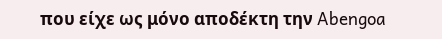που είχε ως μόνο αποδέκτη την Abengoa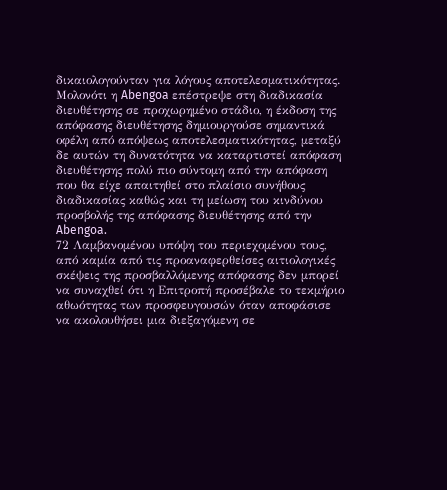δικαιολογούνταν για λόγους αποτελεσματικότητας. Μολονότι η Abengoa επέστρεψε στη διαδικασία διευθέτησης σε προχωρημένο στάδιο, η έκδοση της απόφασης διευθέτησης δημιουργούσε σημαντικά οφέλη από απόψεως αποτελεσματικότητας, μεταξύ δε αυτών τη δυνατότητα να καταρτιστεί απόφαση διευθέτησης πολύ πιο σύντομη από την απόφαση που θα είχε απαιτηθεί στο πλαίσιο συνήθους διαδικασίας καθώς και τη μείωση του κινδύνου προσβολής της απόφασης διευθέτησης από την Abengoa.
72 Λαμβανομένου υπόψη του περιεχομένου τους, από καμία από τις προαναφερθείσες αιτιολογικές σκέψεις της προσβαλλόμενης απόφασης δεν μπορεί να συναχθεί ότι η Επιτροπή προσέβαλε το τεκμήριο αθωότητας των προσφευγουσών όταν αποφάσισε να ακολουθήσει μια διεξαγόμενη σε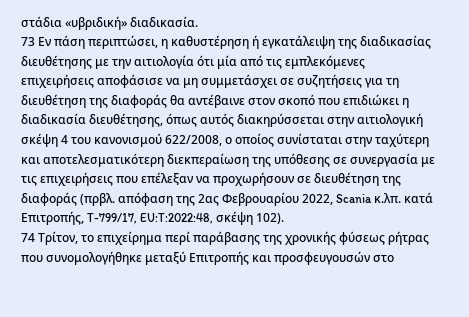στάδια «υβριδική» διαδικασία.
73 Εν πάση περιπτώσει, η καθυστέρηση ή εγκατάλειψη της διαδικασίας διευθέτησης με την αιτιολογία ότι μία από τις εμπλεκόμενες επιχειρήσεις αποφάσισε να μη συμμετάσχει σε συζητήσεις για τη διευθέτηση της διαφοράς θα αντέβαινε στον σκοπό που επιδιώκει η διαδικασία διευθέτησης, όπως αυτός διακηρύσσεται στην αιτιολογική σκέψη 4 του κανονισμού 622/2008, ο οποίος συνίσταται στην ταχύτερη και αποτελεσματικότερη διεκπεραίωση της υπόθεσης σε συνεργασία με τις επιχειρήσεις που επέλεξαν να προχωρήσουν σε διευθέτηση της διαφοράς (πρβλ. απόφαση της 2ας Φεβρουαρίου 2022, Scania κ.λπ. κατά Επιτροπής, T-799/17, EU:T:2022:48, σκέψη 102).
74 Τρίτον, το επιχείρημα περί παράβασης της χρονικής φύσεως ρήτρας που συνομολογήθηκε μεταξύ Επιτροπής και προσφευγουσών στο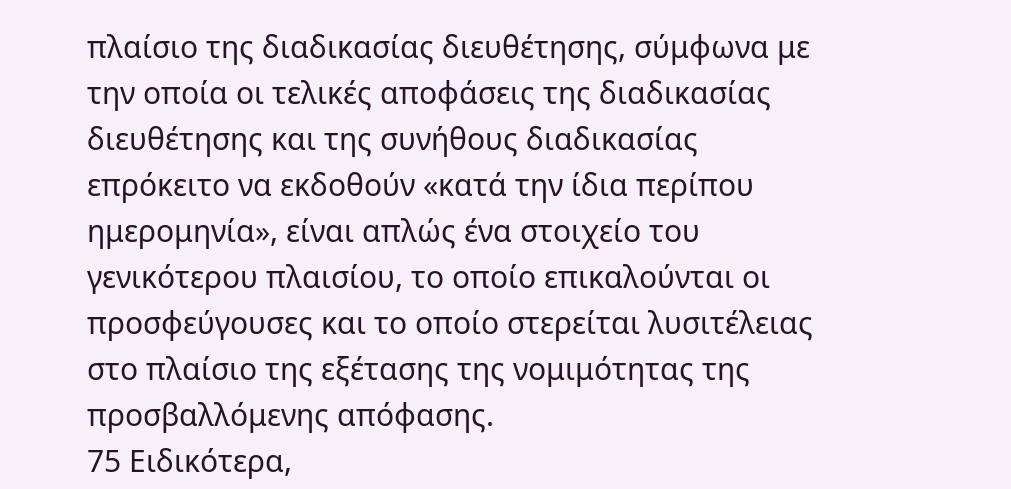πλαίσιο της διαδικασίας διευθέτησης, σύμφωνα με την οποία οι τελικές αποφάσεις της διαδικασίας διευθέτησης και της συνήθους διαδικασίας επρόκειτο να εκδοθούν «κατά την ίδια περίπου ημερομηνία», είναι απλώς ένα στοιχείο του γενικότερου πλαισίου, το οποίο επικαλούνται οι προσφεύγουσες και το οποίο στερείται λυσιτέλειας στο πλαίσιο της εξέτασης της νομιμότητας της προσβαλλόμενης απόφασης.
75 Ειδικότερα,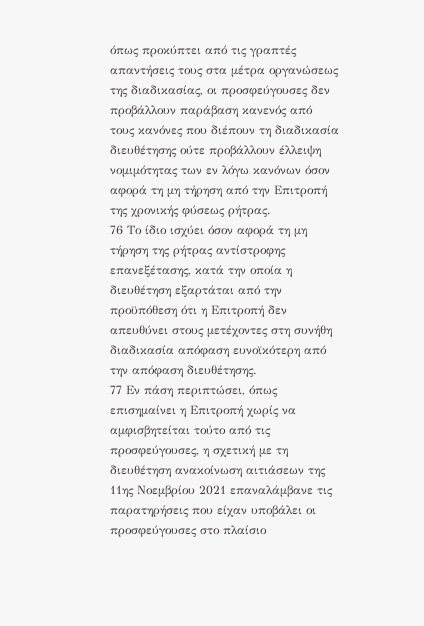όπως προκύπτει από τις γραπτές απαντήσεις τους στα μέτρα οργανώσεως της διαδικασίας, οι προσφεύγουσες δεν προβάλλουν παράβαση κανενός από τους κανόνες που διέπουν τη διαδικασία διευθέτησης ούτε προβάλλουν έλλειψη νομιμότητας των εν λόγω κανόνων όσον αφορά τη μη τήρηση από την Επιτροπή της χρονικής φύσεως ρήτρας.
76 Το ίδιο ισχύει όσον αφορά τη μη τήρηση της ρήτρας αντίστροφης επανεξέτασης, κατά την οποία η διευθέτηση εξαρτάται από την προϋπόθεση ότι η Επιτροπή δεν απευθύνει στους μετέχοντες στη συνήθη διαδικασία απόφαση ευνοϊκότερη από την απόφαση διευθέτησης.
77 Εν πάση περιπτώσει, όπως επισημαίνει η Επιτροπή χωρίς να αμφισβητείται τούτο από τις προσφεύγουσες, η σχετική με τη διευθέτηση ανακοίνωση αιτιάσεων της 11ης Νοεμβρίου 2021 επαναλάμβανε τις παρατηρήσεις που είχαν υποβάλει οι προσφεύγουσες στο πλαίσιο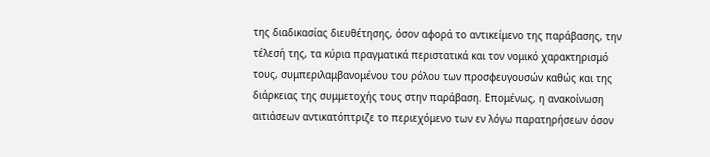της διαδικασίας διευθέτησης, όσον αφορά το αντικείμενο της παράβασης, την τέλεσή της, τα κύρια πραγματικά περιστατικά και τον νομικό χαρακτηρισμό τους, συμπεριλαμβανομένου του ρόλου των προσφευγουσών καθώς και της διάρκειας της συμμετοχής τους στην παράβαση. Επομένως, η ανακοίνωση αιτιάσεων αντικατόπτριζε το περιεχόμενο των εν λόγω παρατηρήσεων όσον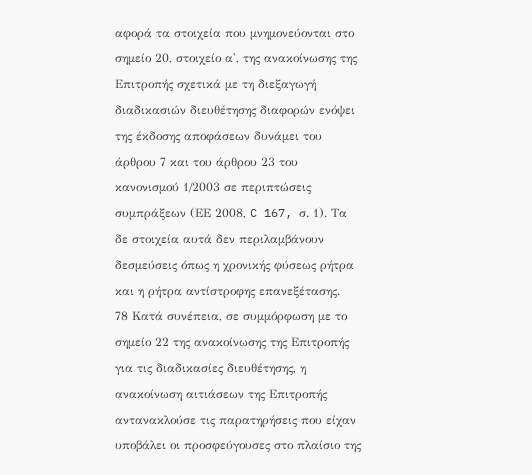αφορά τα στοιχεία που μνημονεύονται στο σημείο 20, στοιχείο α', της ανακοίνωσης της Επιτροπής σχετικά με τη διεξαγωγή διαδικασιών διευθέτησης διαφορών ενόψει της έκδοσης αποφάσεων δυνάμει του άρθρου 7 και του άρθρου 23 του κανονισμού 1/2003 σε περιπτώσεις συμπράξεων (ΕΕ 2008, C 167, σ. 1). Τα δε στοιχεία αυτά δεν περιλαμβάνουν δεσμεύσεις όπως η χρονικής φύσεως ρήτρα και η ρήτρα αντίστροφης επανεξέτασης.
78 Κατά συνέπεια, σε συμμόρφωση με το σημείο 22 της ανακοίνωσης της Επιτροπής για τις διαδικασίες διευθέτησης, η ανακοίνωση αιτιάσεων της Επιτροπής αντανακλούσε τις παρατηρήσεις που είχαν υποβάλει οι προσφεύγουσες στο πλαίσιο της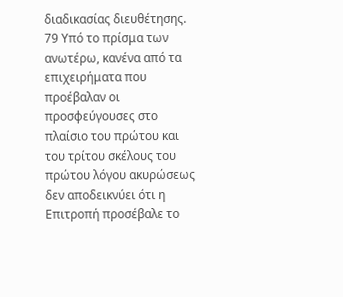διαδικασίας διευθέτησης.
79 Υπό το πρίσμα των ανωτέρω, κανένα από τα επιχειρήματα που προέβαλαν οι προσφεύγουσες στο πλαίσιο του πρώτου και του τρίτου σκέλους του πρώτου λόγου ακυρώσεως δεν αποδεικνύει ότι η Επιτροπή προσέβαλε το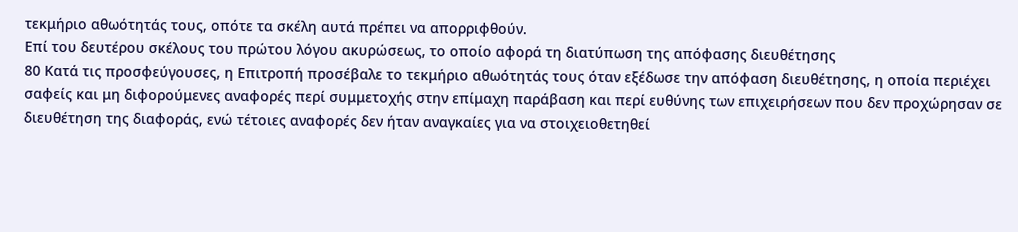τεκμήριο αθωότητάς τους, οπότε τα σκέλη αυτά πρέπει να απορριφθούν.
Επί του δευτέρου σκέλους του πρώτου λόγου ακυρώσεως, το οποίο αφορά τη διατύπωση της απόφασης διευθέτησης
80 Κατά τις προσφεύγουσες, η Επιτροπή προσέβαλε το τεκμήριο αθωότητάς τους όταν εξέδωσε την απόφαση διευθέτησης, η οποία περιέχει σαφείς και μη διφορούμενες αναφορές περί συμμετοχής στην επίμαχη παράβαση και περί ευθύνης των επιχειρήσεων που δεν προχώρησαν σε διευθέτηση της διαφοράς, ενώ τέτοιες αναφορές δεν ήταν αναγκαίες για να στοιχειοθετηθεί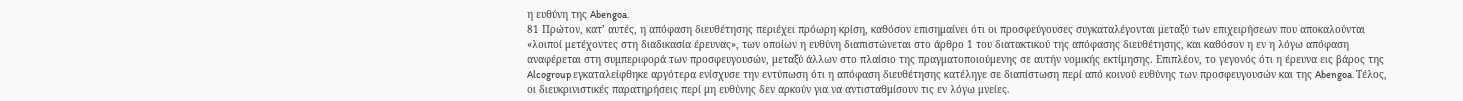η ευθύνη της Abengoa.
81 Πρώτον, κατ’ αυτές, η απόφαση διευθέτησης περιέχει πρόωρη κρίση, καθόσον επισημαίνει ότι οι προσφεύγουσες συγκαταλέγονται μεταξύ των επιχειρήσεων που αποκαλούνται «λοιποί μετέχοντες στη διαδικασία έρευνας», των οποίων η ευθύνη διαπιστώνεται στο άρθρο 1 του διατακτικού της απόφασης διευθέτησης, και καθόσον η εν η λόγω απόφαση αναφέρεται στη συμπεριφορά των προσφευγουσών, μεταξύ άλλων στο πλαίσιο της πραγματοποιούμενης σε αυτήν νομικής εκτίμησης. Επιπλέον, το γεγονός ότι η έρευνα εις βάρος της Alcogroup εγκαταλείφθηκε αργότερα ενίσχυσε την εντύπωση ότι η απόφαση διευθέτησης κατέληγε σε διαπίστωση περί από κοινού ευθύνης των προσφευγουσών και της Abengoa. Τέλος, οι διευκρινιστικές παρατηρήσεις περί μη ευθύνης δεν αρκούν για να αντισταθμίσουν τις εν λόγω μνείες.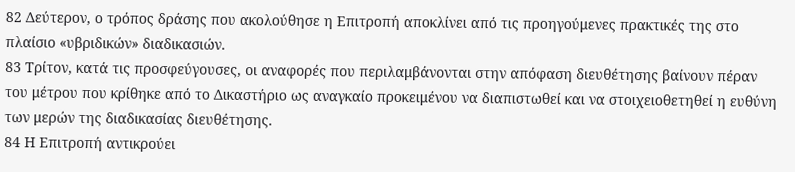82 Δεύτερον, ο τρόπος δράσης που ακολούθησε η Επιτροπή αποκλίνει από τις προηγούμενες πρακτικές της στο πλαίσιο «υβριδικών» διαδικασιών.
83 Τρίτον, κατά τις προσφεύγουσες, οι αναφορές που περιλαμβάνονται στην απόφαση διευθέτησης βαίνουν πέραν του μέτρου που κρίθηκε από το Δικαστήριο ως αναγκαίο προκειμένου να διαπιστωθεί και να στοιχειοθετηθεί η ευθύνη των μερών της διαδικασίας διευθέτησης.
84 Η Επιτροπή αντικρούει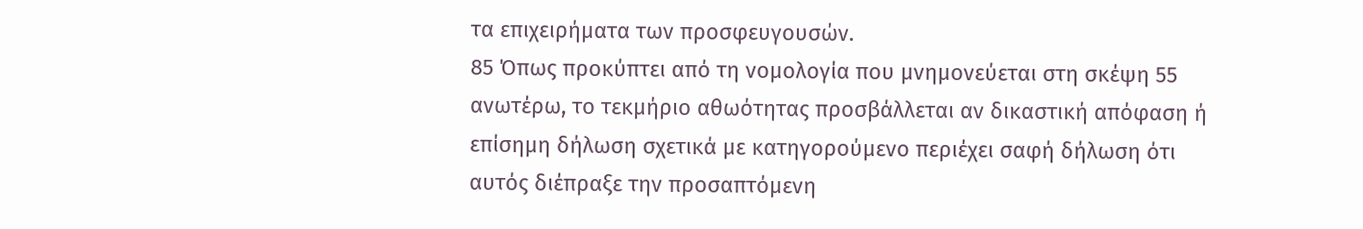τα επιχειρήματα των προσφευγουσών.
85 Όπως προκύπτει από τη νομολογία που μνημονεύεται στη σκέψη 55 ανωτέρω, το τεκμήριο αθωότητας προσβάλλεται αν δικαστική απόφαση ή επίσημη δήλωση σχετικά με κατηγορούμενο περιέχει σαφή δήλωση ότι αυτός διέπραξε την προσαπτόμενη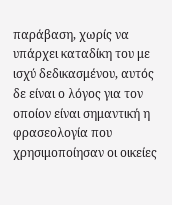παράβαση, χωρίς να υπάρχει καταδίκη του με ισχύ δεδικασμένου, αυτός δε είναι ο λόγος για τον οποίον είναι σημαντική η φρασεολογία που χρησιμοποίησαν οι οικείες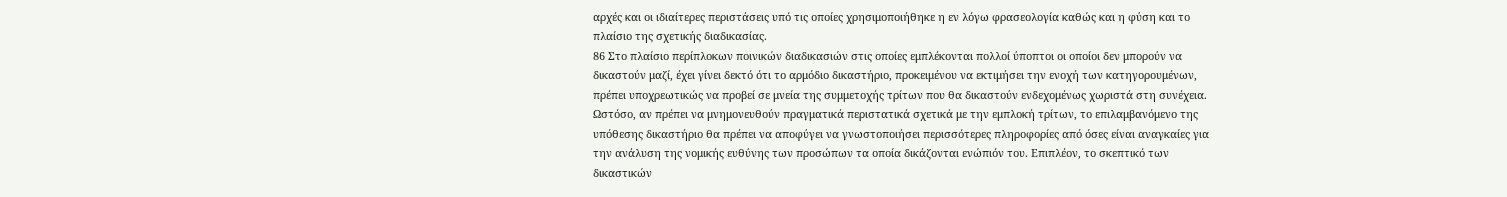αρχές και οι ιδιαίτερες περιστάσεις υπό τις οποίες χρησιμοποιήθηκε η εν λόγω φρασεολογία καθώς και η φύση και το πλαίσιο της σχετικής διαδικασίας.
86 Στο πλαίσιο περίπλοκων ποινικών διαδικασιών στις οποίες εμπλέκονται πολλοί ύποπτοι οι οποίοι δεν μπορούν να δικαστούν μαζί, έχει γίνει δεκτό ότι το αρμόδιο δικαστήριο, προκειμένου να εκτιμήσει την ενοχή των κατηγορουμένων, πρέπει υποχρεωτικώς να προβεί σε μνεία της συμμετοχής τρίτων που θα δικαστούν ενδεχομένως χωριστά στη συνέχεια. Ωστόσο, αν πρέπει να μνημονευθούν πραγματικά περιστατικά σχετικά με την εμπλοκή τρίτων, το επιλαμβανόμενο της υπόθεσης δικαστήριο θα πρέπει να αποφύγει να γνωστοποιήσει περισσότερες πληροφορίες από όσες είναι αναγκαίες για την ανάλυση της νομικής ευθύνης των προσώπων τα οποία δικάζονται ενώπιόν του. Επιπλέον, το σκεπτικό των δικαστικών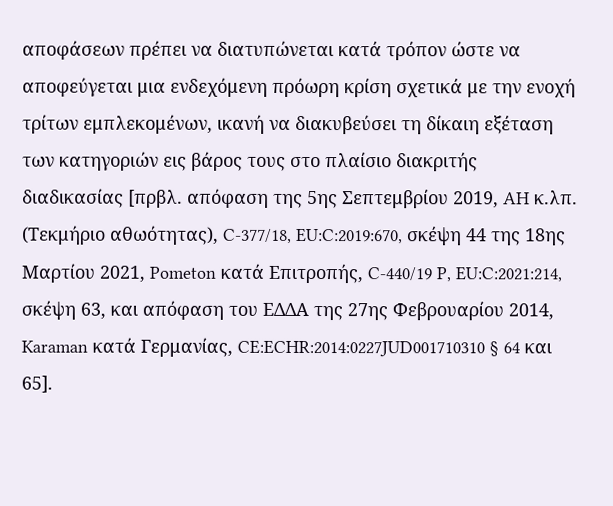αποφάσεων πρέπει να διατυπώνεται κατά τρόπον ώστε να αποφεύγεται μια ενδεχόμενη πρόωρη κρίση σχετικά με την ενοχή τρίτων εμπλεκομένων, ικανή να διακυβεύσει τη δίκαιη εξέταση των κατηγοριών εις βάρος τους στο πλαίσιο διακριτής διαδικασίας [πρβλ. απόφαση της 5ης Σεπτεμβρίου 2019, AH κ.λπ. (Τεκμήριο αθωότητας), C-377/18, EU:C:2019:670, σκέψη 44 της 18ης Μαρτίου 2021, Pometon κατά Επιτροπής, C-440/19 P, EU:C:2021:214, σκέψη 63, και απόφαση του ΕΔΔΑ της 27ης Φεβρουαρίου 2014, Karaman κατά Γερμανίας, CE:ECHR:2014:0227JUD001710310 § 64 και 65].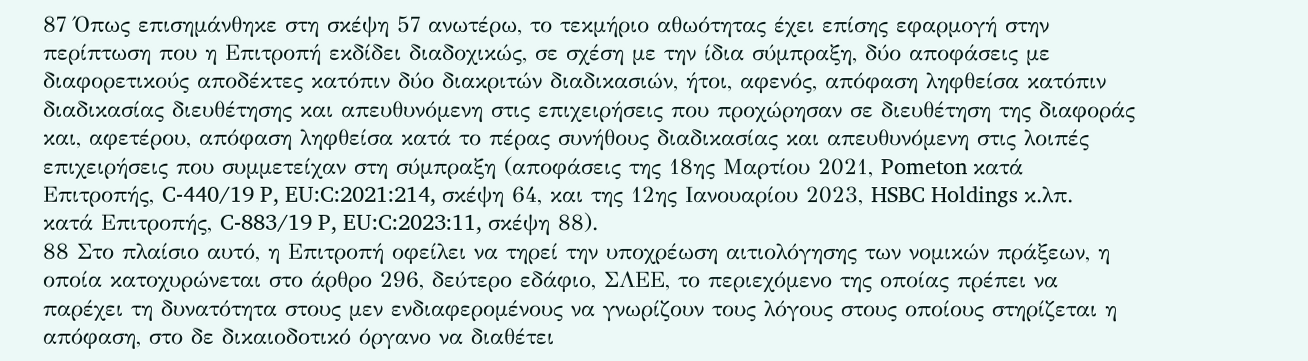87 Όπως επισημάνθηκε στη σκέψη 57 ανωτέρω, το τεκμήριο αθωότητας έχει επίσης εφαρμογή στην περίπτωση που η Επιτροπή εκδίδει διαδοχικώς, σε σχέση με την ίδια σύμπραξη, δύο αποφάσεις με διαφορετικούς αποδέκτες κατόπιν δύο διακριτών διαδικασιών, ήτοι, αφενός, απόφαση ληφθείσα κατόπιν διαδικασίας διευθέτησης και απευθυνόμενη στις επιχειρήσεις που προχώρησαν σε διευθέτηση της διαφοράς και, αφετέρου, απόφαση ληφθείσα κατά το πέρας συνήθους διαδικασίας και απευθυνόμενη στις λοιπές επιχειρήσεις που συμμετείχαν στη σύμπραξη (αποφάσεις της 18ης Μαρτίου 2021, Pometon κατά Επιτροπής, C-440/19 P, EU:C:2021:214, σκέψη 64, και της 12ης Ιανουαρίου 2023, HSBC Holdings κ.λπ. κατά Επιτροπής, C-883/19 P, EU:C:2023:11, σκέψη 88).
88 Στο πλαίσιο αυτό, η Επιτροπή οφείλει να τηρεί την υποχρέωση αιτιολόγησης των νομικών πράξεων, η οποία κατοχυρώνεται στο άρθρο 296, δεύτερο εδάφιο, ΣΛΕΕ, το περιεχόμενο της οποίας πρέπει να παρέχει τη δυνατότητα στους μεν ενδιαφερομένους να γνωρίζουν τους λόγους στους οποίους στηρίζεται η απόφαση, στο δε δικαιοδοτικό όργανο να διαθέτει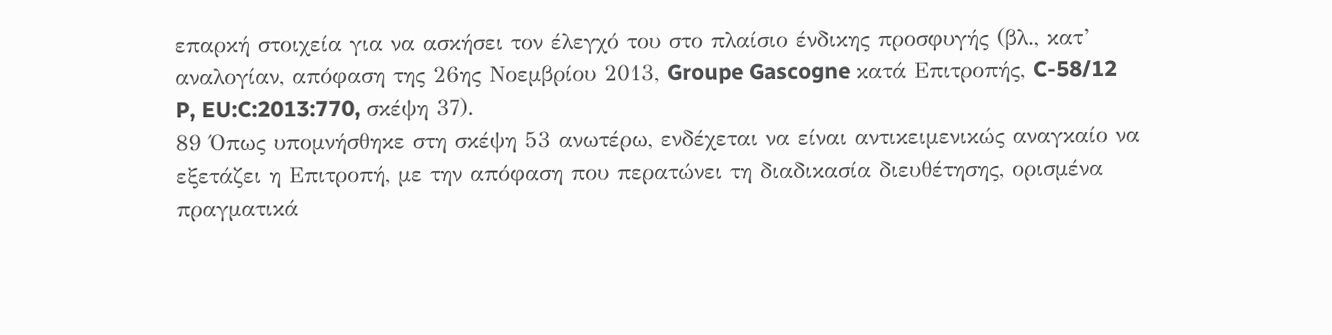επαρκή στοιχεία για να ασκήσει τον έλεγχό του στο πλαίσιο ένδικης προσφυγής (βλ., κατ’ αναλογίαν, απόφαση της 26ης Νοεμβρίου 2013, Groupe Gascogne κατά Επιτροπής, C-58/12 P, EU:C:2013:770, σκέψη 37).
89 Όπως υπομνήσθηκε στη σκέψη 53 ανωτέρω, ενδέχεται να είναι αντικειμενικώς αναγκαίο να εξετάζει η Επιτροπή, με την απόφαση που περατώνει τη διαδικασία διευθέτησης, ορισμένα πραγματικά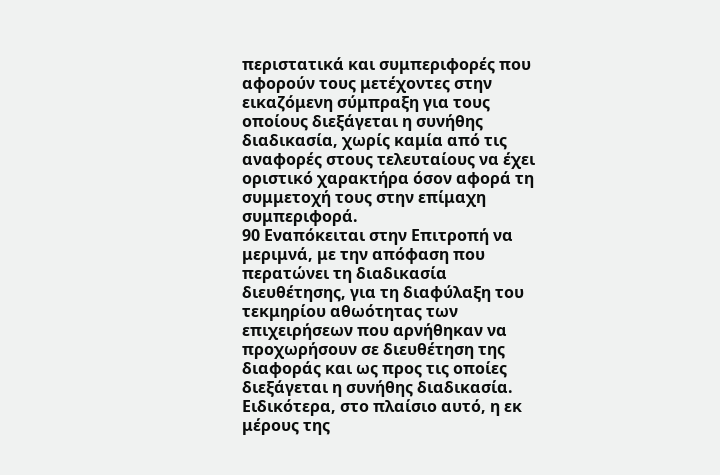περιστατικά και συμπεριφορές που αφορούν τους μετέχοντες στην εικαζόμενη σύμπραξη για τους οποίους διεξάγεται η συνήθης διαδικασία, χωρίς καμία από τις αναφορές στους τελευταίους να έχει οριστικό χαρακτήρα όσον αφορά τη συμμετοχή τους στην επίμαχη συμπεριφορά.
90 Εναπόκειται στην Επιτροπή να μεριμνά, με την απόφαση που περατώνει τη διαδικασία διευθέτησης, για τη διαφύλαξη του τεκμηρίου αθωότητας των επιχειρήσεων που αρνήθηκαν να προχωρήσουν σε διευθέτηση της διαφοράς και ως προς τις οποίες διεξάγεται η συνήθης διαδικασία. Ειδικότερα, στο πλαίσιο αυτό, η εκ μέρους της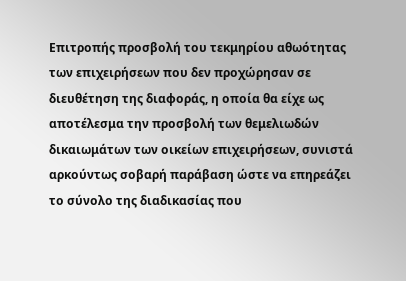Επιτροπής προσβολή του τεκμηρίου αθωότητας των επιχειρήσεων που δεν προχώρησαν σε διευθέτηση της διαφοράς, η οποία θα είχε ως αποτέλεσμα την προσβολή των θεμελιωδών δικαιωμάτων των οικείων επιχειρήσεων, συνιστά αρκούντως σοβαρή παράβαση ώστε να επηρεάζει το σύνολο της διαδικασίας που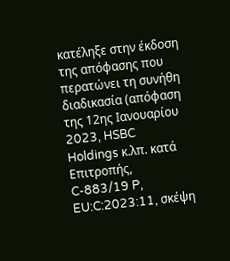κατέληξε στην έκδοση της απόφασης που περατώνει τη συνήθη διαδικασία (απόφαση της 12ης Ιανουαρίου 2023, HSBC Holdings κ.λπ. κατά Επιτροπής, C-883/19 P, EU:C:2023:11, σκέψη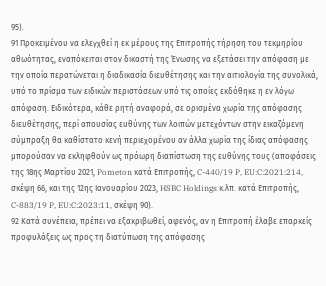95).
91 Προκειμένου να ελεγχθεί η εκ μέρους της Επιτροπής τήρηση του τεκμηρίου αθωότητας, εναπόκειται στον δικαστή της Ένωσης να εξετάσει την απόφαση με την οποία περατώνεται η διαδικασία διευθέτησης και την αιτιολογία της συνολικά, υπό το πρίσμα των ειδικών περιστάσεων υπό τις οποίες εκδόθηκε η εν λόγω απόφαση. Ειδικότερα, κάθε ρητή αναφορά, σε ορισμένα χωρία της απόφασης διευθέτησης, περί απουσίας ευθύνης των λοιπών μετεχόντων στην εικαζόμενη σύμπραξη θα καθίστατο κενή περιεχομένου αν άλλα χωρία της ίδιας απόφασης μπορούσαν να εκληφθούν ως πρόωρη διαπίστωση της ευθύνης τους (αποφάσεις της 18ης Μαρτίου 2021, Pometon κατά Επιτροπής, C-440/19 P, EU:C:2021:214, σκέψη 66, και της 12ης Ιανουαρίου 2023, HSBC Holdings κ.λπ. κατά Επιτροπής, C-883/19 P, EU:C:2023:11, σκέψη 90).
92 Κατά συνέπεια, πρέπει να εξακριβωθεί, αφενός, αν η Επιτροπή έλαβε επαρκείς προφυλάξεις ως προς τη διατύπωση της απόφασης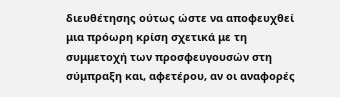διευθέτησης ούτως ώστε να αποφευχθεί μια πρόωρη κρίση σχετικά με τη συμμετοχή των προσφευγουσών στη σύμπραξη και, αφετέρου, αν οι αναφορές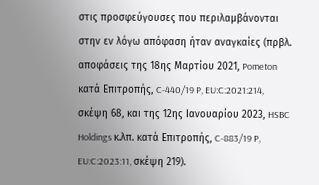στις προσφεύγουσες που περιλαμβάνονται στην εν λόγω απόφαση ήταν αναγκαίες (πρβλ. αποφάσεις της 18ης Μαρτίου 2021, Pometon κατά Επιτροπής, C-440/19 P, EU:C:2021:214, σκέψη 68, και της 12ης Ιανουαρίου 2023, HSBC Holdings κ.λπ. κατά Επιτροπής, C-883/19 P, EU:C:2023:11, σκέψη 219).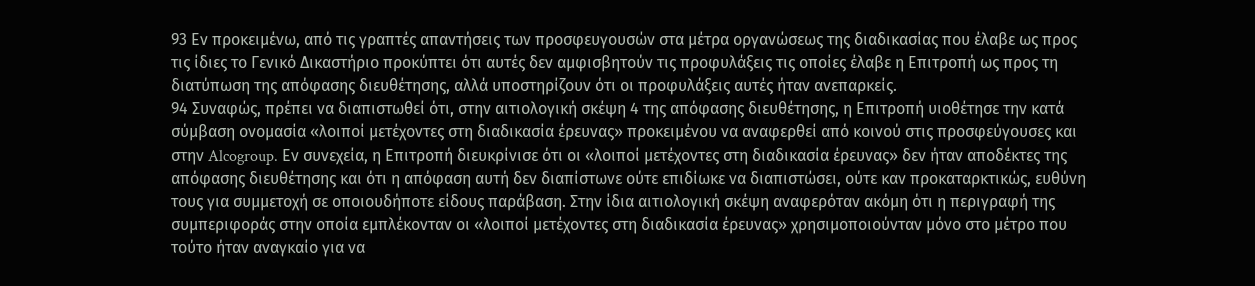93 Εν προκειμένω, από τις γραπτές απαντήσεις των προσφευγουσών στα μέτρα οργανώσεως της διαδικασίας που έλαβε ως προς τις ίδιες το Γενικό Δικαστήριο προκύπτει ότι αυτές δεν αμφισβητούν τις προφυλάξεις τις οποίες έλαβε η Επιτροπή ως προς τη διατύπωση της απόφασης διευθέτησης, αλλά υποστηρίζουν ότι οι προφυλάξεις αυτές ήταν ανεπαρκείς.
94 Συναφώς, πρέπει να διαπιστωθεί ότι, στην αιτιολογική σκέψη 4 της απόφασης διευθέτησης, η Επιτροπή υιοθέτησε την κατά σύμβαση ονομασία «λοιποί μετέχοντες στη διαδικασία έρευνας» προκειμένου να αναφερθεί από κοινού στις προσφεύγουσες και στην Alcogroup. Εν συνεχεία, η Επιτροπή διευκρίνισε ότι οι «λοιποί μετέχοντες στη διαδικασία έρευνας» δεν ήταν αποδέκτες της απόφασης διευθέτησης και ότι η απόφαση αυτή δεν διαπίστωνε ούτε επιδίωκε να διαπιστώσει, ούτε καν προκαταρκτικώς, ευθύνη τους για συμμετοχή σε οποιουδήποτε είδους παράβαση. Στην ίδια αιτιολογική σκέψη αναφερόταν ακόμη ότι η περιγραφή της συμπεριφοράς στην οποία εμπλέκονταν οι «λοιποί μετέχοντες στη διαδικασία έρευνας» χρησιμοποιούνταν μόνο στο μέτρο που τούτο ήταν αναγκαίο για να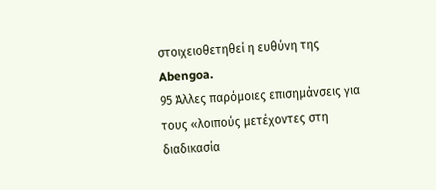στοιχειοθετηθεί η ευθύνη της Abengoa.
95 Άλλες παρόμοιες επισημάνσεις για τους «λοιπούς μετέχοντες στη διαδικασία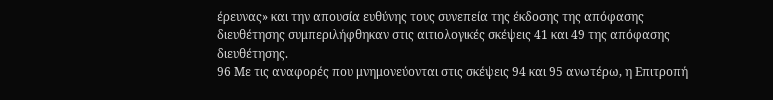έρευνας» και την απουσία ευθύνης τους συνεπεία της έκδοσης της απόφασης διευθέτησης συμπεριλήφθηκαν στις αιτιολογικές σκέψεις 41 και 49 της απόφασης διευθέτησης.
96 Με τις αναφορές που μνημονεύονται στις σκέψεις 94 και 95 ανωτέρω, η Επιτροπή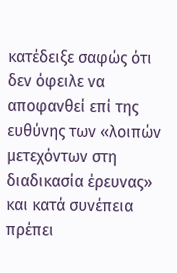κατέδειξε σαφώς ότι δεν όφειλε να αποφανθεί επί της ευθύνης των «λοιπών μετεχόντων στη διαδικασία έρευνας» και κατά συνέπεια πρέπει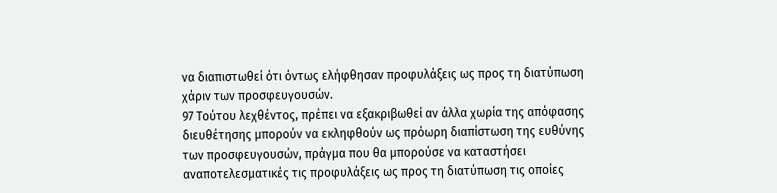να διαπιστωθεί ότι όντως ελήφθησαν προφυλάξεις ως προς τη διατύπωση χάριν των προσφευγουσών.
97 Τούτου λεχθέντος, πρέπει να εξακριβωθεί αν άλλα χωρία της απόφασης διευθέτησης μπορούν να εκληφθούν ως πρόωρη διαπίστωση της ευθύνης των προσφευγουσών, πράγμα που θα μπορούσε να καταστήσει αναποτελεσματικές τις προφυλάξεις ως προς τη διατύπωση τις οποίες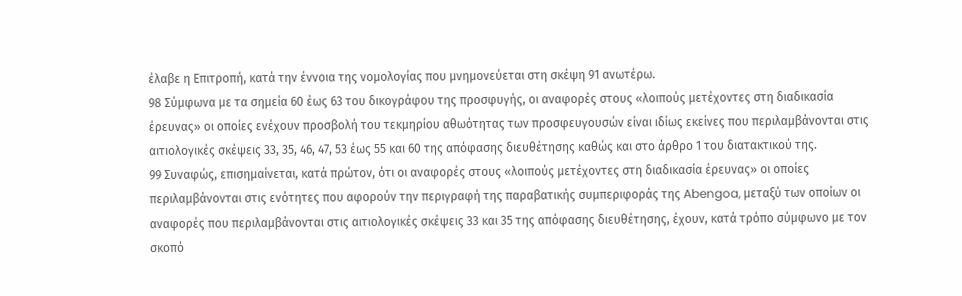έλαβε η Επιτροπή, κατά την έννοια της νομολογίας που μνημονεύεται στη σκέψη 91 ανωτέρω.
98 Σύμφωνα με τα σημεία 60 έως 63 του δικογράφου της προσφυγής, οι αναφορές στους «λοιπούς μετέχοντες στη διαδικασία έρευνας» οι οποίες ενέχουν προσβολή του τεκμηρίου αθωότητας των προσφευγουσών είναι ιδίως εκείνες που περιλαμβάνονται στις αιτιολογικές σκέψεις 33, 35, 46, 47, 53 έως 55 και 60 της απόφασης διευθέτησης καθώς και στο άρθρο 1 του διατακτικού της.
99 Συναφώς, επισημαίνεται, κατά πρώτον, ότι οι αναφορές στους «λοιπούς μετέχοντες στη διαδικασία έρευνας» οι οποίες περιλαμβάνονται στις ενότητες που αφορούν την περιγραφή της παραβατικής συμπεριφοράς της Abengoa, μεταξύ των οποίων οι αναφορές που περιλαμβάνονται στις αιτιολογικές σκέψεις 33 και 35 της απόφασης διευθέτησης, έχουν, κατά τρόπο σύμφωνο με τον σκοπό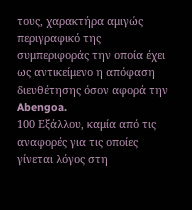τους, χαρακτήρα αμιγώς περιγραφικό της συμπεριφοράς την οποία έχει ως αντικείμενο η απόφαση διευθέτησης όσον αφορά την Abengoa.
100 Εξάλλου, καμία από τις αναφορές για τις οποίες γίνεται λόγος στη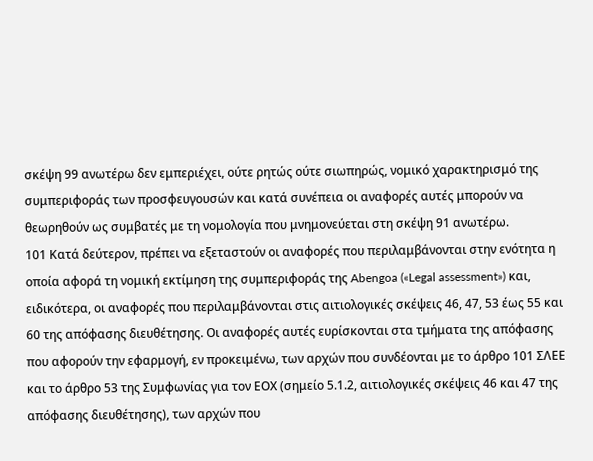σκέψη 99 ανωτέρω δεν εμπεριέχει, ούτε ρητώς ούτε σιωπηρώς, νομικό χαρακτηρισμό της συμπεριφοράς των προσφευγουσών και κατά συνέπεια οι αναφορές αυτές μπορούν να θεωρηθούν ως συμβατές με τη νομολογία που μνημονεύεται στη σκέψη 91 ανωτέρω.
101 Κατά δεύτερον, πρέπει να εξεταστούν οι αναφορές που περιλαμβάνονται στην ενότητα η οποία αφορά τη νομική εκτίμηση της συμπεριφοράς της Abengoa («Legal assessment») και, ειδικότερα, οι αναφορές που περιλαμβάνονται στις αιτιολογικές σκέψεις 46, 47, 53 έως 55 και 60 της απόφασης διευθέτησης. Οι αναφορές αυτές ευρίσκονται στα τμήματα της απόφασης που αφορούν την εφαρμογή, εν προκειμένω, των αρχών που συνδέονται με το άρθρο 101 ΣΛΕΕ και το άρθρο 53 της Συμφωνίας για τον ΕΟΧ (σημείο 5.1.2, αιτιολογικές σκέψεις 46 και 47 της απόφασης διευθέτησης), των αρχών που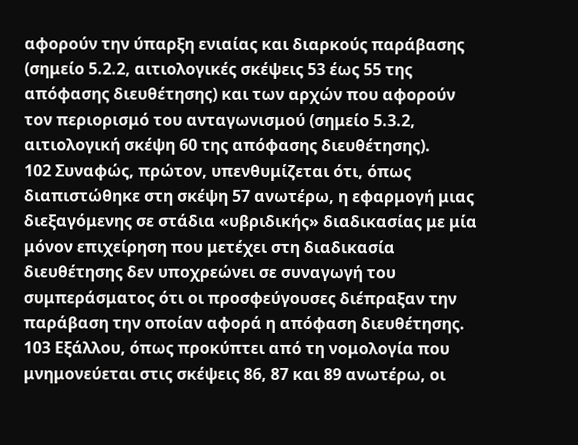αφορούν την ύπαρξη ενιαίας και διαρκούς παράβασης (σημείο 5.2.2, αιτιολογικές σκέψεις 53 έως 55 της απόφασης διευθέτησης) και των αρχών που αφορούν τον περιορισμό του ανταγωνισμού (σημείο 5.3.2, αιτιολογική σκέψη 60 της απόφασης διευθέτησης).
102 Συναφώς, πρώτον, υπενθυμίζεται ότι, όπως διαπιστώθηκε στη σκέψη 57 ανωτέρω, η εφαρμογή μιας διεξαγόμενης σε στάδια «υβριδικής» διαδικασίας με μία μόνον επιχείρηση που μετέχει στη διαδικασία διευθέτησης δεν υποχρεώνει σε συναγωγή του συμπεράσματος ότι οι προσφεύγουσες διέπραξαν την παράβαση την οποίαν αφορά η απόφαση διευθέτησης.
103 Εξάλλου, όπως προκύπτει από τη νομολογία που μνημονεύεται στις σκέψεις 86, 87 και 89 ανωτέρω, οι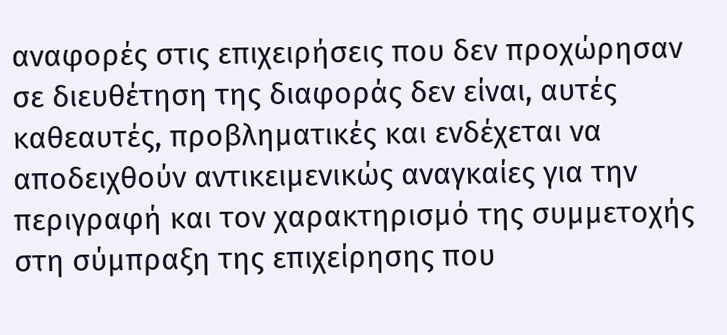αναφορές στις επιχειρήσεις που δεν προχώρησαν σε διευθέτηση της διαφοράς δεν είναι, αυτές καθεαυτές, προβληματικές και ενδέχεται να αποδειχθούν αντικειμενικώς αναγκαίες για την περιγραφή και τον χαρακτηρισμό της συμμετοχής στη σύμπραξη της επιχείρησης που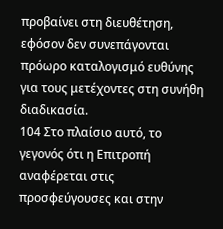προβαίνει στη διευθέτηση, εφόσον δεν συνεπάγονται πρόωρο καταλογισμό ευθύνης για τους μετέχοντες στη συνήθη διαδικασία.
104 Στο πλαίσιο αυτό, το γεγονός ότι η Επιτροπή αναφέρεται στις προσφεύγουσες και στην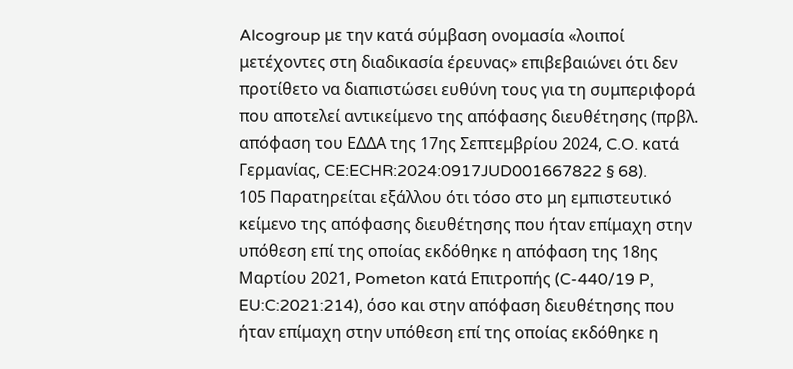Alcogroup με την κατά σύμβαση ονομασία «λοιποί μετέχοντες στη διαδικασία έρευνας» επιβεβαιώνει ότι δεν προτίθετο να διαπιστώσει ευθύνη τους για τη συμπεριφορά που αποτελεί αντικείμενο της απόφασης διευθέτησης (πρβλ. απόφαση του ΕΔΔΑ της 17ης Σεπτεμβρίου 2024, C.O. κατά Γερμανίας, CE:ECHR:2024:0917JUD001667822 § 68).
105 Παρατηρείται εξάλλου ότι τόσο στο μη εμπιστευτικό κείμενο της απόφασης διευθέτησης που ήταν επίμαχη στην υπόθεση επί της οποίας εκδόθηκε η απόφαση της 18ης Μαρτίου 2021, Pometon κατά Επιτροπής (C-440/19 P, EU:C:2021:214), όσο και στην απόφαση διευθέτησης που ήταν επίμαχη στην υπόθεση επί της οποίας εκδόθηκε η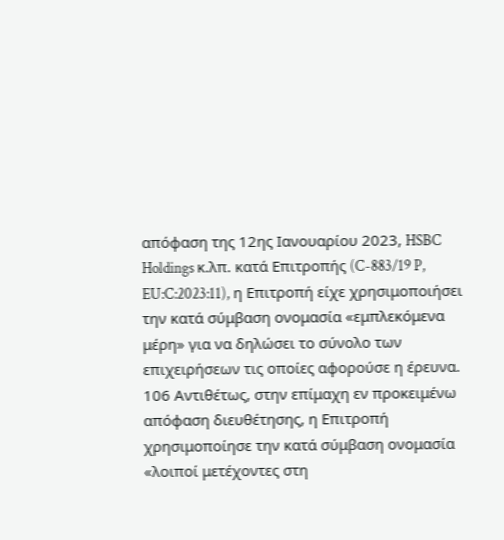απόφαση της 12ης Ιανουαρίου 2023, HSBC Holdings κ.λπ. κατά Επιτροπής (C-883/19 P, EU:C:2023:11), η Επιτροπή είχε χρησιμοποιήσει την κατά σύμβαση ονομασία «εμπλεκόμενα μέρη» για να δηλώσει το σύνολο των επιχειρήσεων τις οποίες αφορούσε η έρευνα.
106 Αντιθέτως, στην επίμαχη εν προκειμένω απόφαση διευθέτησης, η Επιτροπή χρησιμοποίησε την κατά σύμβαση ονομασία «λοιποί μετέχοντες στη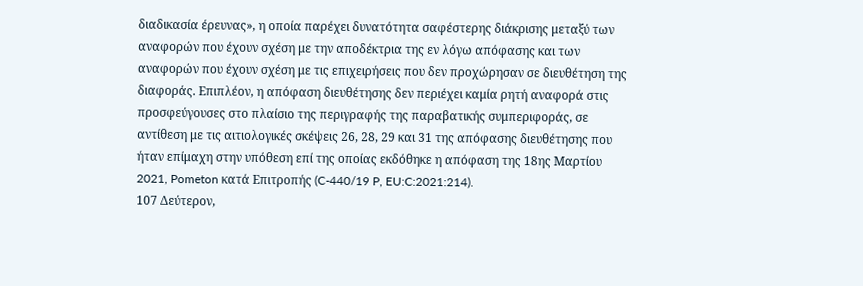διαδικασία έρευνας», η οποία παρέχει δυνατότητα σαφέστερης διάκρισης μεταξύ των αναφορών που έχουν σχέση με την αποδέκτρια της εν λόγω απόφασης και των αναφορών που έχουν σχέση με τις επιχειρήσεις που δεν προχώρησαν σε διευθέτηση της διαφοράς. Επιπλέον, η απόφαση διευθέτησης δεν περιέχει καμία ρητή αναφορά στις προσφεύγουσες στο πλαίσιο της περιγραφής της παραβατικής συμπεριφοράς, σε αντίθεση με τις αιτιολογικές σκέψεις 26, 28, 29 και 31 της απόφασης διευθέτησης που ήταν επίμαχη στην υπόθεση επί της οποίας εκδόθηκε η απόφαση της 18ης Μαρτίου 2021, Pometon κατά Επιτροπής (C-440/19 P, EU:C:2021:214).
107 Δεύτερον,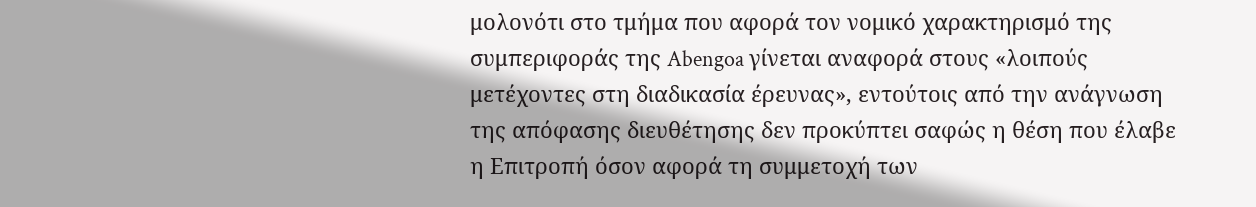μολονότι στο τμήμα που αφορά τον νομικό χαρακτηρισμό της συμπεριφοράς της Abengoa γίνεται αναφορά στους «λοιπούς μετέχοντες στη διαδικασία έρευνας», εντούτοις από την ανάγνωση της απόφασης διευθέτησης δεν προκύπτει σαφώς η θέση που έλαβε η Επιτροπή όσον αφορά τη συμμετοχή των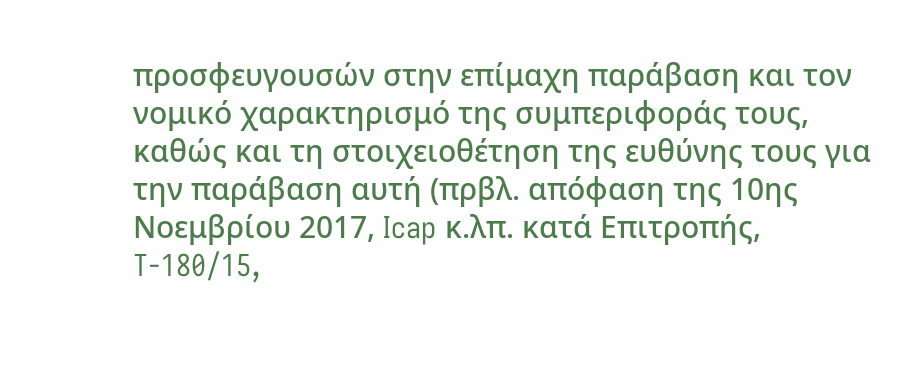προσφευγουσών στην επίμαχη παράβαση και τον νομικό χαρακτηρισμό της συμπεριφοράς τους, καθώς και τη στοιχειοθέτηση της ευθύνης τους για την παράβαση αυτή (πρβλ. απόφαση της 10ης Νοεμβρίου 2017, Icap κ.λπ. κατά Επιτροπής, T-180/15,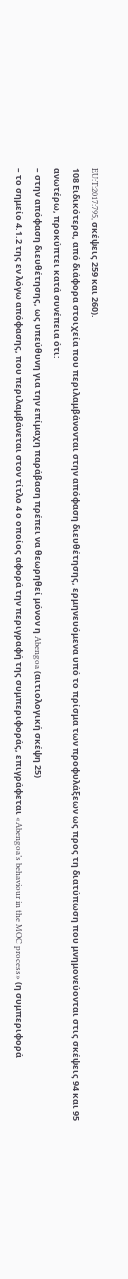EU:T:2017:795, σκέψεις 259 και 260).
108 Ειδικότερα, από διάφορα στοιχεία που περιλαμβάνονται στην απόφαση διευθέτησης, ερμηνευόμενα υπό το πρίσμα των προφυλάξεων ως προς τη διατύπωση που μνημονεύονται στις σκέψεις 94 και 95 ανωτέρω, προκύπτει κατά συνέπεια ότι:
– στην απόφαση διευθέτησης, ως υπεύθυνη για την επίμαχη παράβαση πρέπει να θεωρηθεί μόνον η Abengoa (αιτιολογική σκέψη 25)
– το σημείο 4.1.2 της εν λόγω απόφασης, που περιλαμβάνεται στον τίτλο 4 ο οποίος αφορά την περιγραφή της συμπεριφοράς, επιγράφεται «Abengoa’s behaviour in the MOC process» (η συμπεριφορά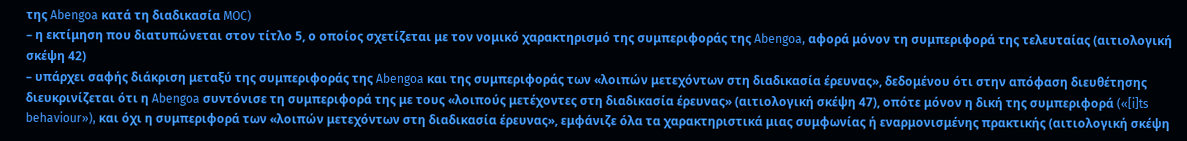της Abengoa κατά τη διαδικασία MOC)
– η εκτίμηση που διατυπώνεται στον τίτλο 5, ο οποίος σχετίζεται με τον νομικό χαρακτηρισμό της συμπεριφοράς της Abengoa, αφορά μόνον τη συμπεριφορά της τελευταίας (αιτιολογική σκέψη 42)
– υπάρχει σαφής διάκριση μεταξύ της συμπεριφοράς της Abengoa και της συμπεριφοράς των «λοιπών μετεχόντων στη διαδικασία έρευνας», δεδομένου ότι στην απόφαση διευθέτησης διευκρινίζεται ότι η Abengoa συντόνισε τη συμπεριφορά της με τους «λοιπούς μετέχοντες στη διαδικασία έρευνας» (αιτιολογική σκέψη 47), οπότε μόνον η δική της συμπεριφορά («[i]ts behaviour»), και όχι η συμπεριφορά των «λοιπών μετεχόντων στη διαδικασία έρευνας», εμφάνιζε όλα τα χαρακτηριστικά μιας συμφωνίας ή εναρμονισμένης πρακτικής (αιτιολογική σκέψη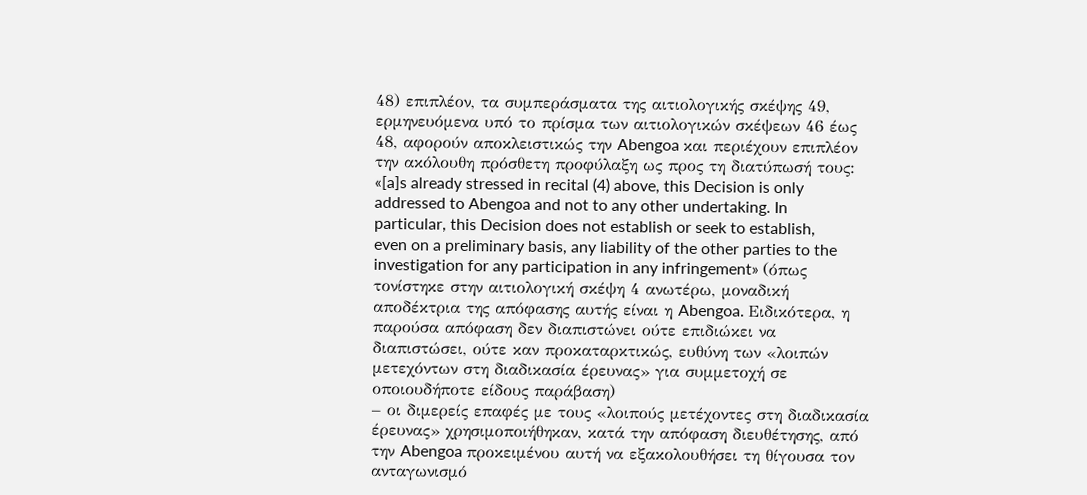48) επιπλέον, τα συμπεράσματα της αιτιολογικής σκέψης 49, ερμηνευόμενα υπό το πρίσμα των αιτιολογικών σκέψεων 46 έως 48, αφορούν αποκλειστικώς την Abengoa και περιέχουν επιπλέον την ακόλουθη πρόσθετη προφύλαξη ως προς τη διατύπωσή τους: «[a]s already stressed in recital (4) above, this Decision is only addressed to Abengoa and not to any other undertaking. In particular, this Decision does not establish or seek to establish, even on a preliminary basis, any liability of the other parties to the investigation for any participation in any infringement» (όπως τονίστηκε στην αιτιολογική σκέψη 4 ανωτέρω, μοναδική αποδέκτρια της απόφασης αυτής είναι η Abengoa. Ειδικότερα, η παρούσα απόφαση δεν διαπιστώνει ούτε επιδιώκει να διαπιστώσει, ούτε καν προκαταρκτικώς, ευθύνη των «λοιπών μετεχόντων στη διαδικασία έρευνας» για συμμετοχή σε οποιουδήποτε είδους παράβαση)
– οι διμερείς επαφές με τους «λοιπούς μετέχοντες στη διαδικασία έρευνας» χρησιμοποιήθηκαν, κατά την απόφαση διευθέτησης, από την Abengoa προκειμένου αυτή να εξακολουθήσει τη θίγουσα τον ανταγωνισμό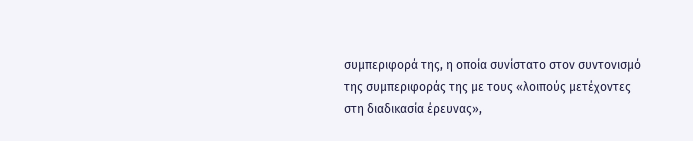συμπεριφορά της, η οποία συνίστατο στον συντονισμό της συμπεριφοράς της με τους «λοιπούς μετέχοντες στη διαδικασία έρευνας»,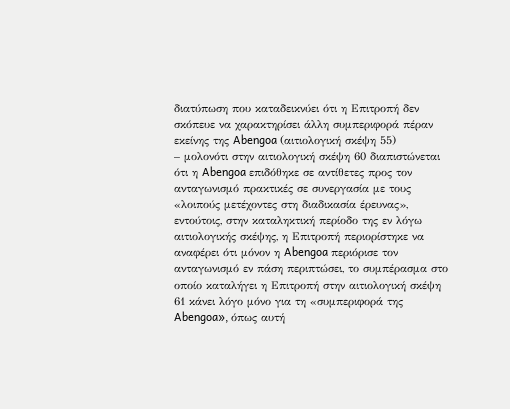διατύπωση που καταδεικνύει ότι η Επιτροπή δεν σκόπευε να χαρακτηρίσει άλλη συμπεριφορά πέραν εκείνης της Abengoa (αιτιολογική σκέψη 55)
– μολονότι στην αιτιολογική σκέψη 60 διαπιστώνεται ότι η Abengoa επιδόθηκε σε αντίθετες προς τον ανταγωνισμό πρακτικές σε συνεργασία με τους «λοιπούς μετέχοντες στη διαδικασία έρευνας», εντούτοις, στην καταληκτική περίοδο της εν λόγω αιτιολογικής σκέψης, η Επιτροπή περιορίστηκε να αναφέρει ότι μόνον η Abengoa περιόρισε τον ανταγωνισμό εν πάση περιπτώσει, το συμπέρασμα στο οποίο καταλήγει η Επιτροπή στην αιτιολογική σκέψη 61 κάνει λόγο μόνο για τη «συμπεριφορά της Abengoa», όπως αυτή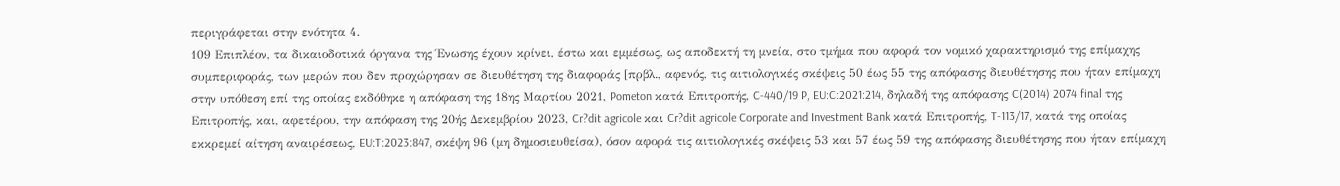περιγράφεται στην ενότητα 4.
109 Επιπλέον, τα δικαιοδοτικά όργανα της Ένωσης έχουν κρίνει, έστω και εμμέσως, ως αποδεκτή τη μνεία, στο τμήμα που αφορά τον νομικό χαρακτηρισμό της επίμαχης συμπεριφοράς, των μερών που δεν προχώρησαν σε διευθέτηση της διαφοράς [πρβλ., αφενός, τις αιτιολογικές σκέψεις 50 έως 55 της απόφασης διευθέτησης που ήταν επίμαχη στην υπόθεση επί της οποίας εκδόθηκε η απόφαση της 18ης Μαρτίου 2021, Pometon κατά Επιτροπής, C-440/19 P, EU:C:2021:214, δηλαδή της απόφασης C(2014) 2074 final της Επιτροπής, και, αφετέρου, την απόφαση της 20ής Δεκεμβρίου 2023, Cr?dit agricole και Cr?dit agricole Corporate and Investment Bank κατά Επιτροπής, T-113/17, κατά της οποίας εκκρεμεί αίτηση αναιρέσεως, EU:T:2023:847, σκέψη 96 (μη δημοσιευθείσα), όσον αφορά τις αιτιολογικές σκέψεις 53 και 57 έως 59 της απόφασης διευθέτησης που ήταν επίμαχη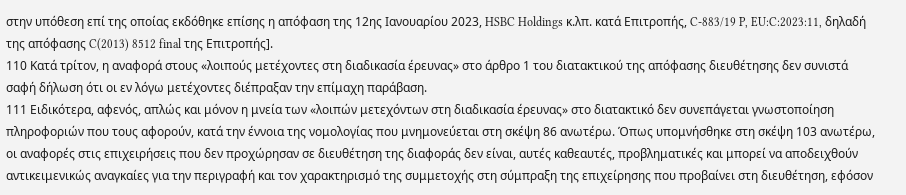στην υπόθεση επί της οποίας εκδόθηκε επίσης η απόφαση της 12ης Ιανουαρίου 2023, HSBC Holdings κ.λπ. κατά Επιτροπής, C-883/19 P, EU:C:2023:11, δηλαδή της απόφασης C(2013) 8512 final της Επιτροπής].
110 Κατά τρίτον, η αναφορά στους «λοιπούς μετέχοντες στη διαδικασία έρευνας» στο άρθρο 1 του διατακτικού της απόφασης διευθέτησης δεν συνιστά σαφή δήλωση ότι οι εν λόγω μετέχοντες διέπραξαν την επίμαχη παράβαση.
111 Ειδικότερα, αφενός, απλώς και μόνον η μνεία των «λοιπών μετεχόντων στη διαδικασία έρευνας» στο διατακτικό δεν συνεπάγεται γνωστοποίηση πληροφοριών που τους αφορούν, κατά την έννοια της νομολογίας που μνημονεύεται στη σκέψη 86 ανωτέρω. Όπως υπομνήσθηκε στη σκέψη 103 ανωτέρω, οι αναφορές στις επιχειρήσεις που δεν προχώρησαν σε διευθέτηση της διαφοράς δεν είναι, αυτές καθεαυτές, προβληματικές και μπορεί να αποδειχθούν αντικειμενικώς αναγκαίες για την περιγραφή και τον χαρακτηρισμό της συμμετοχής στη σύμπραξη της επιχείρησης που προβαίνει στη διευθέτηση, εφόσον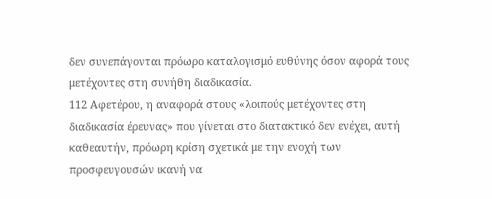δεν συνεπάγονται πρόωρο καταλογισμό ευθύνης όσον αφορά τους μετέχοντες στη συνήθη διαδικασία.
112 Αφετέρου, η αναφορά στους «λοιπούς μετέχοντες στη διαδικασία έρευνας» που γίνεται στο διατακτικό δεν ενέχει, αυτή καθεαυτήν, πρόωρη κρίση σχετικά με την ενοχή των προσφευγουσών ικανή να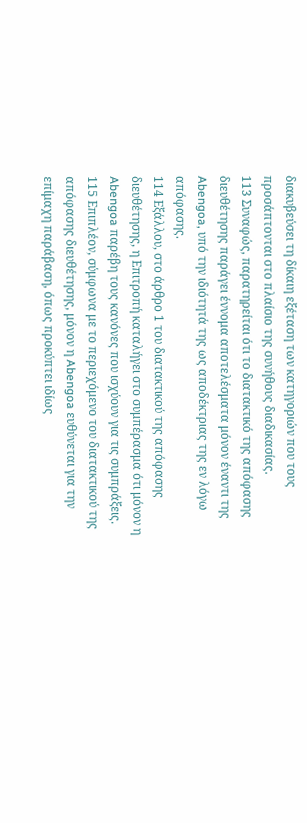διακυβεύσει τη δίκαιη εξέταση των κατηγοριών που τους προσάπτονται στο πλαίσιο της συνήθους διαδικασίας.
113 Συναφώς, παρατηρείται ότι το διατακτικό της απόφασης διευθέτησης παράγει έννομα αποτελέσματα μόνον έναντι της Abengoa, υπό την ιδιότητά της ως αποδέκτριας της εν λόγω απόφασης.
114 Εξάλλου, στο άρθρο 1 του διατακτικού της απόφασης διευθέτησης, η Επιτροπή καταλήγει στο συμπέρασμα ότι μόνον η Abengoa παρέβη τους κανόνες που ισχύουν για τις συμπράξεις.
115 Επιπλέον, σύμφωνα με το περιεχόμενο του διατακτικού της απόφασης διευθέτησης, μόνον η Abengoa ευθύνεται για την επίμαχη παράβαση, όπως προκύπτει ιδίως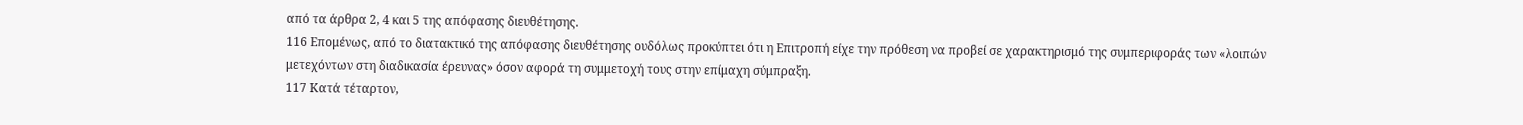από τα άρθρα 2, 4 και 5 της απόφασης διευθέτησης.
116 Επομένως, από το διατακτικό της απόφασης διευθέτησης ουδόλως προκύπτει ότι η Επιτροπή είχε την πρόθεση να προβεί σε χαρακτηρισμό της συμπεριφοράς των «λοιπών μετεχόντων στη διαδικασία έρευνας» όσον αφορά τη συμμετοχή τους στην επίμαχη σύμπραξη.
117 Κατά τέταρτον,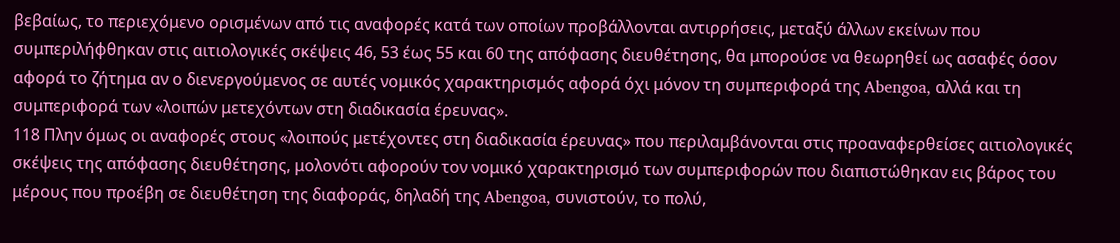βεβαίως, το περιεχόμενο ορισμένων από τις αναφορές κατά των οποίων προβάλλονται αντιρρήσεις, μεταξύ άλλων εκείνων που συμπεριλήφθηκαν στις αιτιολογικές σκέψεις 46, 53 έως 55 και 60 της απόφασης διευθέτησης, θα μπορούσε να θεωρηθεί ως ασαφές όσον αφορά το ζήτημα αν ο διενεργούμενος σε αυτές νομικός χαρακτηρισμός αφορά όχι μόνον τη συμπεριφορά της Abengoa, αλλά και τη συμπεριφορά των «λοιπών μετεχόντων στη διαδικασία έρευνας».
118 Πλην όμως οι αναφορές στους «λοιπούς μετέχοντες στη διαδικασία έρευνας» που περιλαμβάνονται στις προαναφερθείσες αιτιολογικές σκέψεις της απόφασης διευθέτησης, μολονότι αφορούν τον νομικό χαρακτηρισμό των συμπεριφορών που διαπιστώθηκαν εις βάρος του μέρους που προέβη σε διευθέτηση της διαφοράς, δηλαδή της Abengoa, συνιστούν, το πολύ,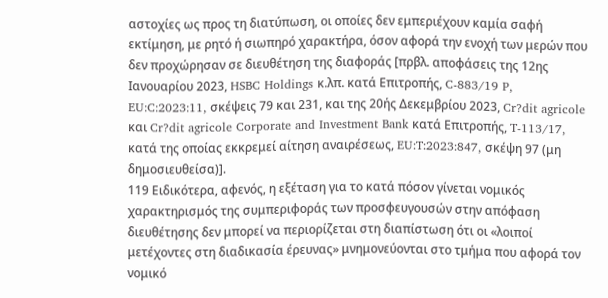αστοχίες ως προς τη διατύπωση, οι οποίες δεν εμπεριέχουν καμία σαφή εκτίμηση, με ρητό ή σιωπηρό χαρακτήρα, όσον αφορά την ενοχή των μερών που δεν προχώρησαν σε διευθέτηση της διαφοράς [πρβλ. αποφάσεις της 12ης Ιανουαρίου 2023, HSBC Holdings κ.λπ. κατά Επιτροπής, C-883/19 P, EU:C:2023:11, σκέψεις 79 και 231, και της 20ής Δεκεμβρίου 2023, Cr?dit agricole και Cr?dit agricole Corporate and Investment Bank κατά Επιτροπής, T-113/17, κατά της οποίας εκκρεμεί αίτηση αναιρέσεως, EU:T:2023:847, σκέψη 97 (μη δημοσιευθείσα)].
119 Ειδικότερα, αφενός, η εξέταση για το κατά πόσον γίνεται νομικός χαρακτηρισμός της συμπεριφοράς των προσφευγουσών στην απόφαση διευθέτησης δεν μπορεί να περιορίζεται στη διαπίστωση ότι οι «λοιποί μετέχοντες στη διαδικασία έρευνας» μνημονεύονται στο τμήμα που αφορά τον νομικό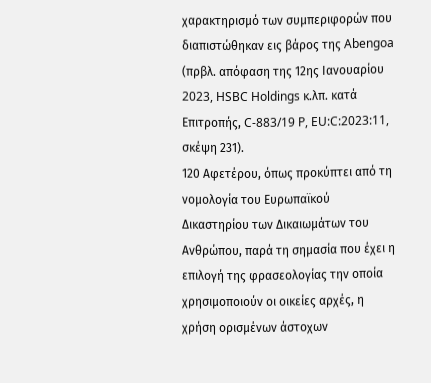χαρακτηρισμό των συμπεριφορών που διαπιστώθηκαν εις βάρος της Abengoa (πρβλ. απόφαση της 12ης Ιανουαρίου 2023, HSBC Holdings κ.λπ. κατά Επιτροπής, C-883/19 P, EU:C:2023:11, σκέψη 231).
120 Αφετέρου, όπως προκύπτει από τη νομολογία του Ευρωπαϊκού Δικαστηρίου των Δικαιωμάτων του Ανθρώπου, παρά τη σημασία που έχει η επιλογή της φρασεολογίας την οποία χρησιμοποιούν οι οικείες αρχές, η χρήση ορισμένων άστοχων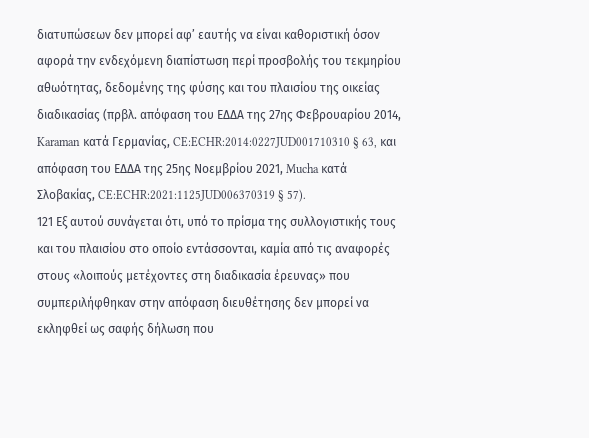διατυπώσεων δεν μπορεί αφ’ εαυτής να είναι καθοριστική όσον αφορά την ενδεχόμενη διαπίστωση περί προσβολής του τεκμηρίου αθωότητας, δεδομένης της φύσης και του πλαισίου της οικείας διαδικασίας (πρβλ. απόφαση του ΕΔΔΑ της 27ης Φεβρουαρίου 2014, Karaman κατά Γερμανίας, CE:ECHR:2014:0227JUD001710310 § 63, και απόφαση του ΕΔΔΑ της 25ης Νοεμβρίου 2021, Mucha κατά Σλοβακίας, CE:ECHR:2021:1125JUD006370319 § 57).
121 Εξ αυτού συνάγεται ότι, υπό το πρίσμα της συλλογιστικής τους και του πλαισίου στο οποίο εντάσσονται, καμία από τις αναφορές στους «λοιπούς μετέχοντες στη διαδικασία έρευνας» που συμπεριλήφθηκαν στην απόφαση διευθέτησης δεν μπορεί να εκληφθεί ως σαφής δήλωση που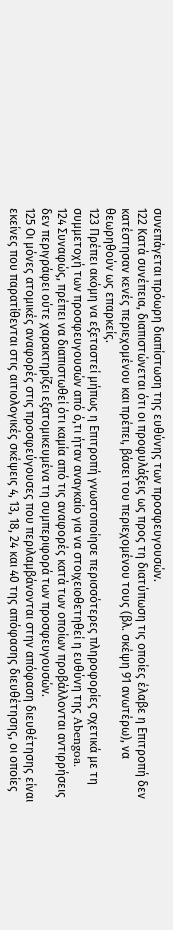συνεπάγεται πρόωρη διαπίστωση της ευθύνης των προσφευγουσών.
122 Κατά συνέπεια, διαπιστώνεται ότι οι προφυλάξεις ως προς τη διατύπωση τις οποίες έλαβε η Επιτροπή δεν κατέστησαν κενές περιεχομένου και πρέπει, βάσει του περιεχομένου τους (βλ. σκέψη 91 ανωτέρω), να θεωρηθούν ως επαρκείς.
123 Πρέπει ακόμη να εξεταστεί μήπως η Επιτροπή γνωστοποίησε περισσότερες πληροφορίες σχετικά με τη συμμετοχή των προσφευγουσών από ό,τι ήταν αναγκαίο για να στοιχειοθετηθεί η ευθύνη της Abengoa.
124 Συναφώς, πρέπει να διαπιστωθεί ότι καμία από τις αναφορές κατά των οποίων προβάλλονται αντιρρήσεις δεν περιγράφει ούτε χαρακτηρίζει εξατομικευμένα τη συμπεριφορά των προσφευγουσών.
125 Οι μόνες ατομικές αναφορές στις προσφεύγουσες που περιλαμβάνονται στην απόφαση διευθέτησης είναι εκείνες που παρατίθενται στις αιτιολογικές σκέψεις 4, 13, 18, 24 και 40 της απόφασης διευθέτησης, οι οποίες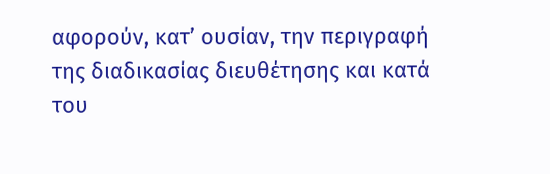αφορούν, κατ’ ουσίαν, την περιγραφή της διαδικασίας διευθέτησης και κατά του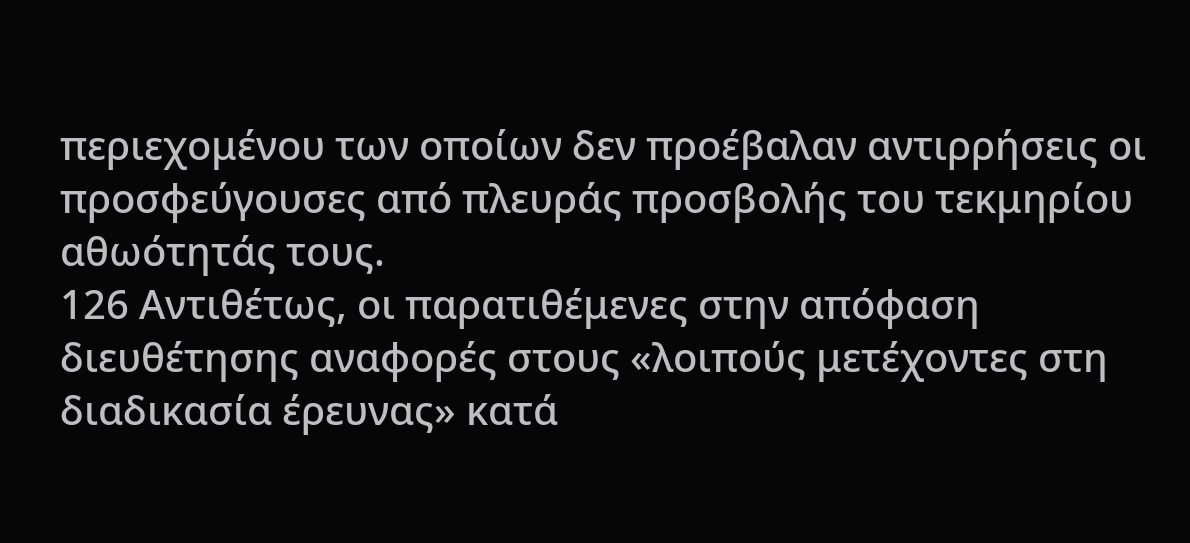περιεχομένου των οποίων δεν προέβαλαν αντιρρήσεις οι προσφεύγουσες από πλευράς προσβολής του τεκμηρίου αθωότητάς τους.
126 Αντιθέτως, οι παρατιθέμενες στην απόφαση διευθέτησης αναφορές στους «λοιπούς μετέχοντες στη διαδικασία έρευνας» κατά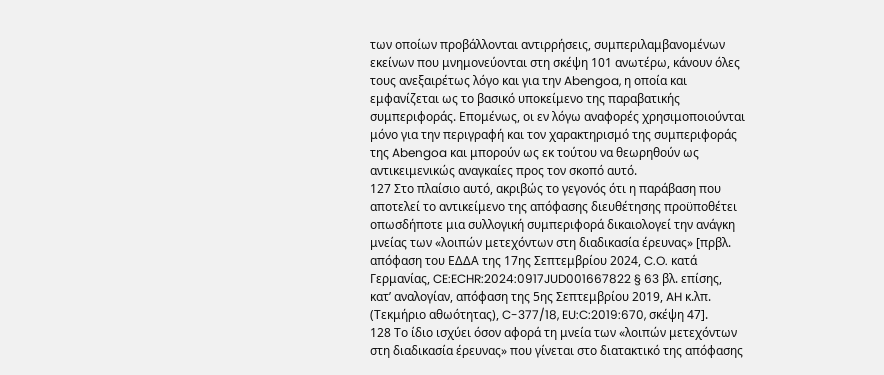των οποίων προβάλλονται αντιρρήσεις, συμπεριλαμβανομένων εκείνων που μνημονεύονται στη σκέψη 101 ανωτέρω, κάνουν όλες τους ανεξαιρέτως λόγο και για την Abengoa, η οποία και εμφανίζεται ως το βασικό υποκείμενο της παραβατικής συμπεριφοράς. Επομένως, οι εν λόγω αναφορές χρησιμοποιούνται μόνο για την περιγραφή και τον χαρακτηρισμό της συμπεριφοράς της Abengoa και μπορούν ως εκ τούτου να θεωρηθούν ως αντικειμενικώς αναγκαίες προς τον σκοπό αυτό.
127 Στο πλαίσιο αυτό, ακριβώς το γεγονός ότι η παράβαση που αποτελεί το αντικείμενο της απόφασης διευθέτησης προϋποθέτει οπωσδήποτε μια συλλογική συμπεριφορά δικαιολογεί την ανάγκη μνείας των «λοιπών μετεχόντων στη διαδικασία έρευνας» [πρβλ. απόφαση του ΕΔΔΑ της 17ης Σεπτεμβρίου 2024, C.O. κατά Γερμανίας, CE:ECHR:2024:0917JUD001667822 § 63 βλ. επίσης, κατ’ αναλογίαν, απόφαση της 5ης Σεπτεμβρίου 2019, AH κ.λπ. (Τεκμήριο αθωότητας), C-377/18, EU:C:2019:670, σκέψη 47].
128 Το ίδιο ισχύει όσον αφορά τη μνεία των «λοιπών μετεχόντων στη διαδικασία έρευνας» που γίνεται στο διατακτικό της απόφασης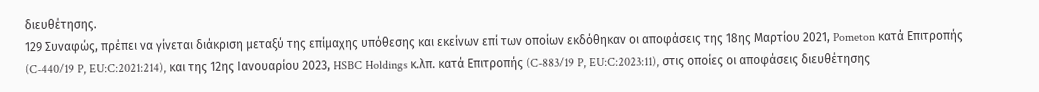διευθέτησης.
129 Συναφώς, πρέπει να γίνεται διάκριση μεταξύ της επίμαχης υπόθεσης και εκείνων επί των οποίων εκδόθηκαν οι αποφάσεις της 18ης Μαρτίου 2021, Pometon κατά Επιτροπής (C-440/19 P, EU:C:2021:214), και της 12ης Ιανουαρίου 2023, HSBC Holdings κ.λπ. κατά Επιτροπής (C-883/19 P, EU:C:2023:11), στις οποίες οι αποφάσεις διευθέτησης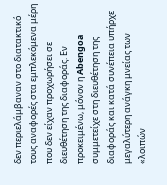δεν περιελάμβαναν στο διατακτικό τους αναφορές στα εμπλεκόμενα μέρη που δεν είχαν προχωρήσει σε διευθέτηση της διαφοράς. Εν προκειμένω, μόνον η Abengoa συμμετείχε στη διευθέτηση της διαφοράς και κατά συνέπεια υπήρχε μεγαλύτερη ανάγκη μνείας των «λοιπών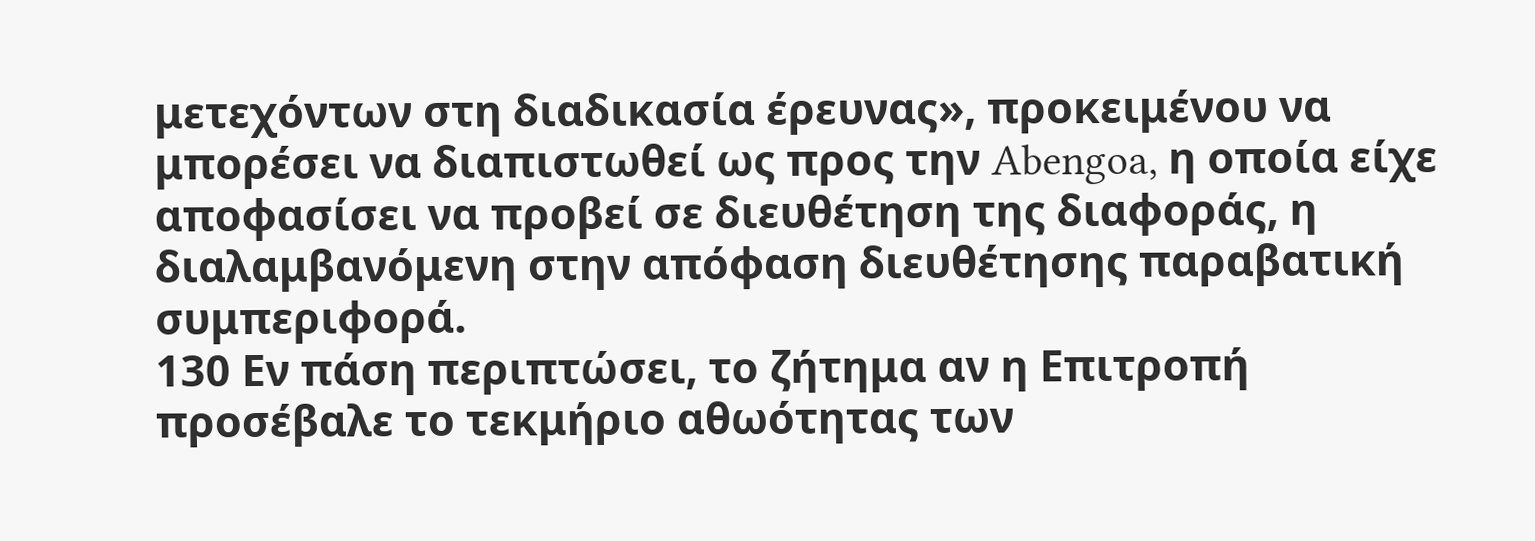μετεχόντων στη διαδικασία έρευνας», προκειμένου να μπορέσει να διαπιστωθεί ως προς την Abengoa, η οποία είχε αποφασίσει να προβεί σε διευθέτηση της διαφοράς, η διαλαμβανόμενη στην απόφαση διευθέτησης παραβατική συμπεριφορά.
130 Εν πάση περιπτώσει, το ζήτημα αν η Επιτροπή προσέβαλε το τεκμήριο αθωότητας των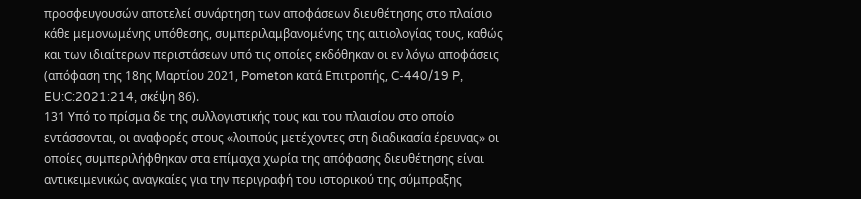προσφευγουσών αποτελεί συνάρτηση των αποφάσεων διευθέτησης στο πλαίσιο κάθε μεμονωμένης υπόθεσης, συμπεριλαμβανομένης της αιτιολογίας τους, καθώς και των ιδιαίτερων περιστάσεων υπό τις οποίες εκδόθηκαν οι εν λόγω αποφάσεις (απόφαση της 18ης Μαρτίου 2021, Pometon κατά Επιτροπής, C-440/19 P, EU:C:2021:214, σκέψη 86).
131 Υπό το πρίσμα δε της συλλογιστικής τους και του πλαισίου στο οποίο εντάσσονται, οι αναφορές στους «λοιπούς μετέχοντες στη διαδικασία έρευνας» οι οποίες συμπεριλήφθηκαν στα επίμαχα χωρία της απόφασης διευθέτησης είναι αντικειμενικώς αναγκαίες για την περιγραφή του ιστορικού της σύμπραξης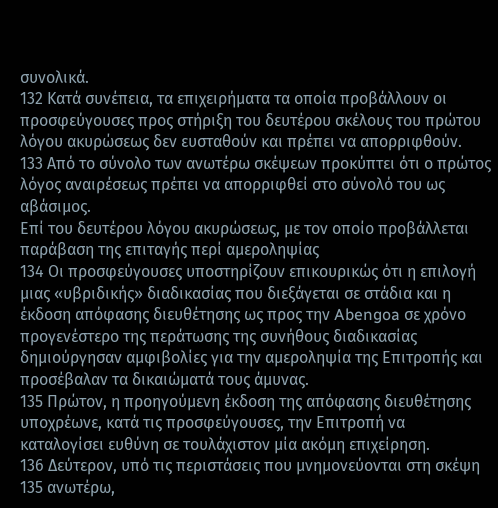συνολικά.
132 Κατά συνέπεια, τα επιχειρήματα τα οποία προβάλλουν οι προσφεύγουσες προς στήριξη του δευτέρου σκέλους του πρώτου λόγου ακυρώσεως δεν ευσταθούν και πρέπει να απορριφθούν.
133 Από το σύνολο των ανωτέρω σκέψεων προκύπτει ότι ο πρώτος λόγος αναιρέσεως πρέπει να απορριφθεί στο σύνολό του ως αβάσιμος.
Επί του δευτέρου λόγου ακυρώσεως, με τον οποίο προβάλλεται παράβαση της επιταγής περί αμεροληψίας
134 Οι προσφεύγουσες υποστηρίζουν επικουρικώς ότι η επιλογή μιας «υβριδικής» διαδικασίας που διεξάγεται σε στάδια και η έκδοση απόφασης διευθέτησης ως προς την Abengoa σε χρόνο προγενέστερο της περάτωσης της συνήθους διαδικασίας δημιούργησαν αμφιβολίες για την αμεροληψία της Επιτροπής και προσέβαλαν τα δικαιώματά τους άμυνας.
135 Πρώτον, η προηγούμενη έκδοση της απόφασης διευθέτησης υποχρέωνε, κατά τις προσφεύγουσες, την Επιτροπή να καταλογίσει ευθύνη σε τουλάχιστον μία ακόμη επιχείρηση.
136 Δεύτερον, υπό τις περιστάσεις που μνημονεύονται στη σκέψη 135 ανωτέρω,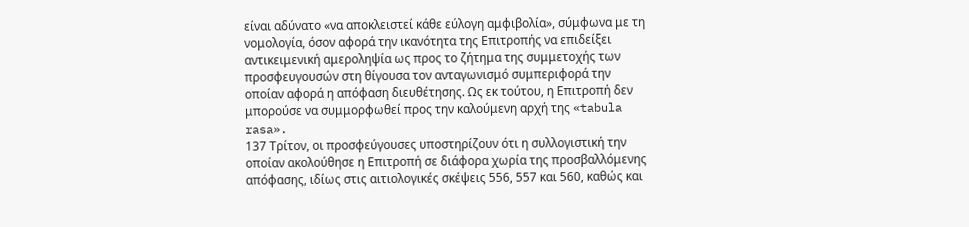είναι αδύνατο «να αποκλειστεί κάθε εύλογη αμφιβολία», σύμφωνα με τη νομολογία, όσον αφορά την ικανότητα της Επιτροπής να επιδείξει αντικειμενική αμεροληψία ως προς το ζήτημα της συμμετοχής των προσφευγουσών στη θίγουσα τον ανταγωνισμό συμπεριφορά την οποίαν αφορά η απόφαση διευθέτησης. Ως εκ τούτου, η Επιτροπή δεν μπορούσε να συμμορφωθεί προς την καλούμενη αρχή της «tabula rasa».
137 Τρίτον, οι προσφεύγουσες υποστηρίζουν ότι η συλλογιστική την οποίαν ακολούθησε η Επιτροπή σε διάφορα χωρία της προσβαλλόμενης απόφασης, ιδίως στις αιτιολογικές σκέψεις 556, 557 και 560, καθώς και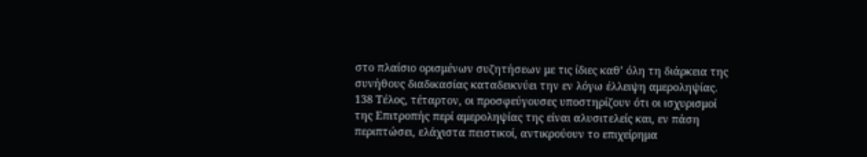στο πλαίσιο ορισμένων συζητήσεων με τις ίδιες καθ’ όλη τη διάρκεια της συνήθους διαδικασίας καταδεικνύει την εν λόγω έλλειψη αμεροληψίας.
138 Τέλος, τέταρτον, οι προσφεύγουσες υποστηρίζουν ότι οι ισχυρισμοί της Επιτροπής περί αμεροληψίας της είναι αλυσιτελείς και, εν πάση περιπτώσει, ελάχιστα πειστικοί, αντικρούουν το επιχείρημα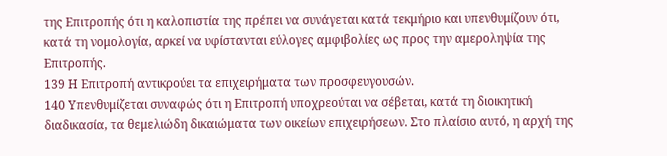της Επιτροπής ότι η καλοπιστία της πρέπει να συνάγεται κατά τεκμήριο και υπενθυμίζουν ότι, κατά τη νομολογία, αρκεί να υφίστανται εύλογες αμφιβολίες ως προς την αμεροληψία της Επιτροπής.
139 Η Επιτροπή αντικρούει τα επιχειρήματα των προσφευγουσών.
140 Υπενθυμίζεται συναφώς ότι η Επιτροπή υποχρεούται να σέβεται, κατά τη διοικητική διαδικασία, τα θεμελιώδη δικαιώματα των οικείων επιχειρήσεων. Στο πλαίσιο αυτό, η αρχή της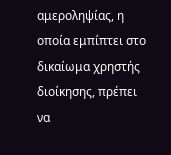αμεροληψίας, η οποία εμπίπτει στο δικαίωμα χρηστής διοίκησης, πρέπει να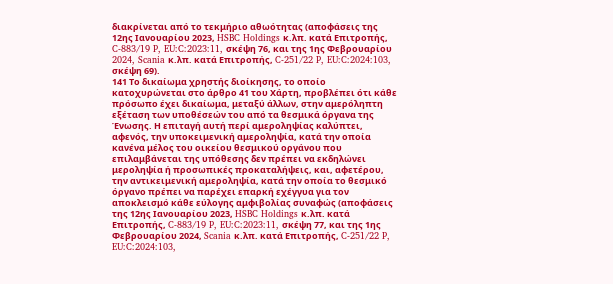διακρίνεται από το τεκμήριο αθωότητας (αποφάσεις της 12ης Ιανουαρίου 2023, HSBC Holdings κ.λπ. κατά Επιτροπής, C-883/19 P, EU:C:2023:11, σκέψη 76, και της 1ης Φεβρουαρίου 2024, Scania κ.λπ. κατά Επιτροπής, C-251/22 P, EU:C:2024:103, σκέψη 69).
141 Το δικαίωμα χρηστής διοίκησης, το οποίο κατοχυρώνεται στο άρθρο 41 του Χάρτη, προβλέπει ότι κάθε πρόσωπο έχει δικαίωμα, μεταξύ άλλων, στην αμερόληπτη εξέταση των υποθέσεών του από τα θεσμικά όργανα της Ένωσης. Η επιταγή αυτή περί αμεροληψίας καλύπτει, αφενός, την υποκειμενική αμεροληψία, κατά την οποία κανένα μέλος του οικείου θεσμικού οργάνου που επιλαμβάνεται της υπόθεσης δεν πρέπει να εκδηλώνει μεροληψία ή προσωπικές προκαταλήψεις, και, αφετέρου, την αντικειμενική αμεροληψία, κατά την οποία το θεσμικό όργανο πρέπει να παρέχει επαρκή εχέγγυα για τον αποκλεισμό κάθε εύλογης αμφιβολίας συναφώς (αποφάσεις της 12ης Ιανουαρίου 2023, HSBC Holdings κ.λπ. κατά Επιτροπής, C-883/19 P, EU:C:2023:11, σκέψη 77, και της 1ης Φεβρουαρίου 2024, Scania κ.λπ. κατά Επιτροπής, C-251/22 P, EU:C:2024:103,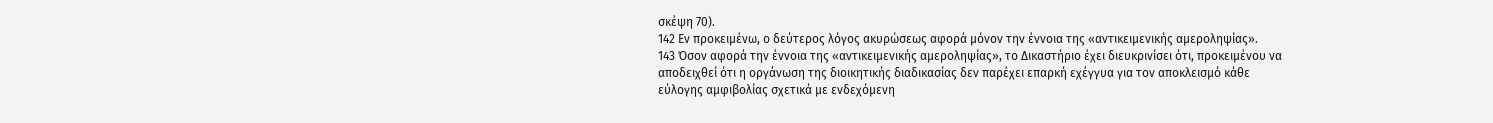σκέψη 70).
142 Εν προκειμένω, ο δεύτερος λόγος ακυρώσεως αφορά μόνον την έννοια της «αντικειμενικής αμεροληψίας».
143 Όσον αφορά την έννοια της «αντικειμενικής αμεροληψίας», το Δικαστήριο έχει διευκρινίσει ότι, προκειμένου να αποδειχθεί ότι η οργάνωση της διοικητικής διαδικασίας δεν παρέχει επαρκή εχέγγυα για τον αποκλεισμό κάθε εύλογης αμφιβολίας σχετικά με ενδεχόμενη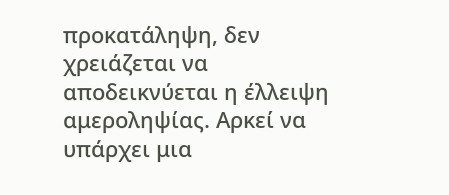προκατάληψη, δεν χρειάζεται να αποδεικνύεται η έλλειψη αμεροληψίας. Αρκεί να υπάρχει μια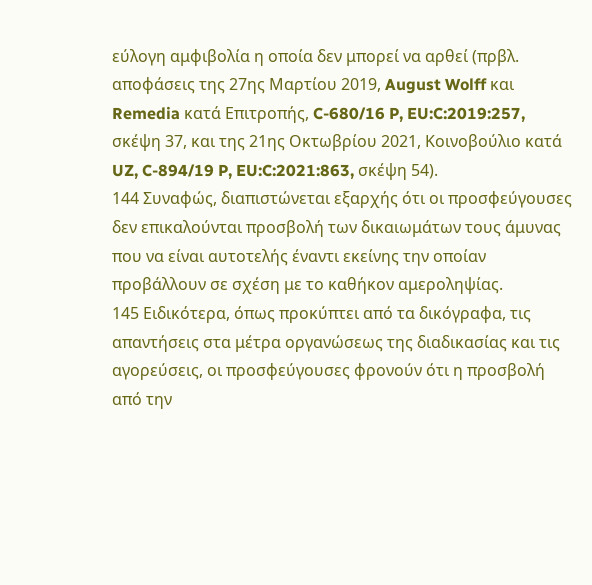εύλογη αμφιβολία η οποία δεν μπορεί να αρθεί (πρβλ. αποφάσεις της 27ης Μαρτίου 2019, August Wolff και Remedia κατά Επιτροπής, C-680/16 P, EU:C:2019:257, σκέψη 37, και της 21ης Οκτωβρίου 2021, Κοινοβούλιο κατά UZ, C-894/19 P, EU:C:2021:863, σκέψη 54).
144 Συναφώς, διαπιστώνεται εξαρχής ότι οι προσφεύγουσες δεν επικαλούνται προσβολή των δικαιωμάτων τους άμυνας που να είναι αυτοτελής έναντι εκείνης την οποίαν προβάλλουν σε σχέση με το καθήκον αμεροληψίας.
145 Ειδικότερα, όπως προκύπτει από τα δικόγραφα, τις απαντήσεις στα μέτρα οργανώσεως της διαδικασίας και τις αγορεύσεις, οι προσφεύγουσες φρονούν ότι η προσβολή από την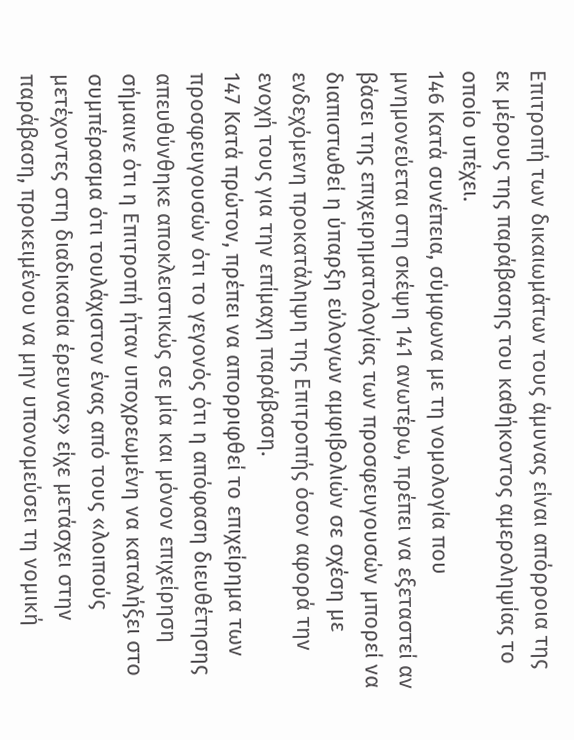Επιτροπή των δικαιωμάτων τους άμυνας είναι απόρροια της εκ μέρους της παράβασης του καθήκοντος αμεροληψίας το οποίο υπέχει.
146 Κατά συνέπεια, σύμφωνα με τη νομολογία που μνημονεύεται στη σκέψη 141 ανωτέρω, πρέπει να εξεταστεί αν βάσει της επιχειρηματολογίας των προσφευγουσών μπορεί να διαπιστωθεί η ύπαρξη εύλογων αμφιβολιών σε σχέση με ενδεχόμενη προκατάληψη της Επιτροπής όσον αφορά την ενοχή τους για την επίμαχη παράβαση.
147 Κατά πρώτον, πρέπει να απορριφθεί το επιχείρημα των προσφευγουσών ότι το γεγονός ότι η απόφαση διευθέτησης απευθύνθηκε αποκλειστικώς σε μία και μόνον επιχείρηση σήμαινε ότι η Επιτροπή ήταν υποχρεωμένη να καταλήξει στο συμπέρασμα ότι τουλάχιστον ένας από τους «λοιπούς μετέχοντες στη διαδικασία έρευνας» είχε μετάσχει στην παράβαση, προκειμένου να μην υπονομεύσει τη νομική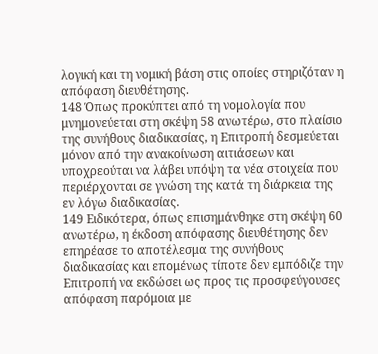λογική και τη νομική βάση στις οποίες στηριζόταν η απόφαση διευθέτησης.
148 Όπως προκύπτει από τη νομολογία που μνημονεύεται στη σκέψη 58 ανωτέρω, στο πλαίσιο της συνήθους διαδικασίας, η Επιτροπή δεσμεύεται μόνον από την ανακοίνωση αιτιάσεων και υποχρεούται να λάβει υπόψη τα νέα στοιχεία που περιέρχονται σε γνώση της κατά τη διάρκεια της εν λόγω διαδικασίας.
149 Ειδικότερα, όπως επισημάνθηκε στη σκέψη 60 ανωτέρω, η έκδοση απόφασης διευθέτησης δεν επηρέασε το αποτέλεσμα της συνήθους διαδικασίας και επομένως τίποτε δεν εμπόδιζε την Επιτροπή να εκδώσει ως προς τις προσφεύγουσες απόφαση παρόμοια με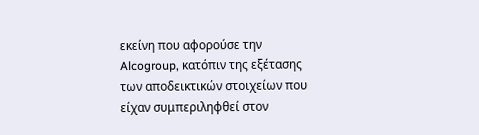εκείνη που αφορούσε την Alcogroup, κατόπιν της εξέτασης των αποδεικτικών στοιχείων που είχαν συμπεριληφθεί στον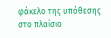φάκελο της υπόθεσης στο πλαίσιο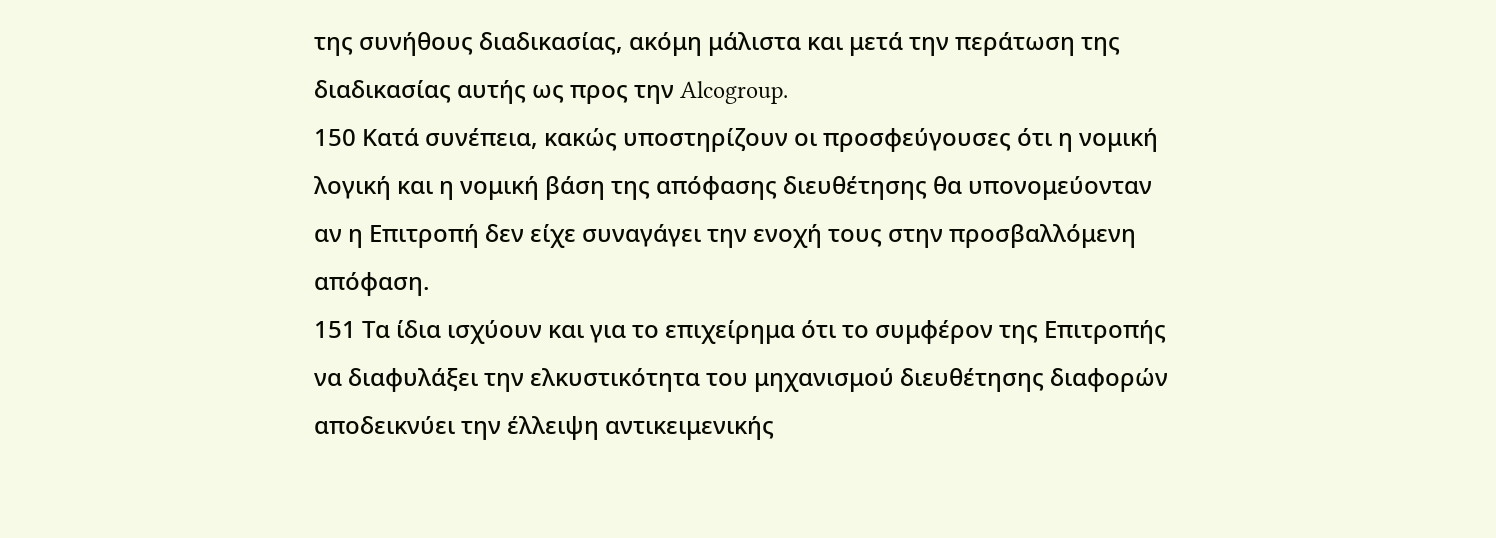της συνήθους διαδικασίας, ακόμη μάλιστα και μετά την περάτωση της διαδικασίας αυτής ως προς την Alcogroup.
150 Κατά συνέπεια, κακώς υποστηρίζουν οι προσφεύγουσες ότι η νομική λογική και η νομική βάση της απόφασης διευθέτησης θα υπονομεύονταν αν η Επιτροπή δεν είχε συναγάγει την ενοχή τους στην προσβαλλόμενη απόφαση.
151 Τα ίδια ισχύουν και για το επιχείρημα ότι το συμφέρον της Επιτροπής να διαφυλάξει την ελκυστικότητα του μηχανισμού διευθέτησης διαφορών αποδεικνύει την έλλειψη αντικειμενικής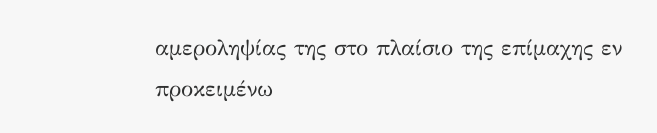αμεροληψίας της στο πλαίσιο της επίμαχης εν προκειμένω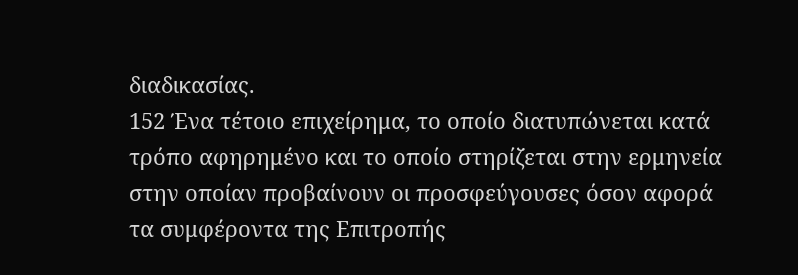διαδικασίας.
152 Ένα τέτοιο επιχείρημα, το οποίο διατυπώνεται κατά τρόπο αφηρημένο και το οποίο στηρίζεται στην ερμηνεία στην οποίαν προβαίνουν οι προσφεύγουσες όσον αφορά τα συμφέροντα της Επιτροπής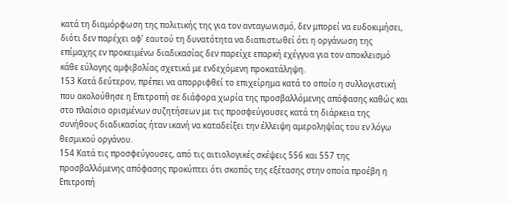κατά τη διαμόρφωση της πολιτικής της για τον ανταγωνισμό, δεν μπορεί να ευδοκιμήσει, διότι δεν παρέχει αφ’ εαυτού τη δυνατότητα να διαπιστωθεί ότι η οργάνωση της επίμαχης εν προκειμένω διαδικασίας δεν παρείχε επαρκή εχέγγυα για τον αποκλεισμό κάθε εύλογης αμφιβολίας σχετικά με ενδεχόμενη προκατάληψη.
153 Κατά δεύτερον, πρέπει να απορριφθεί το επιχείρημα κατά το οποίο η συλλογιστική που ακολούθησε η Επιτροπή σε διάφορα χωρία της προσβαλλόμενης απόφασης καθώς και στο πλαίσιο ορισμένων συζητήσεων με τις προσφεύγουσες κατά τη διάρκεια της συνήθους διαδικασίας ήταν ικανή να καταδείξει την έλλειψη αμεροληψίας του εν λόγω θεσμικού οργάνου.
154 Κατά τις προσφεύγουσες, από τις αιτιολογικές σκέψεις 556 και 557 της προσβαλλόμενης απόφασης προκύπτει ότι σκοπός της εξέτασης στην οποία προέβη η Επιτροπή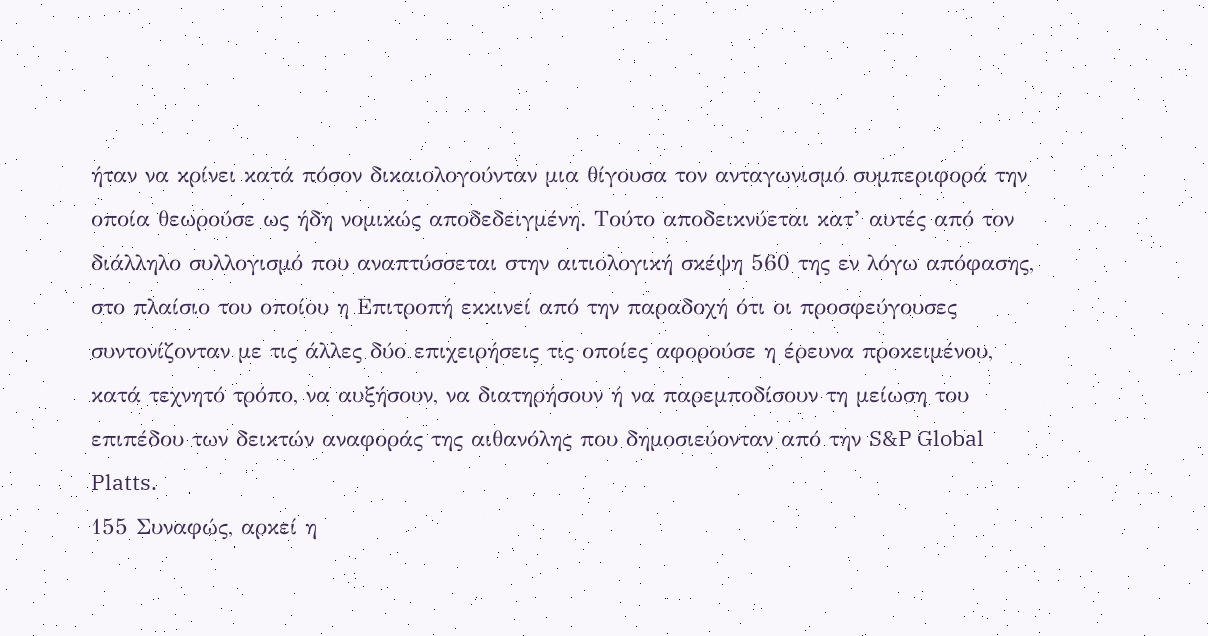ήταν να κρίνει κατά πόσον δικαιολογούνταν μια θίγουσα τον ανταγωνισμό συμπεριφορά την οποία θεωρούσε ως ήδη νομικώς αποδεδειγμένη. Τούτο αποδεικνύεται κατ’ αυτές από τον διάλληλο συλλογισμό που αναπτύσσεται στην αιτιολογική σκέψη 560 της εν λόγω απόφασης, στο πλαίσιο του οποίου η Επιτροπή εκκινεί από την παραδοχή ότι οι προσφεύγουσες συντονίζονταν με τις άλλες δύο επιχειρήσεις τις οποίες αφορούσε η έρευνα προκειμένου, κατά τεχνητό τρόπο, να αυξήσουν, να διατηρήσουν ή να παρεμποδίσουν τη μείωση του επιπέδου των δεικτών αναφοράς της αιθανόλης που δημοσιεύονταν από την S&P Global Platts.
155 Συναφώς, αρκεί η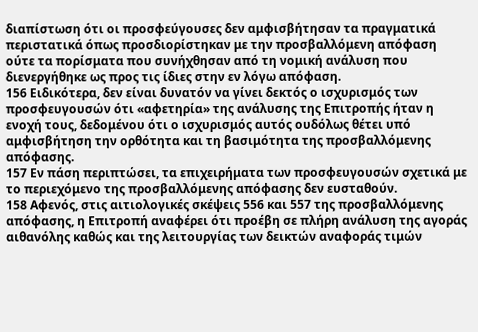διαπίστωση ότι οι προσφεύγουσες δεν αμφισβήτησαν τα πραγματικά περιστατικά όπως προσδιορίστηκαν με την προσβαλλόμενη απόφαση ούτε τα πορίσματα που συνήχθησαν από τη νομική ανάλυση που διενεργήθηκε ως προς τις ίδιες στην εν λόγω απόφαση.
156 Ειδικότερα, δεν είναι δυνατόν να γίνει δεκτός ο ισχυρισμός των προσφευγουσών ότι «αφετηρία» της ανάλυσης της Επιτροπής ήταν η ενοχή τους, δεδομένου ότι ο ισχυρισμός αυτός ουδόλως θέτει υπό αμφισβήτηση την ορθότητα και τη βασιμότητα της προσβαλλόμενης απόφασης.
157 Εν πάση περιπτώσει, τα επιχειρήματα των προσφευγουσών σχετικά με το περιεχόμενο της προσβαλλόμενης απόφασης δεν ευσταθούν.
158 Αφενός, στις αιτιολογικές σκέψεις 556 και 557 της προσβαλλόμενης απόφασης, η Επιτροπή αναφέρει ότι προέβη σε πλήρη ανάλυση της αγοράς αιθανόλης καθώς και της λειτουργίας των δεικτών αναφοράς τιμών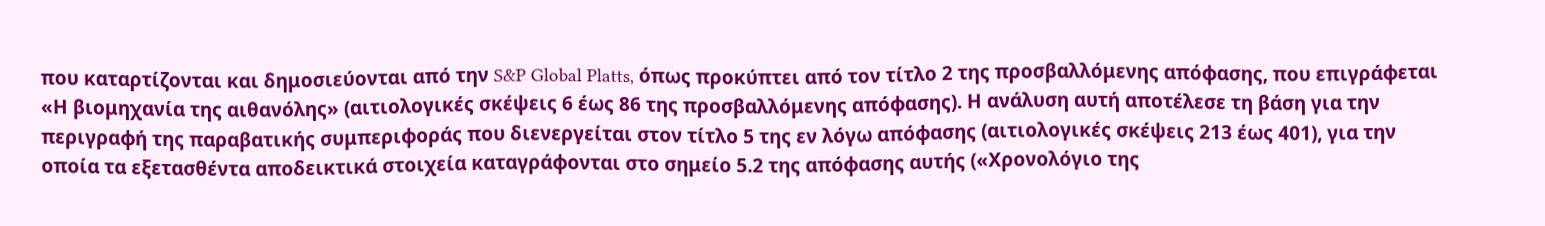που καταρτίζονται και δημοσιεύονται από την S&P Global Platts, όπως προκύπτει από τον τίτλο 2 της προσβαλλόμενης απόφασης, που επιγράφεται «Η βιομηχανία της αιθανόλης» (αιτιολογικές σκέψεις 6 έως 86 της προσβαλλόμενης απόφασης). Η ανάλυση αυτή αποτέλεσε τη βάση για την περιγραφή της παραβατικής συμπεριφοράς που διενεργείται στον τίτλο 5 της εν λόγω απόφασης (αιτιολογικές σκέψεις 213 έως 401), για την οποία τα εξετασθέντα αποδεικτικά στοιχεία καταγράφονται στο σημείο 5.2 της απόφασης αυτής («Χρονολόγιο της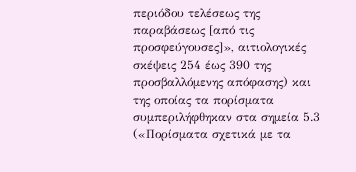περιόδου τελέσεως της παραβάσεως [από τις προσφεύγουσες]», αιτιολογικές σκέψεις 254 έως 390 της προσβαλλόμενης απόφασης) και της οποίας τα πορίσματα συμπεριλήφθηκαν στα σημεία 5.3 («Πορίσματα σχετικά με τα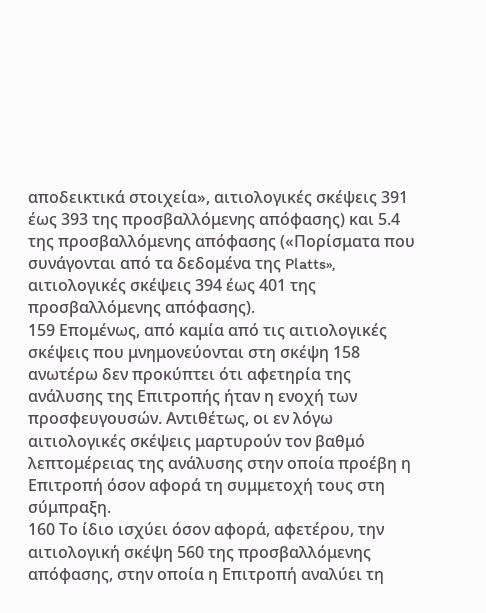αποδεικτικά στοιχεία», αιτιολογικές σκέψεις 391 έως 393 της προσβαλλόμενης απόφασης) και 5.4 της προσβαλλόμενης απόφασης («Πορίσματα που συνάγονται από τα δεδομένα της Platts», αιτιολογικές σκέψεις 394 έως 401 της προσβαλλόμενης απόφασης).
159 Επομένως, από καμία από τις αιτιολογικές σκέψεις που μνημονεύονται στη σκέψη 158 ανωτέρω δεν προκύπτει ότι αφετηρία της ανάλυσης της Επιτροπής ήταν η ενοχή των προσφευγουσών. Αντιθέτως, οι εν λόγω αιτιολογικές σκέψεις μαρτυρούν τον βαθμό λεπτομέρειας της ανάλυσης στην οποία προέβη η Επιτροπή όσον αφορά τη συμμετοχή τους στη σύμπραξη.
160 Το ίδιο ισχύει όσον αφορά, αφετέρου, την αιτιολογική σκέψη 560 της προσβαλλόμενης απόφασης, στην οποία η Επιτροπή αναλύει τη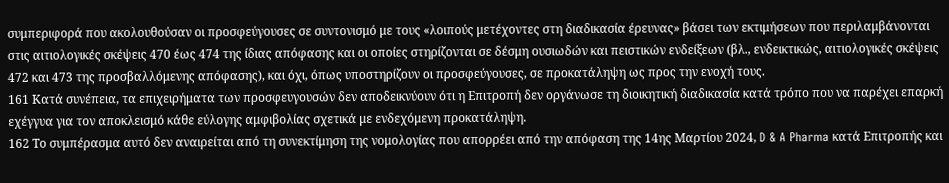συμπεριφορά που ακολουθούσαν οι προσφεύγουσες σε συντονισμό με τους «λοιπούς μετέχοντες στη διαδικασία έρευνας» βάσει των εκτιμήσεων που περιλαμβάνονται στις αιτιολογικές σκέψεις 470 έως 474 της ίδιας απόφασης και οι οποίες στηρίζονται σε δέσμη ουσιωδών και πειστικών ενδείξεων (βλ., ενδεικτικώς, αιτιολογικές σκέψεις 472 και 473 της προσβαλλόμενης απόφασης), και όχι, όπως υποστηρίζουν οι προσφεύγουσες, σε προκατάληψη ως προς την ενοχή τους.
161 Κατά συνέπεια, τα επιχειρήματα των προσφευγουσών δεν αποδεικνύουν ότι η Επιτροπή δεν οργάνωσε τη διοικητική διαδικασία κατά τρόπο που να παρέχει επαρκή εχέγγυα για τον αποκλεισμό κάθε εύλογης αμφιβολίας σχετικά με ενδεχόμενη προκατάληψη.
162 Το συμπέρασμα αυτό δεν αναιρείται από τη συνεκτίμηση της νομολογίας που απορρέει από την απόφαση της 14ης Μαρτίου 2024, D & A Pharma κατά Επιτροπής και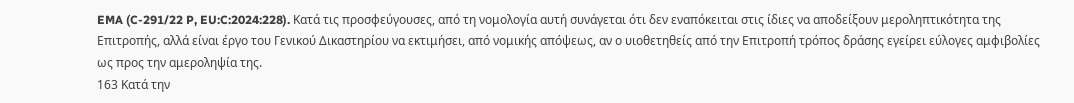EMA (C-291/22 P, EU:C:2024:228). Κατά τις προσφεύγουσες, από τη νομολογία αυτή συνάγεται ότι δεν εναπόκειται στις ίδιες να αποδείξουν μεροληπτικότητα της Επιτροπής, αλλά είναι έργο του Γενικού Δικαστηρίου να εκτιμήσει, από νομικής απόψεως, αν ο υιοθετηθείς από την Επιτροπή τρόπος δράσης εγείρει εύλογες αμφιβολίες ως προς την αμεροληψία της.
163 Κατά την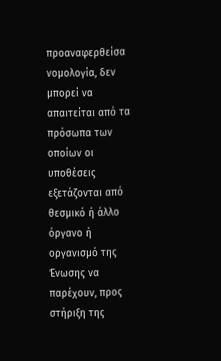προαναφερθείσα νομολογία, δεν μπορεί να απαιτείται από τα πρόσωπα των οποίων οι υποθέσεις εξετάζονται από θεσμικό ή άλλο όργανο ή οργανισμό της Ένωσης να παρέχουν, προς στήριξη της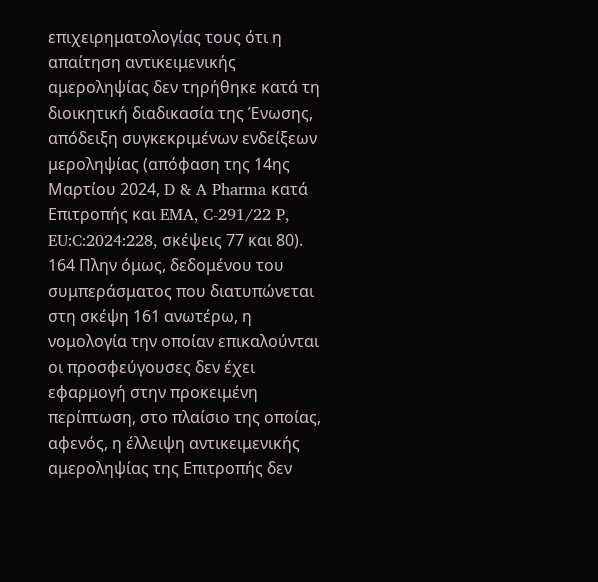επιχειρηματολογίας τους ότι η απαίτηση αντικειμενικής αμεροληψίας δεν τηρήθηκε κατά τη διοικητική διαδικασία της Ένωσης, απόδειξη συγκεκριμένων ενδείξεων μεροληψίας (απόφαση της 14ης Μαρτίου 2024, D & A Pharma κατά Επιτροπής και EMA, C-291/22 P, EU:C:2024:228, σκέψεις 77 και 80).
164 Πλην όμως, δεδομένου του συμπεράσματος που διατυπώνεται στη σκέψη 161 ανωτέρω, η νομολογία την οποίαν επικαλούνται οι προσφεύγουσες δεν έχει εφαρμογή στην προκειμένη περίπτωση, στο πλαίσιο της οποίας, αφενός, η έλλειψη αντικειμενικής αμεροληψίας της Επιτροπής δεν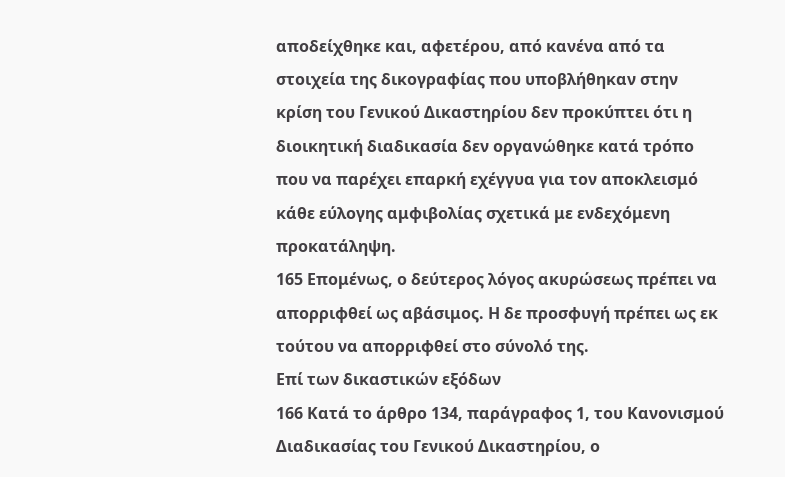αποδείχθηκε και, αφετέρου, από κανένα από τα στοιχεία της δικογραφίας που υποβλήθηκαν στην κρίση του Γενικού Δικαστηρίου δεν προκύπτει ότι η διοικητική διαδικασία δεν οργανώθηκε κατά τρόπο που να παρέχει επαρκή εχέγγυα για τον αποκλεισμό κάθε εύλογης αμφιβολίας σχετικά με ενδεχόμενη προκατάληψη.
165 Επομένως, ο δεύτερος λόγος ακυρώσεως πρέπει να απορριφθεί ως αβάσιμος. Η δε προσφυγή πρέπει ως εκ τούτου να απορριφθεί στο σύνολό της.
Επί των δικαστικών εξόδων
166 Κατά το άρθρο 134, παράγραφος 1, του Κανονισμού Διαδικασίας του Γενικού Δικαστηρίου, ο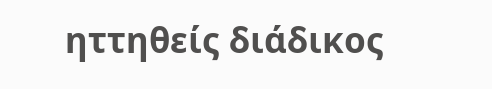ηττηθείς διάδικος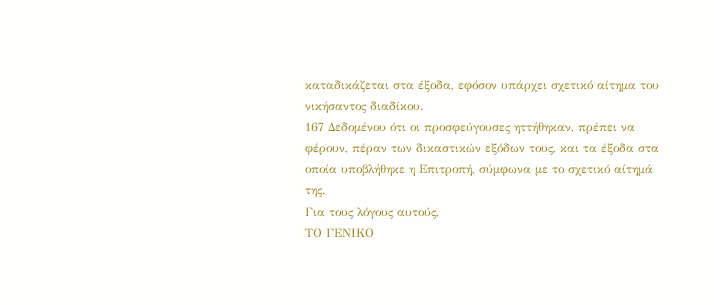καταδικάζεται στα έξοδα, εφόσον υπάρχει σχετικό αίτημα του νικήσαντος διαδίκου.
167 Δεδομένου ότι οι προσφεύγουσες ηττήθηκαν, πρέπει να φέρουν, πέραν των δικαστικών εξόδων τους, και τα έξοδα στα οποία υποβλήθηκε η Επιτροπή, σύμφωνα με το σχετικό αίτημά της.
Για τους λόγους αυτούς,
ΤΟ ΓΕΝΙΚΟ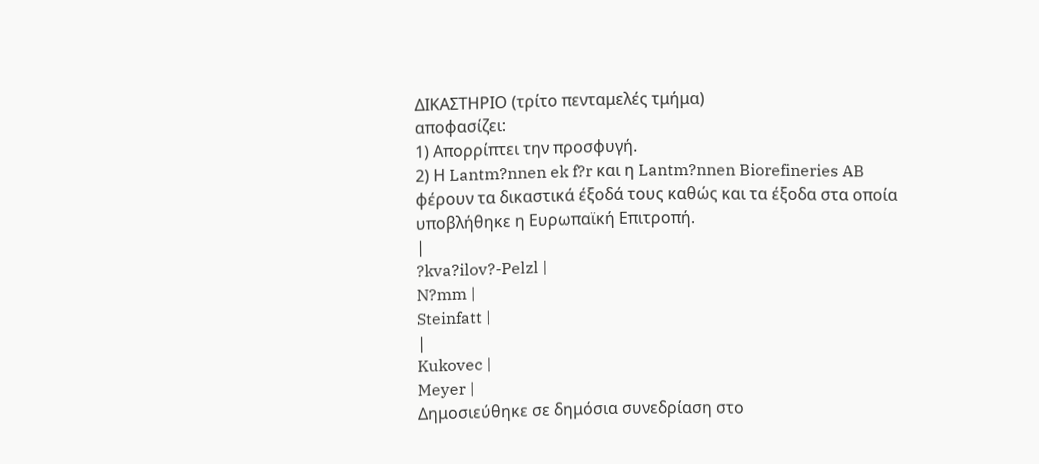ΔΙΚΑΣΤΗΡΙΟ (τρίτο πενταμελές τμήμα)
αποφασίζει:
1) Απορρίπτει την προσφυγή.
2) Η Lantm?nnen ek f?r και η Lantm?nnen Biorefineries AB φέρουν τα δικαστικά έξοδά τους καθώς και τα έξοδα στα οποία υποβλήθηκε η Ευρωπαϊκή Επιτροπή.
|
?kva?ilov?-Pelzl |
N?mm |
Steinfatt |
|
Kukovec |
Meyer |
Δημοσιεύθηκε σε δημόσια συνεδρίαση στο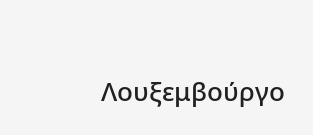Λουξεμβούργο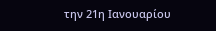την 21η Ιανουαρίου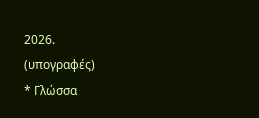2026.
(υπογραφές)
* Γλώσσα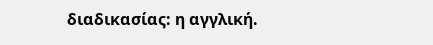διαδικασίας: η αγγλική.